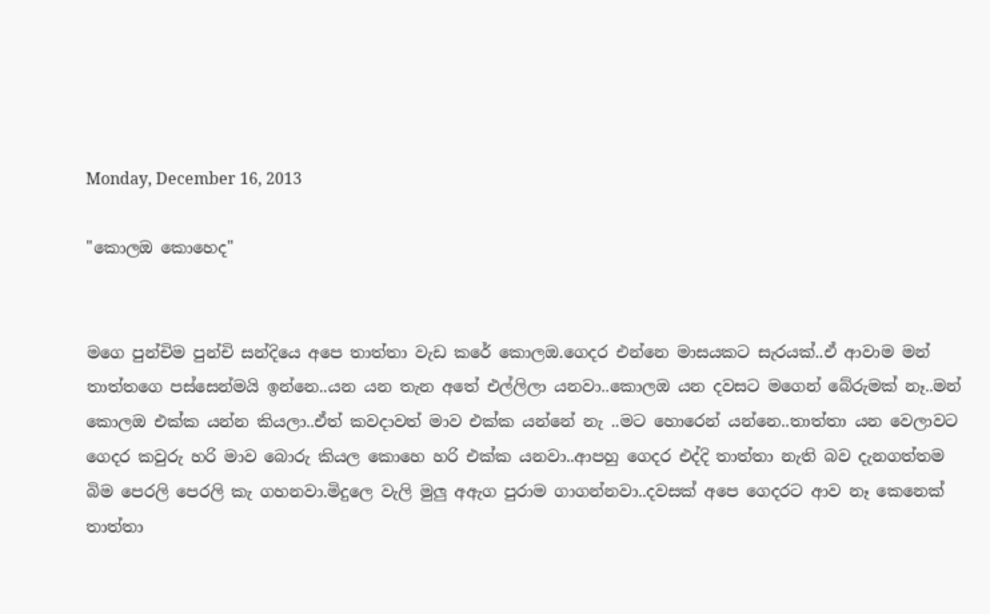Monday, December 16, 2013

"කොලඔ කොහෙද"


මගෙ පුන්චිම පුන්චි සන්දියෙ අපෙ තාත්තා වැඩ කරේ කොලඔ.ගෙදර එන්නෙ මාසයකට සැරයක්..ඒ ආවාම මන් තාත්තගෙ පස්සෙන්මයි ඉන්නෙ..යන යන තැන අතේ එල්ලිලා යනවා..කොලඔ යන දවසට මගෙන් බේරුමක් නෑ..මන් කොලඔ එක්ක යන්න කියලා..ඒත් කවදාවත් මාව එක්ක යන්නේ නැ ..මට හොරෙන් යන්නෙ..තාත්තා යන වෙලාවට ගෙදර කවුරු හරි මාව බොරු කියල කොහෙ හරි එක්ක යනවා..ආපහු ගෙදර එද්දි තාත්තා නැති බව දැනගත්තම බිම පෙරලි පෙරලි කැ ගහනවා.මිදුලෙ වැලි මුලු අඇග පුරාම ගාගන්නවා..දවසක් අපෙ ගෙදරට ආව නෑ කෙනෙක් තාත්තා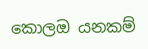කොලඔ යනකම්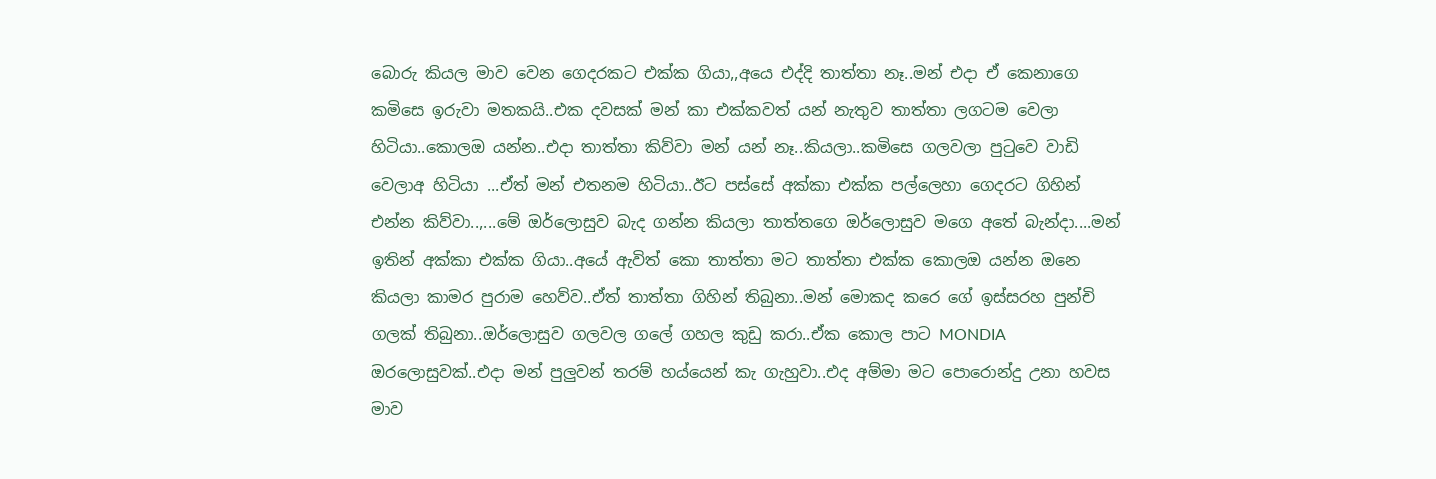බොරු කියල මාව වෙන ගෙදරකට එක්ක ගියා,,අයෙ එද්දි තාත්තා නෑ..මන් එදා ඒ කෙනාගෙ කමිසෙ ඉරුවා මතකයි..එක දවසක් මන් කා එක්කවත් යන් නැතුව තාත්තා ලගටම වෙලා හිටියා..කොලඔ යන්න..එදා තාත්තා කිව්වා මන් යන් නෑ..කියලා..කමිසෙ ගලවලා පුටුවෙ වාඩි වෙලාඅ හිටියා ...ඒත් මන් එතනම හිටියා..ඊට පස්සේ අක්කා එක්ක පල්ලෙහා ගෙදරට ගිහින් එන්න කිව්වා..,...මේ ඔර්ලොසුව බැද ගන්න කියලා තාත්තගෙ ඔර්ලොසුව මගෙ අතේ බැන්දා....මන් ඉතින් අක්කා එක්ක ගියා..අයේ ඇවිත් කො තාත්තා මට තාත්තා එක්ක කොලඔ යන්න ඔනෙ කියලා කාමර පුරාම හෙව්ව..ඒත් තාත්තා ගිහින් තිබුනා..මන් මොකද කරෙ ගේ ඉස්සරහ පුන්චි ගලක් තිබුනා..ඔර්ලොසුව ගලවල ගලේ ගහල කුඩු කරා..ඒක කොල පාට MONDIA ඔරලොසුවක්..එදා මන් පුලුවන් තරම් හය්යෙන් කැ ගැහුවා..එද අම්මා මට පොරොන්දු උනා හවස මාව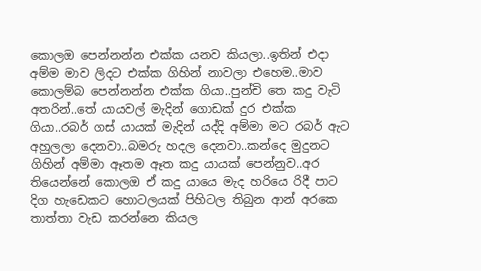කොලඔ පෙන්නන්න එක්ක යනව කියලා..ඉතින් එදා අම්ම මාව ලිදට එක්ක ගිහින් නාවලා එහෙම..මාව කොලම්බ පෙන්නන්න එක්ක ගියා..පුන්චි තෙ කදු වැටි අතරින්..තේ යායවල් මැදින් ගොඩක් දුර එක්ක ගියා..රබර් ගස් යායක් මැදින් යද්දි අම්මා මට රබර් ඇට අහුලලා දෙනවා..බමරු හදල දෙනවා..කන්දෙ මුදුනට ගිහින් අම්මා ඈතම ඈත කදු යායක් පෙන්නුව..අර තියෙන්නේ කොලඔ ඒ කදු යායෙ මැද හරියෙ රිදී පාට දිග හැඩෙකට හොටලයක් පිහිටල තිබුන ආන් අරකෙ තාත්තා වැඩ කරන්නෙ කියල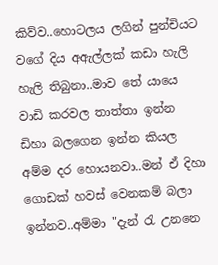කිව්ව..හොටලය ලගින් පුන්චියට වගේ දිය අඇල්ලක් කඩා හැලි හැලි තිබුනා..මාව තේ යායෙ වාඩි කරවල තාත්තා ඉන්න ඩිහා බලගෙන ඉන්න කියල අම්ම දර හොයනවා..මන් ඒ දිහා ගොඩක් හවස් වෙනකම් බලා ඉන්නව..අම්මා "දැන් රැ උනනෙ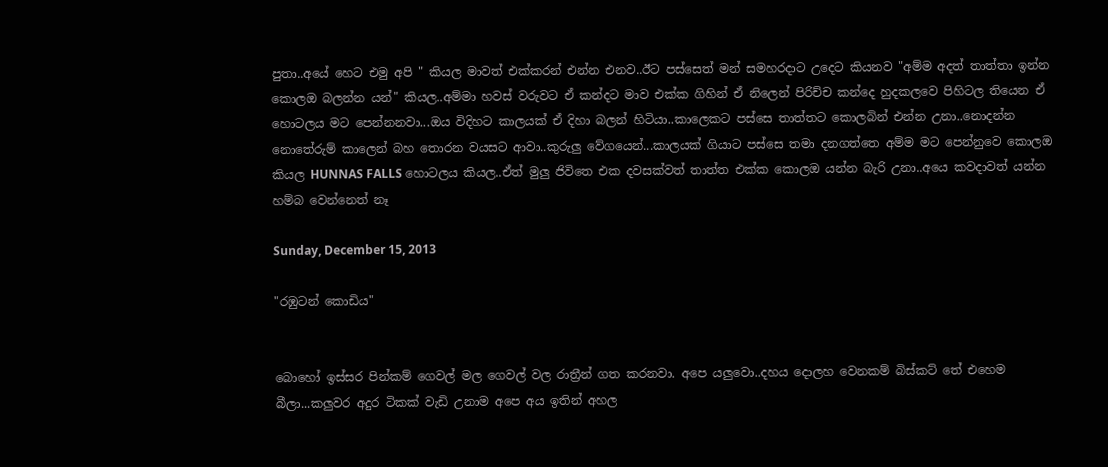පුතා..අයේ හෙට එමු අපි " කියල මාවත් එක්කරන් එන්න එනව..ඊට පස්සෙත් මන් සමහරදාට උදෙට කියනව "අම්ම අදත් තාත්තා ඉන්න කොලඔ බලන්න යන්" කියල..අම්මා හවස් වරුවට ඒ කන්දට මාව එක්ක ගිහින් ඒ නිලෙන් පිරිච්ච කන්දෙ හුදකලවෙ පිහිටල තියෙන ඒ හොටලය මට පෙන්නනවා...ඔය විදිහට කාලයක් ඒ දිහා බලන් හිටියා..කාලෙකට පස්සෙ තාත්තට කොලබින් එන්න උනා..නොදන්න නොතේරුම් කාලෙන් බහ තොරන වයසට ආවා..කුරුලු වේගයෙන්...කාලයක් ගියාට පස්සෙ තමා දනගත්තෙ අම්ම මට පෙන්නුවෙ කොලඔ කියල HUNNAS FALLS හොටලය කියල..ඒත් මුලු ජිවිතෙ එක දවසක්වත් තාත්ත එක්ක කොලඔ යන්න බැරි උනා..අයෙ කවදාවත් යන්න හම්බ වෙන්නෙත් නෑ

Sunday, December 15, 2013

"රඹුටන් කොඩිය"


බොහෝ ඉස්සර පින්කම් ගෙවල් මල ගෙවල් වල රාත්‍රීන් ගත කරනවා. අපෙ යලුවො..දහය දොලහ වෙනකම් බිස්කට් තේ එහෙම බීලා...කලුවර අදුර ටිකක් වැඩි උනාම අපෙ අය ඉතින් අහල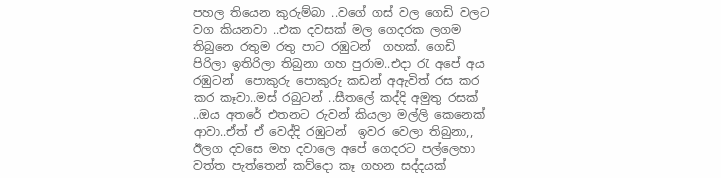පහල තියෙන කුරුම්බා ..වගේ ගස් වල ගෙඩි වලට වග කියනවා ..එක දවසක් මල ගෙදරක ලගම තිබුනෙ රතුම රතු පාට රඹුටන්  ගහක්. ගෙඩි පිරිලා ඉතිරිලා තිබුනා ගහ පුරාම..එදා රැ අපේ අය රඹුටන්  පොකුරු පොකුරු කඩන් අඇවිත් රස කර කර කෑවා..මස් රබුටන් ..සීතලේ කද්දි අමුතු රසක් ..ඔය අතරේ එතනට රුවන් කියලා මල්ලි කෙනෙක් ආවා..ඒත් ඒ වෙද්දි රඹුටන්  ඉවර වෙලා තිබුනා,,
ඊලග දවසෙ මහ දවාලෙ අපේ ගෙදරට පල්ලෙහා වත්ත පැත්තෙන් කව්දො කෑ ගහන සද්දයක්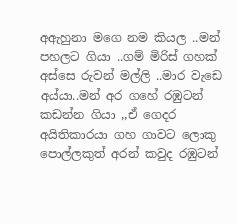අඇහුනා මගෙ නම කියල ..මන් පහලට ගියා ..ගම් මිරිස් ගහක් අස්සෙ රුවන් මල්ලි ..මාර වැඩෙ අය්යා..මන් අර ගහේ රඹුටන්  කඩන්න ගියා ,,ඒ ගෙදර අයිතිකාරයා ගහ ගාවට ලොකු පොල්ලකුත් අරන් කවුද රඹුටන්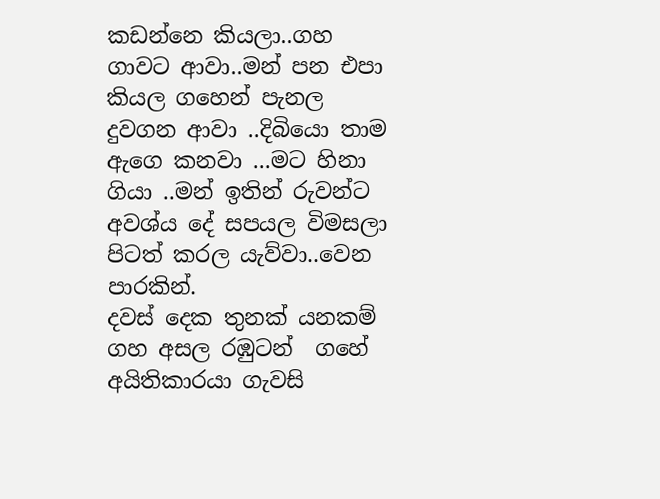කඩන්නෙ කියලා..ගහ ගාවට ආවා..මන් පන එපා කියල ගහෙන් පැනල දුවගන ආවා ..දිබියො තාම ඇගෙ කනවා ...මට හිනා ගියා ..මන් ඉතින් රුවන්ට අවශ්ය දේ සපයල විමසලා පිටත් කරල යැව්වා..වෙන පාරකින්.
දවස් දෙක තුනක් යනකම් ගහ අසල රඹුටන්  ගහේ අයිතිකාරයා ගැවසි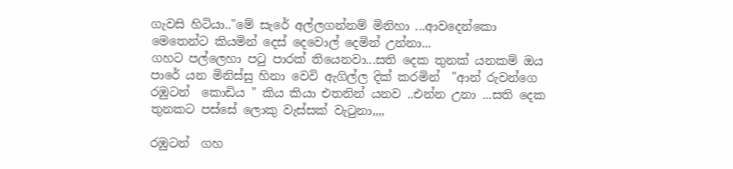ගැවසි හිටියා.."මේ සැරේ අල්ලගන්නම් මිනිහා ...ආවදෙන්කො මෙතෙන්ට කියමින් දෙස් දෙවොල් දෙමින් උන්නා...
ගහට පල්ලෙහා පටු පාරක් තියෙනවා...සති දෙක තුනක් යනකම් ඔය පාරේ යන මිනිස්සු හිනා වෙවි ඇගිල්ල දික් කරමින්  "ආන් රුවන්ගෙ රඹුටන්  කොඩිය " කිය කියා එතනින් යනව ..එන්න උනා ...සති දෙක තුනකට පස්සේ ලොකු වැස්සක් වැටුනා,,,,

රඹුටන්  ගහ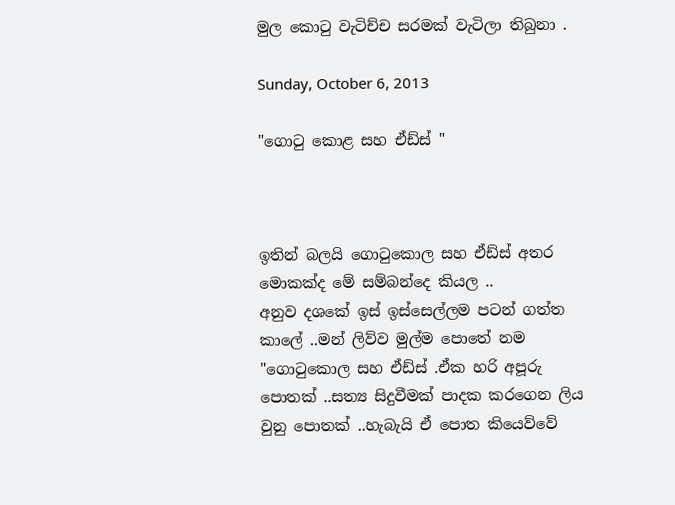මුල කොටු වැටිච්ච සරමක් වැටිලා තිබුනා .

Sunday, October 6, 2013

"ගොටු කොළ සහ ඒඩ්ස් "



ඉතින් බලයි ගොටුකොල සහ ඒඩ්ස් අතර මොකක්ද මේ සම්බන්දෙ කියල ..
අනුව දශකේ ඉස් ඉස්සෙල්ලම පටන් ගත්ත කාලේ ..මන් ලිව්ව මුල්ම පොතේ නම "ගොටුකොල සහ ඒඩ්ස් .ඒක හරි අපූරු පොතක් ..සත්‍ය සිදුවීමක් පාදක කරගෙන ලිය වුනු පොතක් ..හැබැයි ඒ පොත කියෙව්වේ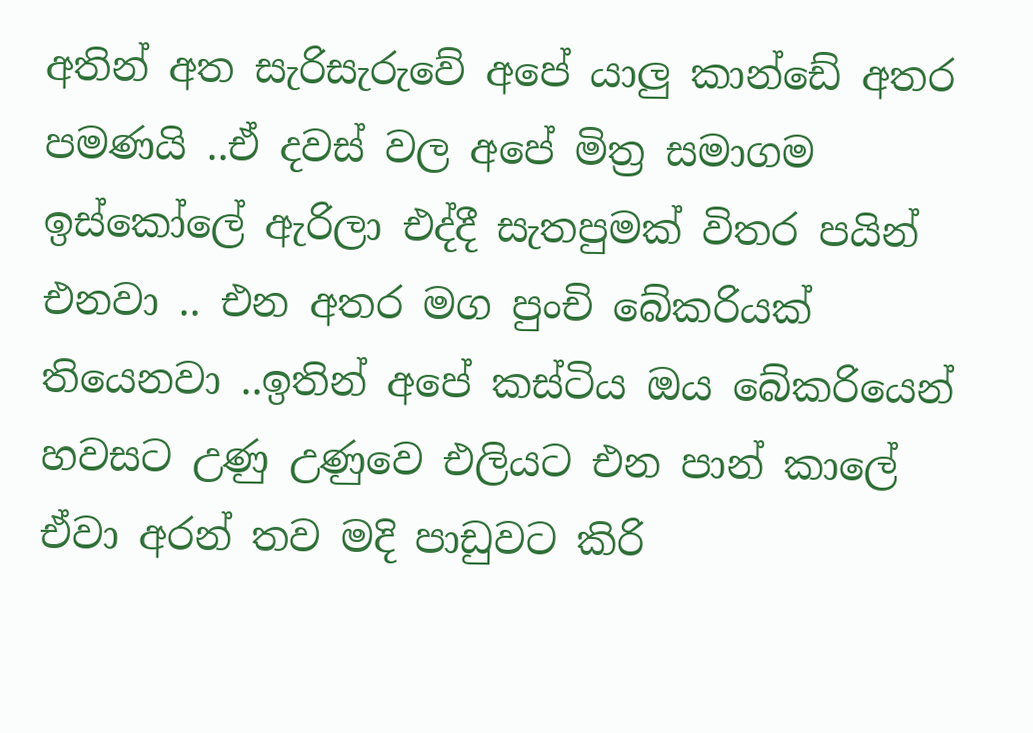අතින් අත සැරිසැරුවේ අපේ යාලු කාන්ඩේ අතර පමණයි ..ඒ දවස් වල අපේ මිත්‍ර සමාගම ඉස්කෝලේ ඇරිලා එද්දී සැතපුමක් විතර පයින් එනවා .. එන අතර මග පුංචි බේකරියක් තියෙනවා ..ඉතින් අපේ කස්ටිය ඔය බේකරියෙන් හවසට උණු උණුවෙ එලියට එන පාන් කාලේ ඒවා අරන් තව මදි පාඩුවට කිරි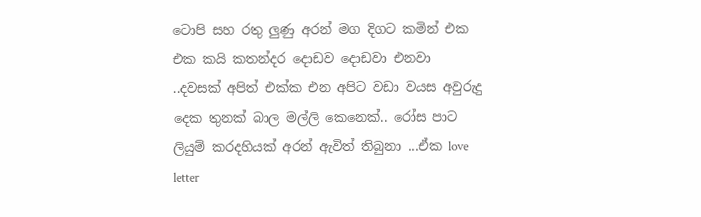ටොපි සහ රතු ලුණු අරන් මග දිගට කමින් එක එක කයි කතන්දර දොඩව දොඩවා එනවා ..දවසක් අපිත් එක්ක එන අපිට වඩා වයස අවුරුදු දෙක තුනක් බාල මල්ලි කෙනෙක්.. රෝස පාට ලියුම් කරදහියක් අරන් ඇවිත් තිබුනා ...ඒක love letter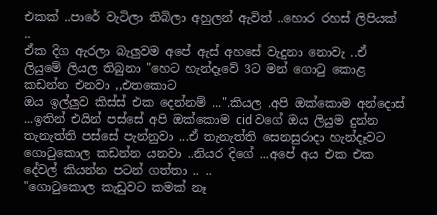එකක් ..පාරේ වැටිලා තිබිලා අහුලන් ඇවිත් ..හොර රහස් ලිපියක් ..
ඒක දිග ඇරලා බැලුවම අපේ ඇස් අහසේ වැදුනා නොවැ ..ඒ ලියුමේ ලියල තිබුනා "හෙට හැන්දෑවේ 3ට මන් ගොටු කොළ කඩන්න එනවා ,,එතකොට
ඔය ඉල්ලුව කිස්ස් එක දෙන්නම් ...".කියල .අපි ඔක්කොම අන්දොස් ...ඉතින් එයින් පස්සේ අපි ඔක්කොම cid වගේ ඔය ලියුම දුන්න තැනැත්ති පස්සේ පැන්නුවා ...ඒ තැනැත්ති සෙනසුරාදා හැන්දෑවට ගොටුකොල කඩන්න යනවා ..නියර දිගේ ...අපේ අය එක එක දේවල් කියන්න පටන් ගත්තා .. ..
"ගොටුකොල කැඩුවට කමක් නෑ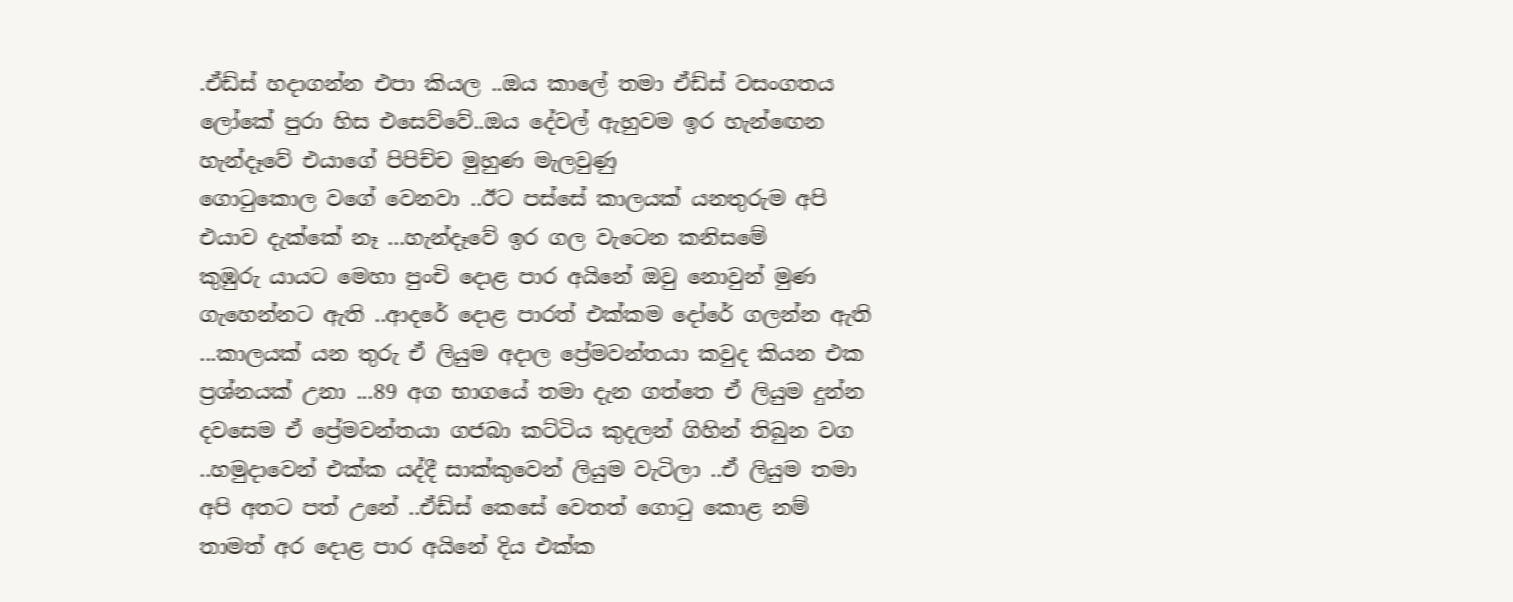.ඒඩ්ස් හදාගන්න එපා කියල ..ඔය කාලේ තමා ඒඩ්ස් වසංගතය ලෝකේ පුරා හිස එසෙව්වේ..ඔය දේවල් ඇහුවම ඉර හැන්ඟෙන හැන්දෑවේ එයාගේ පිපිච්ච මුහුණ මැලවුණු
ගොටුකොල වගේ වෙනවා ..ඊට පස්සේ කාලයක් යනතුරුම අපි එයාව දැක්කේ නෑ ...හැන්දෑවේ ඉර ගල වැටෙන කනිසමේ
කුඹුරු යායට මෙහා පුංචි දොළ පාර අයිනේ ඔවු නොවුන් මුණ ගැහෙන්නට ඇති ..ආදරේ දොළ පාරත් එක්කම දෝරේ ගලන්න ඇති ...කාලයක් යන තුරු ඒ ලියුම අදාල ප්‍රේමවන්තයා කවුද කියන එක ප්‍රශ්නයක් උනා ...89 අග භාගයේ තමා දැන ගත්තෙ ඒ ලියුම දුන්න දවසෙම ඒ ප්‍රේමවන්තයා ගජබා කට්ටිය කුදලන් ගිහින් තිබුන වග ..හමුදාවෙන් එක්ක යද්දී සාක්කුවෙන් ලියුම වැටිලා ..ඒ ලියුම තමා අපි අතට පත් උනේ ..ඒඩ්ස් කෙසේ වෙතත් ගොටු කොළ නම් තාමත් අර දොළ පාර අයිනේ දිය එක්ක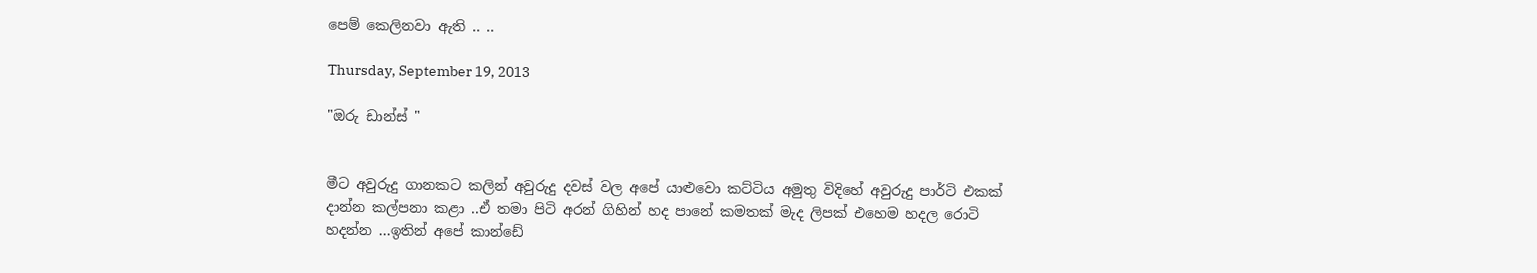පෙම් කෙලිනවා ඇති .. ..

Thursday, September 19, 2013

"ඔරු ඩාන්ස් "


මීට අවුරුදු ගානකට කලින් අවුරුදු දවස් වල අපේ යාළුවො කට්ටිය අමුතු විදිහේ අවුරුදු පාර්ටි එකක් දාන්න කල්පනා කළා ..ඒ තමා පිටි අරන් ගිහින් හද පානේ කමතක් මැද ලිපක් එහෙම හදල රොටි හදන්න ...ඉතින් අපේ කාන්ඩේ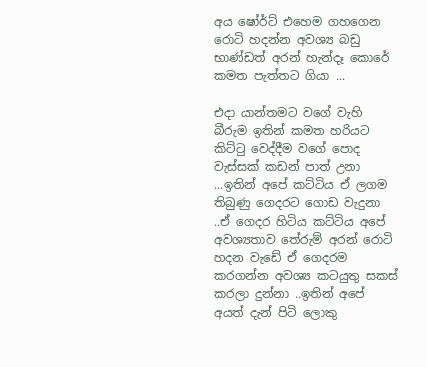අය ෂෝර්ට් එහෙම ගහගෙන රොටි හදන්න අවශ්‍ය බඩු භාණ්ඩත් අරන් හැන්දෑ කොරේ කමත පැත්තට ගියා ...

එදා යාන්තමට වගේ වැහි බීරුම ඉතින් කමත හරියට කිට්ටු වෙද්දීම වගේ පොද වැස්සක් කඩන් පාත් උනා ...ඉතින් අපේ කට්ටිය ඒ ලගම තිබුණු ගෙදරට ගොඩ වැදුනා ..ඒ ගෙදර හිටිය කට්ටිය අපේ අවශ්‍යතාව තේරුම් අරන් රොටි හදන වැඩේ ඒ ගෙදරම කරගන්න අවශ්‍ය කටයුතු සකස් කරලා දුන්නා ..ඉතින් අපේ අයත් දැන් පිටි ලොකු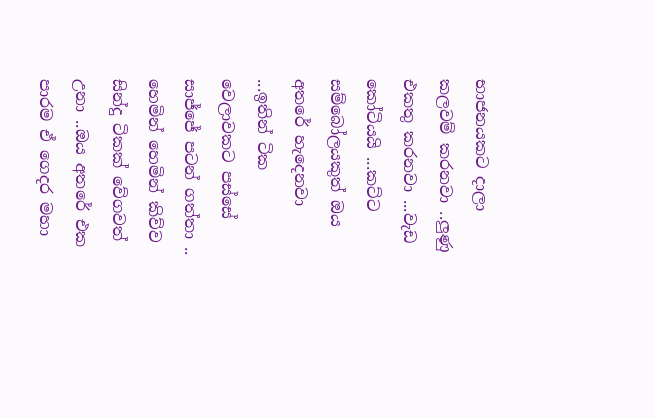භාජනයකට දාලා කලවම් කරනවා ..ලුණු එකතු කරනවා ...වැඩ කෝටියයි ...කට්ට සම්බෝලයකුත් ඔය අත‍රේ හැදෙනවා ...ඉතින් ටික වෙලාවකට පස්සේ සාජ්ජේ පටන් ගත්තා ..
හෙමින් හෙමින් කිව්ව සින්දු ටිකක් වේගවත් උනා ..ඔය අතරේ එක පාරම ඒ ගෙදර මහා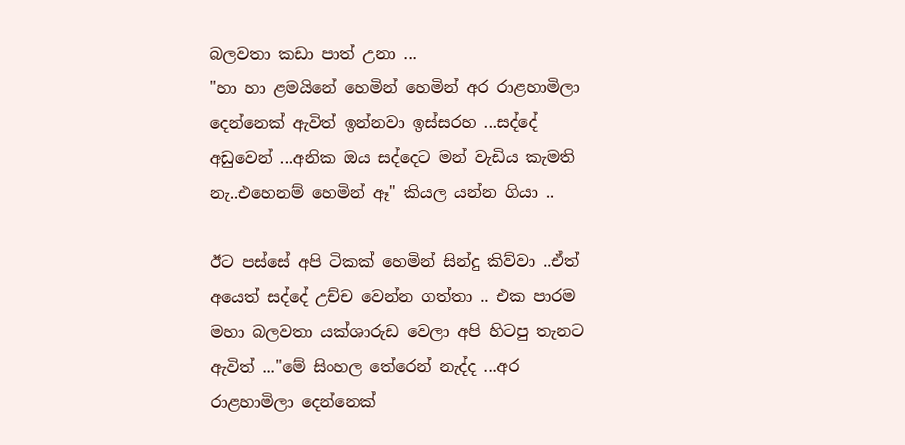බලවතා කඩා පාත් උනා ...
"හා හා ළමයිනේ හෙමින් හෙමින් අර රාළහාමිලා දෙන්නෙක් ඇවිත් ඉන්නවා ඉස්සරහ ...සද්දේ අඩුවෙන් ...අනික ඔය සද්දෙට මන් වැඩිය කැමති නැ..එහෙනම් හෙමින් ඈ" කියල යන්න ගියා ..

ඊට පස්සේ අපි ටිකක් හෙමින් සින්දු කිව්වා ..ඒත් අයෙත් සද්දේ උච්ච වෙන්න ගත්තා .. එක පාරම මහා බලවතා යක්ශාරුඩ වෙලා අපි හිටපු තැනට ඇවිත් ..."මේ සිංහල තේරෙන් නැද්ද ...අර රාළහාමිලා දෙන්නෙක්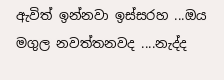ඇවිත් ඉන්නවා ඉස්සරහ ...ඔය මගුල නවත්තනවද ....නැද්ද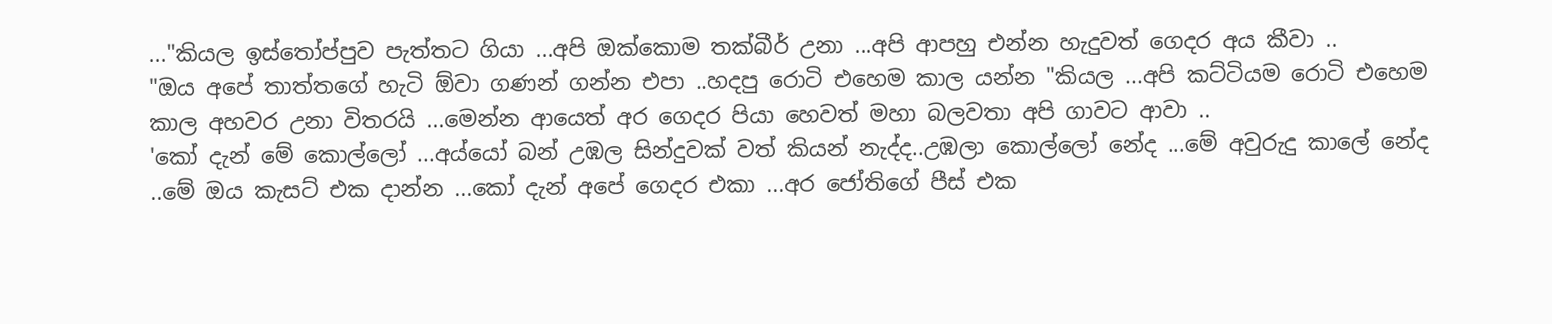..."කියල ඉස්තෝප්පුව පැත්තට ගියා ...අපි ඔක්කොම තක්බීර් උනා ...අපි ආපහු එන්න හැදුවත් ගෙදර අය කීවා ..
"ඔය අපේ තාත්තගේ හැටි ඕවා ගණන් ගන්න එපා ..හදපු රොටි එහෙම කාල යන්න "කියල ...අපි කට්ටියම රොටි එහෙම කාල අහවර උනා විතරයි ...මෙන්න ආයෙත් අර ගෙදර පියා හෙවත් මහා බලවතා අපි ගාවට ආවා ..
'කෝ දැන් මේ කොල්ලෝ ...අය්යෝ බන් උඹල සින්දුවක් වත් කියන් නැද්ද..උඹලා කොල්ලෝ නේද ...මේ අවුරුදු කාලේ නේද ..මේ ඔය කැසට් එක දාන්න ...කෝ දැන් අපේ ගෙදර එකා ...අර ජෝතිගේ පීස් එක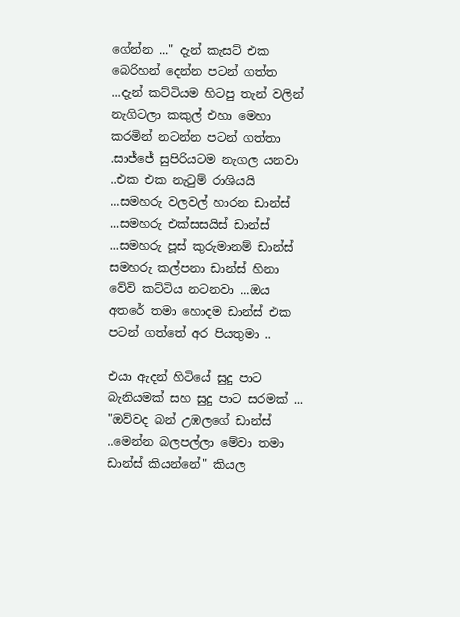ගේන්න ..." දැන් කැසට් එක බෙරිහන් දෙන්න පටන් ගත්ත ...දැන් කට්ටියම හිටපු තැන් වලින් නැගිටලා කකුල් එහා මෙහා කරමින් නටන්න පටන් ගත්තා .සාජ්ජේ සුපිරියටම නැගල යනවා ..එක එක නැටුම් රාශියයි ...සමහරු වලවල් හාරන ඩාන්ස් ...සමහරු එක්සසයිස් ඩාන්ස් ...සමහරු පූස් කුරුමානම් ඩාන්ස් සමහරු කල්පනා ඩාන්ස් හිනා වේවි කට්ටිය නටනවා ...ඔය අතරේ තමා හොදම ඩාන්ස් එක පටන් ගත්තේ අර පියතුමා ..

එයා ඇදන් හිටියේ සුදු පාට බැනියමක් සහ සුදු පාට සරමක් ...
"ඔව්වද බන් උඹලගේ ඩාන්ස් ..මෙන්න බලපල්ලා මේවා තමා ඩාන්ස් කියන්නේ" කියල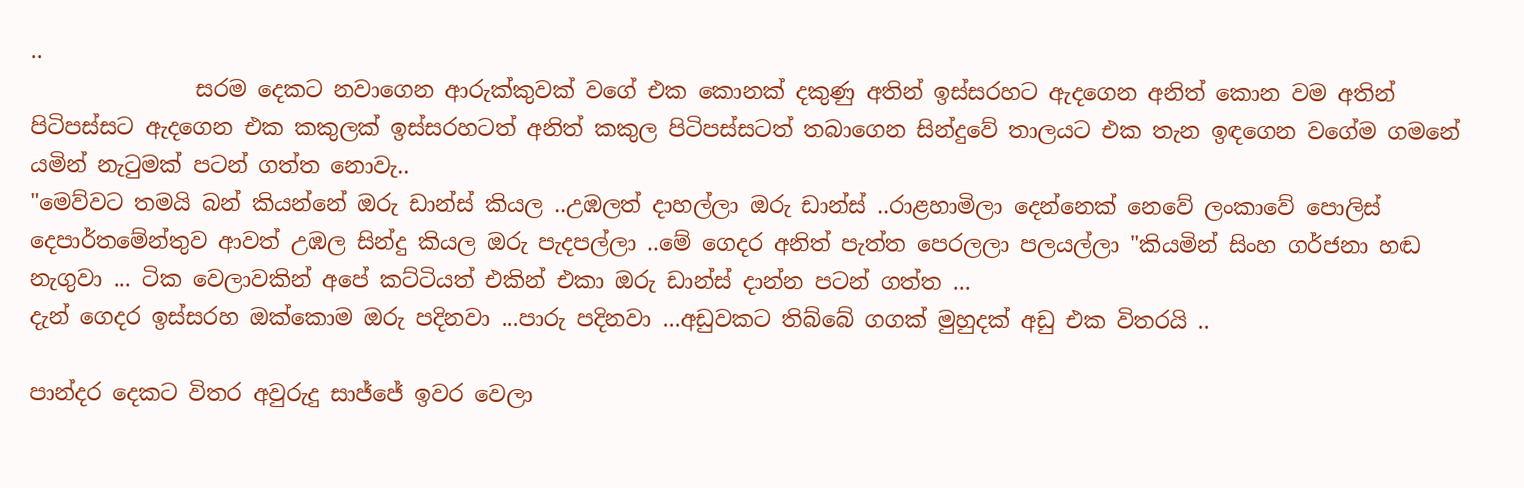..
               සරම දෙකට නවාගෙන ආරුක්කුවක් වගේ එක කොනක් දකුණු අතින් ඉස්සරහට ඇදගෙන අනිත් කොන වම අතින් පිටිපස්සට ඇදගෙන එක කකුලක් ඉස්සරහටත් අනිත් කකුල පිටිපස්සටත් තබාගෙන සින්දුවේ තාලයට එක තැන ඉඳගෙන වගේම ගමනේ යමින් නැටුමක් පටන් ගත්ත නොවැ..
"මෙව්වට තමයි බන් කියන්නේ ඔරු ඩාන්ස් කියල ..උඹලත් දාහල්ලා ඔරු ඩාන්ස් ..රාළහාමිලා දෙන්නෙක් නෙවේ ලංකාවේ පොලිස් දෙපාර්තමේන්තුව ආවත් උඹල සින්දු කියල ඔරු පැදපල්ලා ..මේ ගෙදර අනිත් පැත්ත පෙරලලා පලයල්ලා "කියමින් සිංහ ගර්ජනා හඬ නැගුවා ... ටික වෙලාවකින් අපේ කට්ටියත් එකින් එකා ඔරු ඩාන්ස් දාන්න පටන් ගත්ත ...
දැන් ගෙදර ඉස්සරහ ඔක්කොම ඔරු පදිනවා ...පාරු පදිනවා ...අඩුවකට තිබ්බේ ගගක් මුහුදක් අඩු එක විතරයි ..

පාන්දර දෙකට විතර අවුරුදු සාජ්ජේ ඉවර වෙලා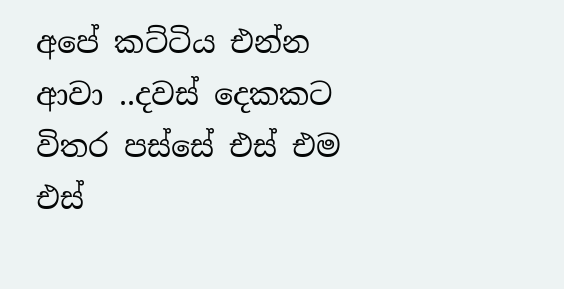අපේ කට්ටිය එන්න ආවා ..දවස් දෙකකට විතර පස්සේ එස් එම එස්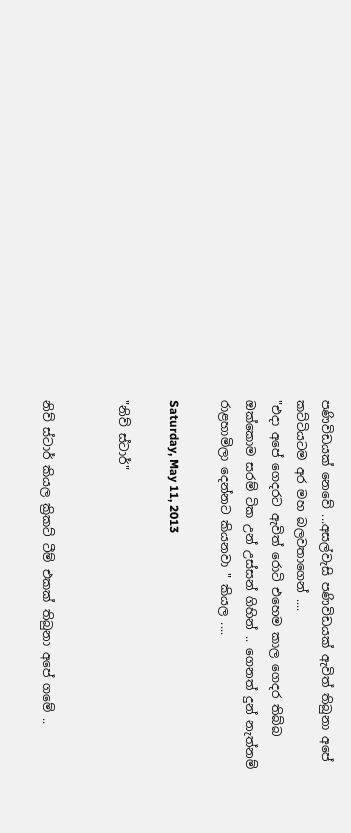පණිවිඩයක් නෙවේ ...අසල්වැසි පණිවිඩයක් ඇවිත් තිබුනා අපේ කට්ටියටම අර මහ බලවතාගෙන් ....
"එදා අපේ ගෙදරට ඇවිත් රොටි එහෙම කාල ගෙදර තිබ්බ ඔක්කොම සරම් ටික උන් උස්සන් ගිහින් .. ගෙනත් දුන් නැත්නම් රාළහාමිලා දෙන්නට කියනවා " කියල ....

Saturday, May 11, 2013

"නිව් ස්ටාර්"


නිව් ස්ටාර් කියල ක්‍රිකට් ටීම් එකක් තිබුනා අපේ ගමේ ..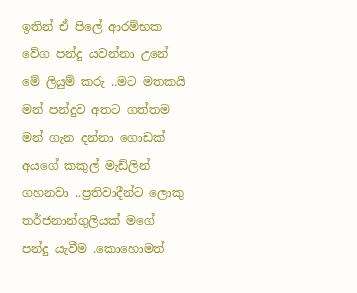ඉතින් ඒ පිලේ ආරම්භක වේග පන්දු යවන්නා උනේ මේ ලියුම් කරු ..මට මතකයි මන් පන්දුව අතට ගත්තම මන් ගැන දන්නා ගොඩක් අයගේ කකුල් මැඩ්ලින්  ගහනවා ..ප්‍රතිවාදීන්ට ලොකු තර්ජනාන්ගුලියක් මගේ පන්දු යැවීම .කොහොමත්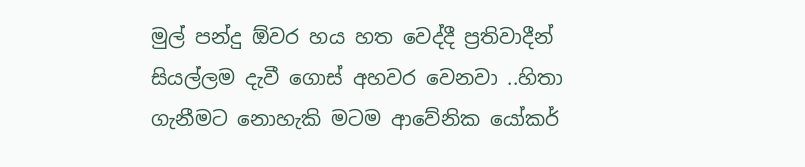මුල් පන්දු ඕවර හය හත වෙද්දී ප්‍රතිවාදීන් සියල්ලම දැවී ගොස් අහවර වෙනවා ..හිතා ගැනීමට නොහැකි මටම ආවේනික යෝකර්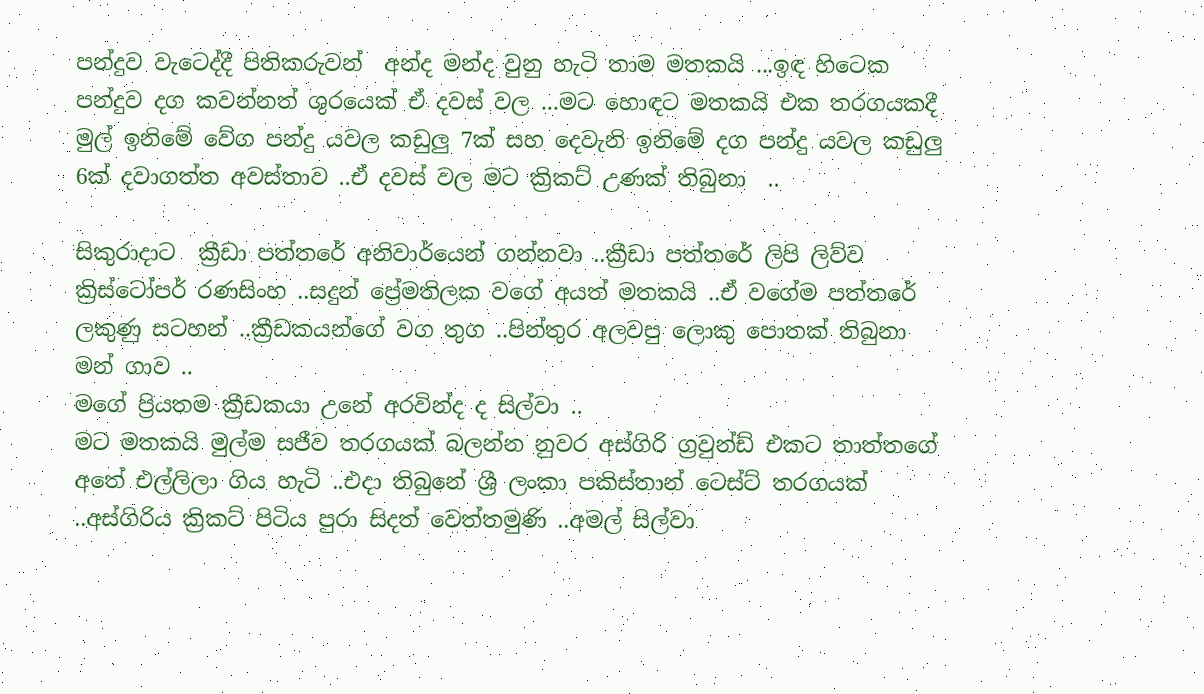පන්දුව වැටෙද්දී පිතිකරුවන්  අන්ද මන්ද වුනු හැටි තාම මතකයි ...ඉඳ හිටෙක පන්දුව දග කවන්නත් ශුරයෙක් ඒ දවස් වල ...මට හොඳට මතකයි එක තරගයකදී මුල් ඉනිමේ වේග පන්දු යවල කඩුලු 7ක් සහ දෙවැනි ඉනිමේ දග පන්දු යවල කඩුලු 6ක් දවාගත්ත අවස්තාව ..ඒ දවස් වල මට ක්‍රිකට් උණක් තිබුනා  ..

සිකුරාදාට  ක්‍රීඩා පත්තරේ අනිවාර්යෙන් ගන්නවා ..ක්‍රීඩා පත්තරේ ලිපි ලිව්ව ක්‍රිස්ටෝපර් රණසිංහ ..සදුන් ප්‍රේමතිලක වගේ අයත් මතකයි ..ඒ වගේම පත්තරේ ලකුණු සටහන් ..ක්‍රීඩකයන්ගේ වග තුග ..පින්තුර අලවපු ලොකු පොතක් තිබුනා මන් ගාව ..
මගේ ප්‍රියතම ක්‍රීඩකයා උනේ අරවින්ද ද සිල්වා ..
මට මතකයි මුල්ම සජීව තරගයක් බලන්න නුවර අස්ගිරි ග්‍රවුන්ඩ් එකට තාත්තගේ අතේ එල්ලිලා ගිය හැටි ..එදා තිබුනේ ශ්‍රී ලංකා පකිස්තාන් ටෙස්ට් තරගයක් ..අස්ගිරිය ක්‍රිකට් පිටිය පුරා සිදත් වෙත්තමුණි ..අමල් සිල්වා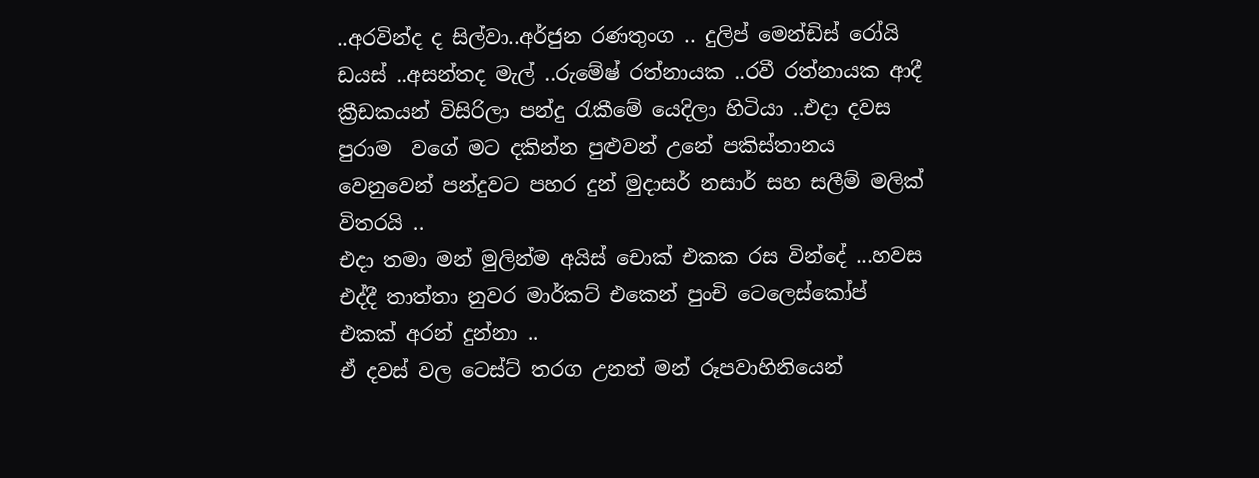..අරවින්ද ද සිල්වා..අර්ජුන රණතුංග .. දුලිප් මෙන්ඩිස් රෝයි ඩයස් ..අසන්තද මැල් ..රුමේෂ් රත්නායක ..රවී රත්නායක ආදී ක්‍රීඩකයන් විසිරිලා පන්දු රැකීමේ යෙදිලා හිටියා ..එදා දවස පුරාම  වගේ මට දකින්න පුළුවන් උනේ පකිස්තානය වෙනුවෙන් පන්දුවට පහර දුන් මුදාසර් නසාර් සහ සලීම් මලික් විතරයි ..
එදා තමා මන් මුලින්ම අයිස් චොක් එකක රස වින්දේ ...හවස එද්දී තාත්තා නුවර මාර්කට් එකෙන් පුංචි ටෙලෙස්කෝප්  එකක් අරන් දුන්නා ..
ඒ දවස් වල ටෙස්ට් තරග උනත් මන් රූපවාහිනියෙන්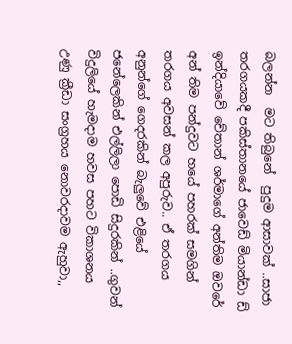බලන්න  මට තිබුනේ  පුදුම ආසාවක් ..සාජා තරගයකදී පකිස්තානයේ ජාවෙඩ් මියාන්ඩා ඩ් ඉන්දියාවේ චේතාන් ශර්මාගේ අන්තිම ඔවරේ අන් තිම පන්දුවට හයේ පහරක් සමගින්  තරගය අවසන් කල අපුරුව.. ඒ තරගය අනුන්ගේ ගෙදරකින් බැලුවේ එළියේ ජනේලෙකින් එල්ලිලා පොඩි සිදුරකින් ..ගුවන් විදුලියේ හැමදාම හවස පහට විකාශනය උණු ක්‍රීඩා සංග්‍රහය නොවරදාවම ඇහුවා,,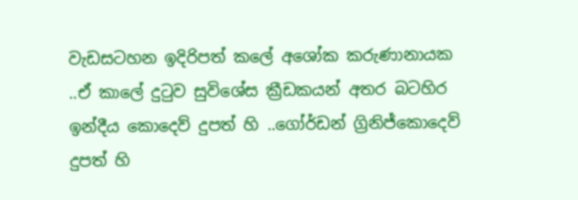වැඩසටහන ඉදිරිපත් කලේ අශෝක කරුණානායක ..ඒ කාලේ දුටුව සුවිශේස ක්‍රීඩකයන් අතර බටහිර ඉන්දීය කොදෙව් දුපත් හි ..ගෝර්ඩන් ග්‍රිනිජ්කොදෙව් දුපත් හි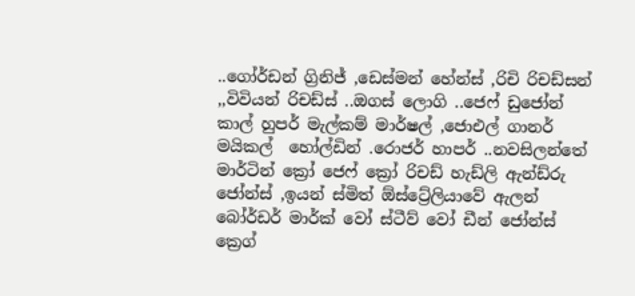..ගෝර්ඩන් ග්‍රිනිජ් ,ඩෙස්මන් හේන්ස් ,රිචි රිචඩ්සන් ,,විවියන් රිචඩ්ස් ..ඔගස් ලොගි ..ජෙෆ් ඩුජෝන් කාල් හුපර් මැල්කම් මාර්ෂල් ,ජොඑල් ගානර් මයිකල්  හෝල්ඩින් .රොජර් හාපර් ..නවසිලන්තේ මාර්ටින් ක්‍රෝ ජෙෆ් ක්‍රෝ රිචඩ් හැඩ්ලි ඇන්ඩ්රු ජෝන්ස් ,ඉයන් ස්මිත් ඕස්ට්‍රේලියාවේ ඇලන් බෝර්ඩර් මාර්ක් වෝ ස්ටීව් වෝ ඩීන් ජෝන්ස් ක්‍රෙග්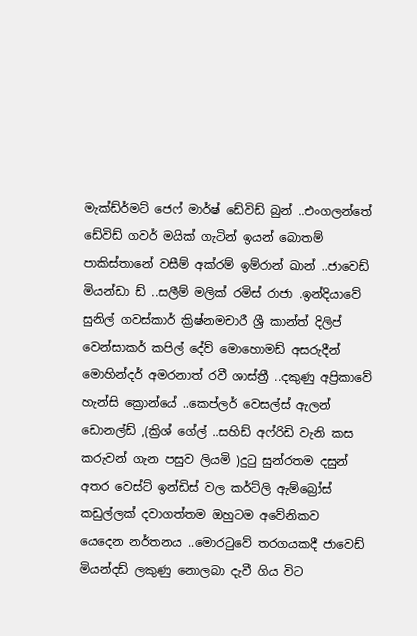මැක්ඩ්ර්මට් ජෙෆ් මාර්ෂ් ඩේවිඩ් බුන් ..එංගලන්තේ ඩේවිඩ් ගවර් මයික් ගැටින් ඉයන් බොතම් පාකිස්තානේ වසීම් අක්රම් ඉම්රාන් ඛාන් ..ජාවෙඩ් මියන්ඩා ඩ් ..සලීම් මලික් රමිස් රාජා .ඉන්දියාවේ සුනිල් ගවස්කාර් ක්‍රිෂ්නමචාරී ශ්‍රී කාන්ත් දිලිප් වෙන්සාකර් කපිල් දේව් මොහොමඩ් අසරුදීන් මොහින්දර් අමරනාත් රවී ශාස්ත්‍රී ..දකුණු අප්‍රිකාවේ හැන්සි ක්‍රොන්යේ ..කෙප්ලර් වෙසල්ස් ඇලන් ඩොනල්ඩ් ,(ක්‍රිශ් ගේල් ..සහිඩ් අෆ්රිඩි වැනි කස කරුවන් ගැන පසුව ලියමි )දුටු සුන්රතම දසුන් අතර වෙස්ට් ඉන්ඩිස් වල කර්ට්ලි ඇම්බ්‍රෝස් කඩුල්ලක් දවාගත්තම ඔහුටම අවේනිකව  යෙදෙන නර්තනය ..මොරටුවේ තරගයකදී ජාවෙඩ් මියන්දඩ් ලකුණු නොලබා දැවී ගිය විට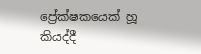ප්‍රේක්ෂකයෙක් හූ  කියද්දී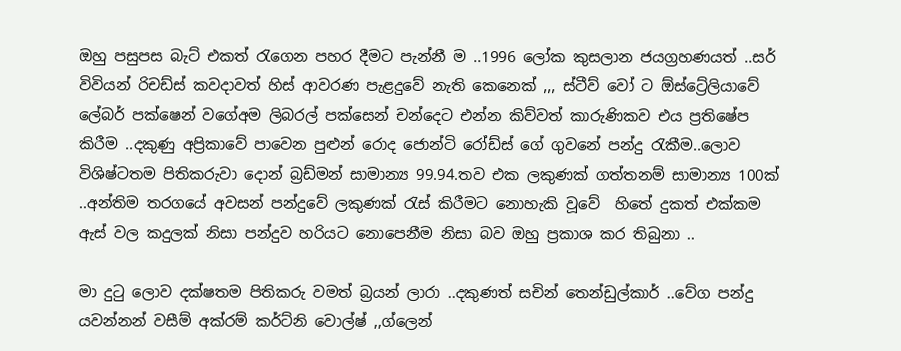ඔහු පසුපස බැට් එකත් රැගෙන පහර දීමට පැන්නී ම ..1996 ලෝක කුසලාන ජයග්‍රහණයත් ..සර් විවියන් රිචඩ්ස් කවදාවත් හිස් ආවරණ පැළදුවේ නැති කෙනෙක් ,,, ස්ටීව් වෝ ට ඕස්ට්‍රේලියාවේ ලේබර් පක්ෂෙන් වගේඅම ලිබරල් පක්සෙන් චන්දෙට එන්න කිව්වත් කාරුණිකව එය ප්‍රතිෂේප කිරීම ..දකුණු අප්‍රිකාවේ පාවෙන පුළුන් රොද ජොන්ටි රෝඩ්ස් ගේ ගුවනේ පන්දු රැකීම..ලොව විශිෂ්ටතම පිතිකරුවා දොන් බ්‍රඩ්මන් සාමාන්‍ය 99.94.තව එක ලකුණක් ගත්තනම් සාමාන්‍ය 100ක් ..අන්තිම තරගයේ අවසන් පන්දුවේ ලකුණක් රැස් කිරීමට නොහැකි වූවේ  හිතේ දුකත් එක්කම ඇස් වල කදුලක් නිසා පන්දුව හරියට නොපෙනීම නිසා බව ඔහු ප්‍රකාශ කර තිබුනා ..

මා දුටු ලොව දක්ෂතම පිතිකරු වමත් බ්‍රයන් ලාරා ..දකුණත් සචින් තෙන්ඩුල්කාර් ..වේග පන්දු යවන්නන් වසීම් අක්රම් කර්ට්නි වොල්ෂ් ,,ග්ලෙන්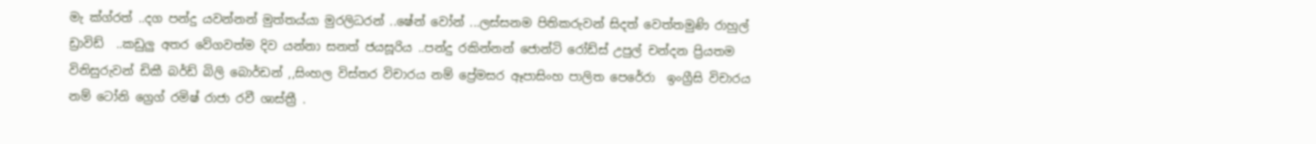මැ ක්ග්රත් ..දග පන්දු යවන්නන් මුත්තය්යා මුරලිධරන් ..ෂේන් වෝන් ...ලස්සනම පිතිකරුවන් සිදත් වෙත්තමුණි රාහුල්  ඩ්‍රාවිඩ්  ..කඩුලු අතර වේගවත්ම දිව යන්නා සනත් ජයසූරිය ..පන්දු රකින්නන් ජොන්ටි රෝඩ්ස් උපුල් චන්දන ප්‍රියතම විනිසුරුවන් ඩිකී බර්ඩ් බිලි බොර්ඩන් ,,සිංහල විස්තර විචාරය නම් ප්‍රේමසර ඈපාසිංහ පාලිත පෙරේරා  ඉංග්‍රීසි විචාරය නම් ටෝනි ග්‍රෙග් රමිෂ් රාජා රවී ශාස්ත්‍රී .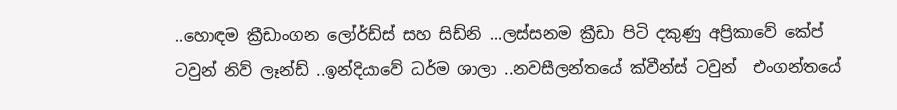..හොඳම ක්‍රීඩාංගන ලෝර්ඩ්ස් සහ සිඩ්නි ...ලස්සනම ක්‍රීඩා පිටි දකුණු අප්‍රිකාවේ කේප් ටවුන් නිව් ලෑන්ඩ් ..ඉන්දියාවේ ධර්ම ශාලා ..නවසීලන්තයේ ක්වීන්ස් ටවුන්  එංගන්තයේ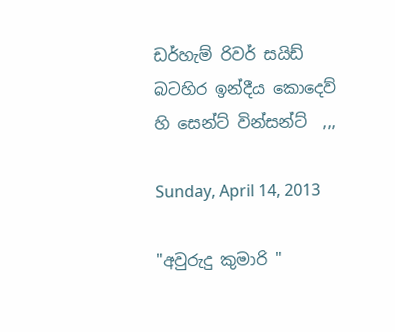ඩර්හැම් රිවර් සයිඩ් බටහිර ඉන්දීය කොදෙව් හි සෙන්ට් වින්සන්ට්  ,,,

Sunday, April 14, 2013

"අවුරුදු කුමාරි "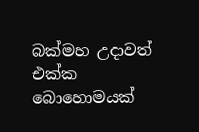බක්මහ උදාවත් එක්ක බොහොමයක්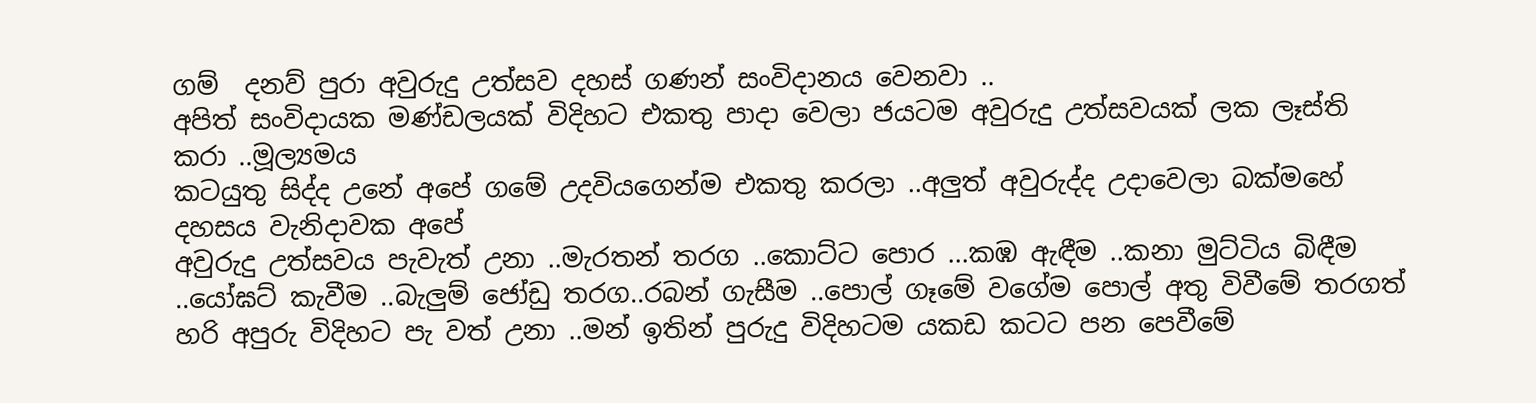ගම්  දනව් පුරා අවුරුදු උත්සව දහස් ගණන් සංවිදානය වෙනවා ..
අපිත් සංවිදායක මණ්ඩලයක් විදිහට එකතු පාදා වෙලා ජයටම අවුරුදු උත්සවයක් ලක ලෑස්ති කරා ..මූල්‍යමය
කටයුතු සිද්ද උනේ අපේ ගමේ උදවියගෙන්ම එකතු කරලා ..අලුත් අවුරුද්ද උදාවෙලා බක්මහේ දහසය වැනිදාවක අපේ
අවුරුදු උත්සවය පැවැත් උනා ..මැරතන් තරග ..කොට්ට පොර ...කඹ ඇඳීම ..කනා මුට්ටිය බිඳීම ..යෝඝට් කැවීම ..බැලුම් ජෝඩු තරග..රබන් ගැසීම ..පොල් ගෑමේ වගේම පොල් අතු විවීමේ තරගත් හරි අපුරු විදිහට පැ වත් උනා ..මන් ඉතින් පුරුදු විදිහටම යකඩ කටට පන පෙවීමේ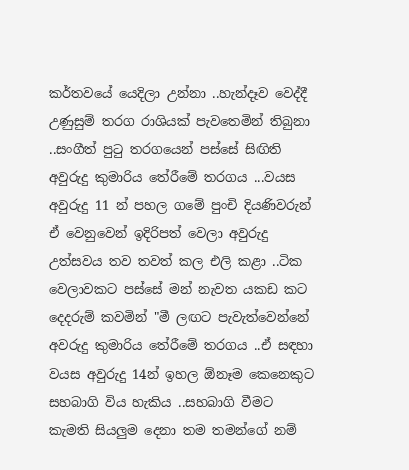කර්තවයේ යෙදිලා උන්නා ..හැන්දෑව වෙද්දී උණුසුම් තරග රාශියක් පැවතෙමින් තිබුනා ..සංගීත් පුටු තරගයෙන් පස්සේ සිඟිති අවුරුදු කුමාරිය තේරීමේ තරගය ...වයස අවුරුදු 11 න් පහල ගමේ පුංචි දියණිවරුන් ඒ වෙනුවෙන් ඉදිරිපත් වෙලා අවුරුදු උත්සවය තව තවත් කල එලි කළා ..ටික වෙලාවකට පස්සේ මන් නැවත යකඩ කට දෙදරුම් කවමින් "මී ලඟට පැවැත්වෙන්නේ අවරුදු කුමාරිය තේරීමේ තරගය ..ඒ සඳහා වයස අවුරුදු 14න් ඉහල ඕනෑම කෙනෙකුට සහබාගි විය හැකිය ..සහබාගි වීමට කැමති සියලුම දෙනා තම තමන්ගේ නම්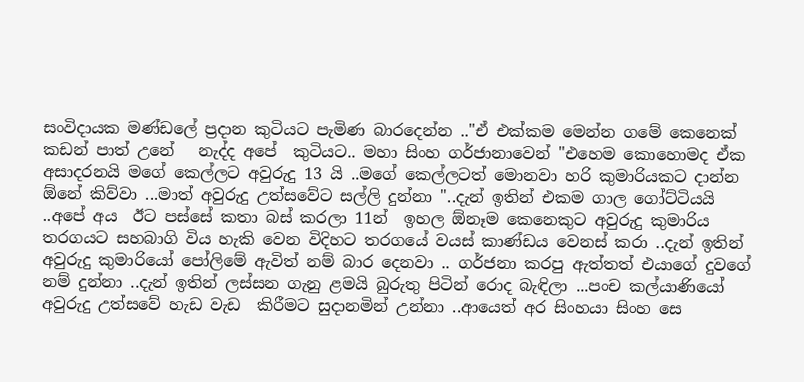සංවිදායක මණ්ඩලේ ප්‍රදාන කුටියට පැමිණ බාරදෙන්න .."ඒ එක්කම මෙන්න ගමේ කෙනෙක් කඩන් පාත් උනේ   නැද්ද අපේ  කුටියට.. මහා සිංහ ගර්ජානාවෙන් "එහෙම කොහොමද ඒක අසාදරනයි මගේ කෙල්ලට අවුරුදු 13 යි ..මගේ කෙල්ලටත් මොනවා හරි කුමාරියකට දාන්න  ඕනේ කිව්වා ...මාත් අවුරුදු උත්සවේට සල්ලි දුන්නා "..දැන් ඉතින් එකම ගාල ගෝට්ටියයි ..අපේ අය  ඊට පස්සේ කතා බස් කරලා 11න්  ඉහල ඕනෑම කෙනෙකුට අවුරුදු කුමාරිය තරගයට සහබාගි විය හැකි වෙන විදිහට තරගයේ වයස් කාණ්ඩය වෙනස් කරා ..දැන් ඉතින් අවුරුදු කුමාරියෝ පෝලිමේ ඇවිත් නම් බාර දෙනවා .. ගර්ජනා කරපු ඇත්තත් එයාගේ දුවගේ නම් දුන්නා ..දැන් ඉතින් ලස්සන ගැනු ළමයි බුරුතු පිටින් රොද බැඳිලා ...පංච කල්යාණියෝ අවුරුදු උත්සවේ හැඩ වැඩ  කිරීමට සුදානමින් උන්නා ..ආයෙත් අර සිංහයා සිංහ සෙ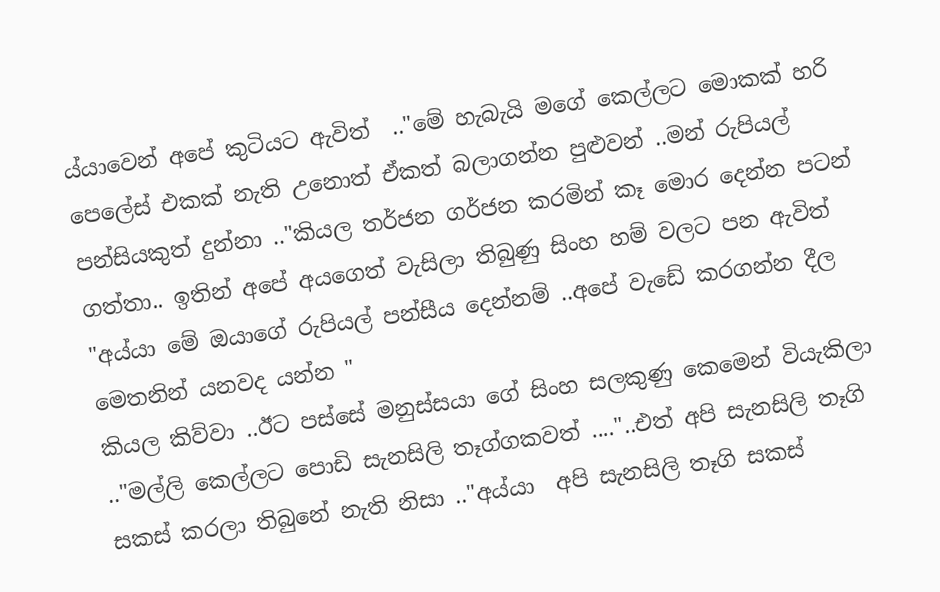ය්යාවෙන් අපේ කුටියට ඇවිත්  .."මේ හැබැයි මගේ කෙල්ලට මොකක් හරි පෙලේස් එකක් නැති උනොත් ඒකත් බලාගන්න පුළුවන් ..මන් රුපියල් පන්සියකුත් දුන්නා .."කියල තර්ජන ගර්ජන කරමින් කෑ මොර දෙන්න පටන් ගත්තා.. ඉතින් අපේ අයගෙත් වැසිලා තිබුණු සිංහ හම් වලට පන ඇවිත් "අය්යා මේ ඔයාගේ රුපියල් පන්සීය දෙන්නම් ..අපේ වැඩේ කරගන්න දීල මෙතනින් යනවද යන්න "
කියල කිව්වා ..ඊට පස්සේ මනුස්සයා ගේ සිංහ සලකුණු කෙමෙන් වියැකිලා .."මල්ලි කෙල්ලට පොඩි සැනසිලි තෑග්ගකවත් ...."..එත් අපි සැනසිලි තෑගි සකස් කරලා තිබුනේ නැති නිසා .."අය්යා  අපි සැනසිලි තෑගි සකස්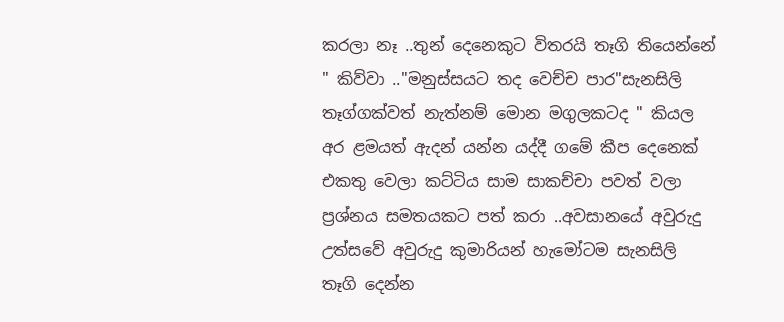කරලා නෑ ..තුන් දෙනෙකුට විතරයි තෑගි තියෙන්නේ " කිව්වා .."මනුස්සයට තද වෙච්ච පාර"සැනසිලි තෑග්ගක්වත් නැත්නම් මොන මගුලකටද " කියල  අර ළමයත් ඇදන් යන්න යද්දී ගමේ කීප දෙනෙක් එකතු වෙලා කට්ටිය සාම සාකච්චා පවත් වලා ප්‍රශ්නය සමතයකට පත් කරා ..අවසානයේ අවුරුදු  උත්සවේ අවුරුදු කුමාරියන් හැමෝටම සැනසිලි තෑගි දෙන්න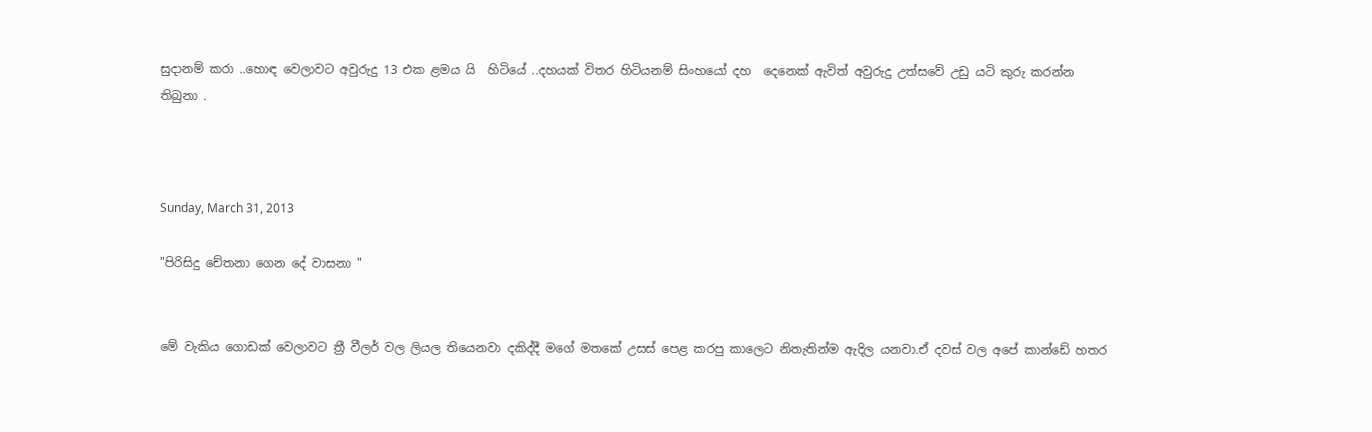සුදානම් කරා ..හොඳ වෙලාවට අවුරුදු 13 එක ළමය යි  හිටියේ ..දහයක් විතර හිටියනම් සිංහයෝ දහ  දෙනෙක් ඇවිත් අවුරුදු උත්සවේ උඩු යටි කුරු කරන්න තිබුනා .



Sunday, March 31, 2013

"පිරිසිදු චේතනා ගෙන දේ වාසනා "


මේ වැකිය ගොඩක් වෙලාවට ත්‍රී වීලර් වල ලියල තියෙනවා දකිද්දී මගේ මතකේ උසස් පෙළ කරපු කාලෙට නිතැතින්ම ඇදිල යනවා.ඒ දවස් වල අපේ කාන්ඩේ හතර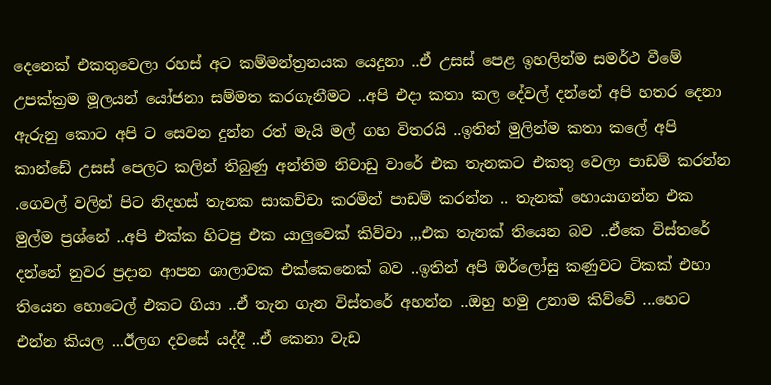දෙනෙක් එකතුවෙලා රහස් අට කම්මන්ත්‍රනයක යෙදුනා ..ඒ උසස් පෙළ ඉහලින්ම සමර්ථ වීමේ උපක්ක්‍රම මූලයන් යෝජනා සම්මත කරගැනීමට ..අපි එදා කතා කල දේවල් දන්නේ අපි හතර දෙනා ඇරුනු කොට අපි ට සෙවන දුන්න රත් මැයි මල් ගහ විතරයි ..ඉතින් මුලින්ම කතා කලේ අපි කාන්ඩේ උසස් පෙලට කලින් තිබුණු අන්තිම නිවාඩු වාරේ එක තැනකට එකතු වෙලා පාඩම් කරන්න .ගෙවල් වලින් පිට නිදහස් තැනක සාකච්චා කරමින් පාඩම් කරන්න .. තැනක් හොයාගන්න එක මුල්ම ප්‍රශ්නේ ..අපි එක්ක හිටපු එක යාලුවෙක් කිව්වා ,,,එක තැනක් තියෙන බව ..ඒකෙ විස්තරේ දන්නේ නුවර ප්‍රදාන ආපන ශාලාවක එක්කෙනෙක් බව ..ඉතින් අපි ඔර්ලෝසු කණුවට ටිකක් එහා තියෙන හොටෙල් එකට ගියා ..ඒ තැන ගැන විස්තරේ අහන්න ..ඔහු හමු උනාම කිව්වේ ...හෙට එන්න කියල ...ඊලග දවසේ යද්දී ..ඒ කෙනා වැඩ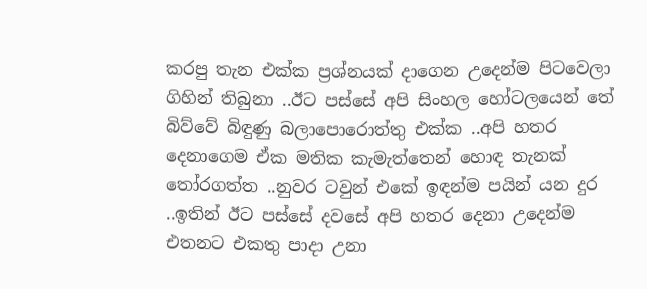කරපු තැන එක්ක ප්‍රශ්නයක් දාගෙන උදෙන්ම පිටවෙලා ගිහින් තිබුනා ..ඊට පස්සේ අපි සිංහල හෝටලයෙන් තේ බිව්වේ බිඳුණු බලාපොරොත්තු එක්ක ..අපි හතර දෙනාගෙම ඒක මතික කැමැත්තෙන් හොඳ තැනක් තෝරගත්ත ..නුවර ටවුන් එකේ ඉඳන්ම පයින් යන දුර ..ඉතින් ඊට පස්සේ දවසේ අපි හතර දෙනා උදෙන්ම එතනට එකතු පාදා උනා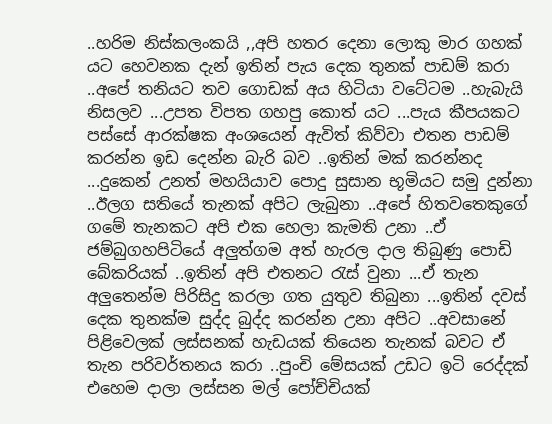..හරිම නිස්කලංකයි ,,අපි හතර දෙනා ලොකු මාර ගහක් යට හෙවනක දැන් ඉතින් පැය දෙක තුනක් පාඩම් කරා ..අපේ තනියට තව ගොඩක් අය හිටියා වටේටම ..හැබැයි නිසලව ...උපත විපත ගහපු කොත් යට ...පැය කීපයකට පස්සේ ආරක්ෂක අංශයෙන් ඇවිත් කිව්වා එතන පාඩම් කරන්න ඉඩ දෙන්න බැරි බව ..ඉතින් මක් කරන්නද ...දුකෙන් උනත් මහයියාව පොදු සුසාන භූමියට සමු දුන්නා ..ඊලග සතියේ තැනක් අපිට ලැබුනා ..අපේ හිතවතෙකුගේ ගමේ තැනකට අපි එක හෙලා කැමති උනා ..ඒ ජම්බුගහපිටියේ අලුත්ගම අත් හැරල දාල තිබුණු පොඩි බේකරියක් ..ඉතින් අපි එතනට රැස් වුනා ...ඒ තැන අලුතෙන්ම පිරිසිදු කරලා ගත යුතුව තිබුනා ...ඉතින් දවස් දෙක තුනක්ම සුද්ද බුද්ද කරන්න උනා අපිට ..අවසානේ පිළිවෙලක් ලස්සනක් හැඩයක් තියෙන තැනක් බවට ඒ තැන පරිවර්තනය කරා ..පුංචි මේසයක් උඩට ඉටි රෙද්දක් එහෙම දාලා ලස්සන මල් පෝච්චියක්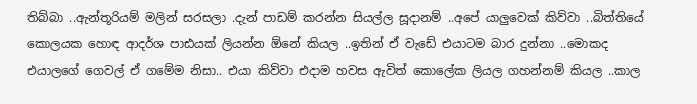තිබ්බා ..ඇන්තූරියම් මලින් සරසලා .දැන් පාඩම් කරන්න සියල්ල සූදානම් ..අපේ යාලුවෙක් කිව්වා ..බිත්තියේ කොලයක හොඳ ආදර්ශ පාඪයක් ලියන්න ඕනේ කියල ..ඉතින් ඒ වැඩේ එයාටම බාර දුන්නා ..මොකද එයාලගේ ගෙවල් ඒ ගමේම නිසා.. එයා කිව්වා එදාම හවස ඇවිත් කොලේක ලියල ගහන්නම් කියල ..කාල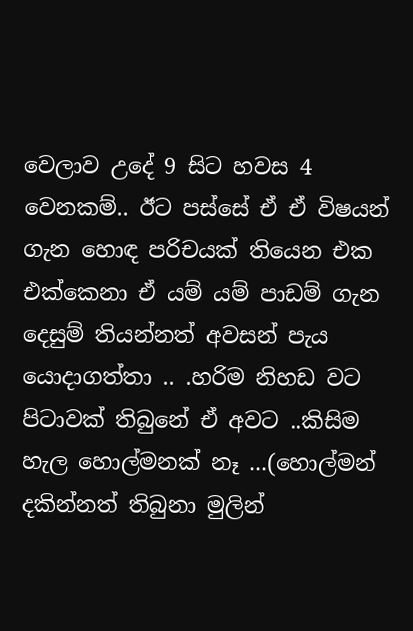වෙලාව උදේ 9 සිට හවස 4 වෙනකම්.. ඊට පස්සේ ඒ ඒ විෂයන් ගැන හොඳ පරිචයක් තියෙන එක එක්කෙනා ඒ යම් යම් පාඩම් ගැන දෙසුම් තියන්නත් අවසන් පැය යොදාගත්තා .. .හරිම නිහඩ වට පිටාවක් තිබුනේ ඒ අවට ..කිසිම හැල හොල්මනක් නෑ ...(හොල්මන් දකින්නත් තිබුනා මුලින්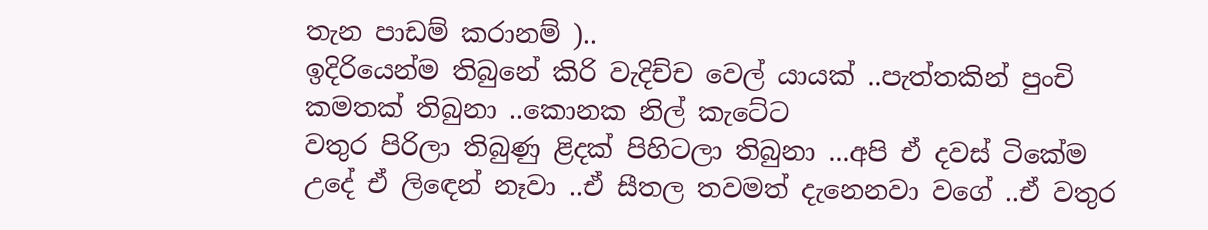තැන පාඩම් කරානම් )..
ඉදිරියෙන්ම තිබුනේ කිරි වැදිච්ච වෙල් යායක් ..පැත්තකින් පුංචි කමතක් තිබුනා ..කොනක නිල් කැටේට
වතුර පිරිලා තිබුණු ළිදක් පිහිටලා තිබුනා ...අපි ඒ දවස් ටිකේම උදේ ඒ ලිඳෙන් නෑවා ..ඒ සීතල තවමත් දැනෙනවා වගේ ..ඒ වතුර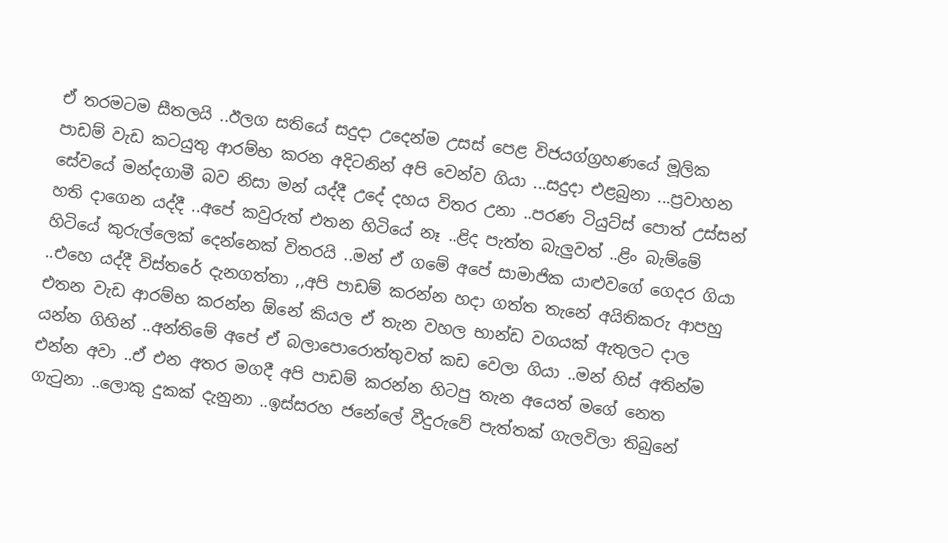ඒ තරමටම සීතලයි ..ඊලග සතියේ සදුදා උදෙන්ම උසස් පෙළ විජයග්ග්‍රහණයේ මූලික පාඩම් වැඩ කටයුතු ආරම්භ කරන අදිටනින් අපි වෙන්ව ගියා ...සදුදා එළබුනා ...ප්‍රවාහන සේවයේ මන්දගාමී බව නිසා මන් යද්දී උදේ දහය විතර උනා ..පරණ ටියුට්ස් පොත් උස්සන් හති දාගෙන යද්දී ..අපේ කවුරුත් එතන හිටියේ නෑ ..ළිද පැත්ත බැලුවත් ..ළිං බැම්මේ හිටියේ කුරුල්ලෙක් දෙන්නෙක් විතරයි ..මන් ඒ ගමේ අපේ සාමාජික යාළුවගේ ගෙදර ගියා ..එහෙ යද්දී විස්තරේ දැනගත්තා ,,අපි පාඩම් කරන්න හදා ගත්ත තැනේ අයිතිකරු ආපහු එතන වැඩ ආරම්භ කරන්න ඕනේ කියල ඒ තැන වහල භාන්ඩ වගයක් ඇතුලට දාල යන්න ගිහින් ..අන්තිමේ අපේ ඒ බලාපොරොත්තුවත් කඩ වෙලා ගියා ..මන් හිස් අතින්ම එන්න අවා ..ඒ එන අතර මගදී අපි පාඩම් කරන්න හිටපු තැන අයෙත් මගේ නෙත ගැටුනා ..ලොකු දුකක් දැනුනා ..ඉස්සරහ ජනේලේ වීදුරුවේ පැත්තක් ගැලවිලා තිබුනේ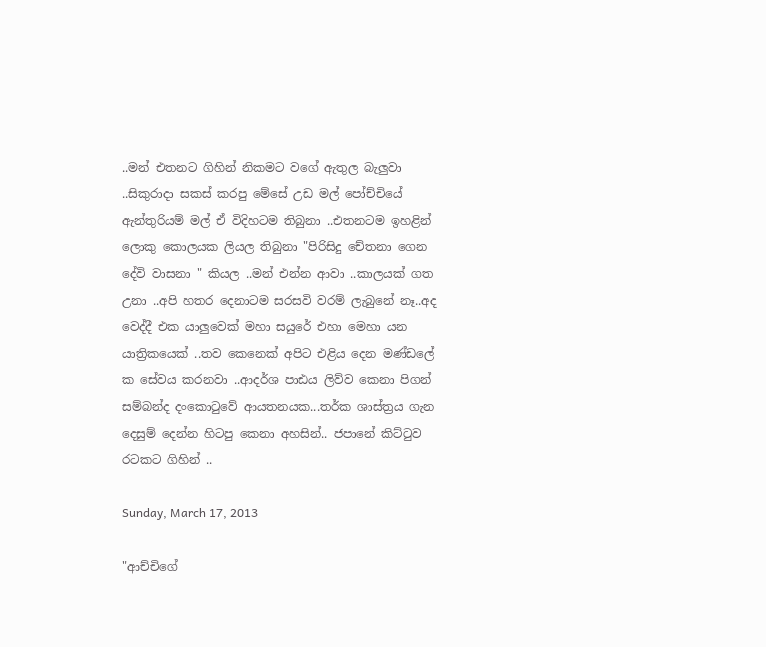..මන් එතනට ගිහින් නිකමට වගේ ඇතුල බැලුවා ..සිකුරාදා සකස් කරපු මේසේ උඩ මල් පෝච්චියේ ඇන්තුරියම් මල් ඒ විදිහටම තිබුනා ..එතනටම ඉහළින් ලොකු කොලයක ලියල තිබුනා "පිරිසිදු චේතනා ගෙන දේවි වාසනා " කියල ..මන් එන්න ආවා ..කාලයක් ගත උනා ..අපි හතර දෙනාටම සරසවි වරම් ලැබුනේ නෑ..අද වෙද්දී එක යාලුවෙක් මහා සයුරේ එහා මෙහා යන යාත්‍රිකයෙක් ..තව කෙනෙක් අපිට එළිය දෙන මණ්ඩලේ ක සේවය කරනවා ..ආදර්ශ පාඪය ලිව්ව කෙනා පිගන් සම්බන්ද දංකොටුවේ ආයතනයක...තර්ක ශාස්ත්‍රය ගැන දෙසුම් දෙන්න හිටපු කෙනා අහසින්.. ජපානේ කිට්ටුව රටකට ගිහින් ..

Sunday, March 17, 2013

"ආච්චිගේ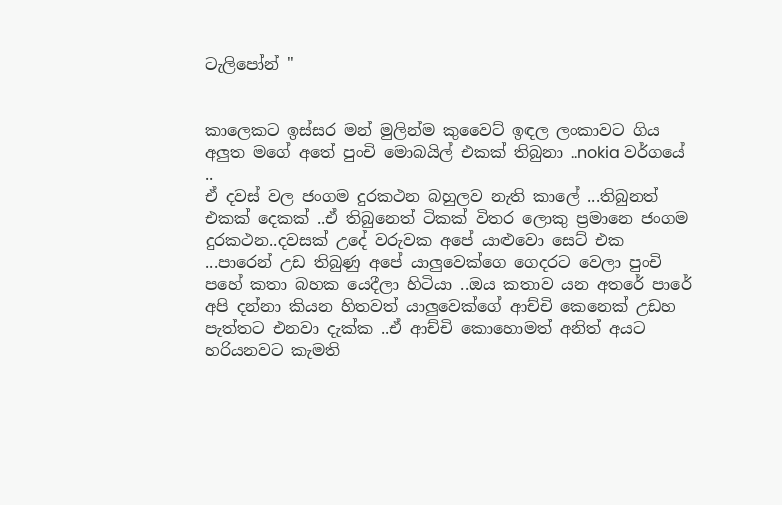ටැලිපෝන් "


කාලෙකට ඉස්සර මන් මුලින්ම කුවෛට් ඉඳල ලංකාවට ගිය අලුත මගේ අතේ පුංචි මොබයිල් එකක් තිබුනා ..nokia වර්ගයේ ..
ඒ දවස් වල ජංගම දුරකථන බහුලව නැති කාලේ ...තිබුනත් එකක් දෙකක් ..ඒ තිබුනෙත් ටිකක් විතර ලොකු ප්‍රමානෙ ජංගම දුරකථන..දවසක් උදේ වරුවක අපේ යාළුවො සෙට් එක ...පාරෙන් උඩ තිබුණු අපේ යාලුවෙක්ගෙ ගෙදරට වෙලා පුංචි පහේ කතා බහක යෙදීලා හිටියා ..ඔය කතාව යන අතරේ පාරේ අපි දන්නා කියන හිතවත් යාලුවෙක්ගේ ආච්චි කෙනෙක් උඩහ පැත්තට එනවා දැක්ක ..ඒ ආච්චි කොහොමත් අනිත් අයට හරියනවට කැමති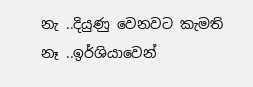නැ ..දියුණු වෙනවට කැමති නෑ ..ඉර්ශියාවෙන්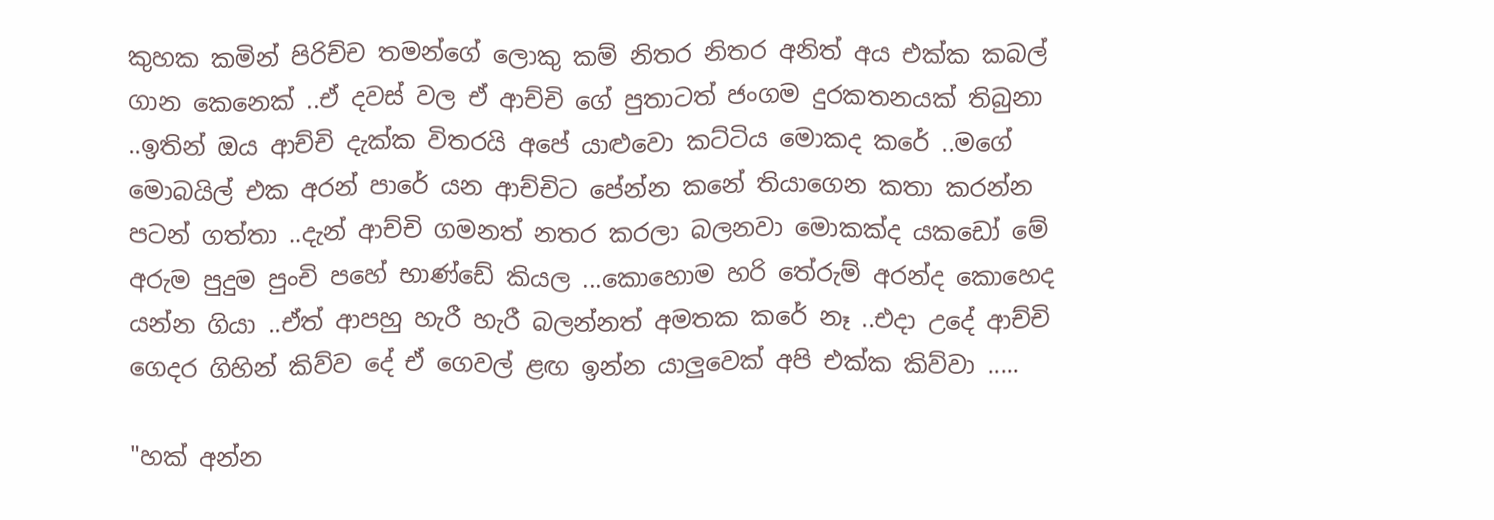කුහක කමින් පිරිච්ච තමන්ගේ ලොකු කම් නිතර නිතර අනිත් අය එක්ක කබල් ගාන කෙනෙක් ..ඒ දවස් වල ඒ ආච්චි ගේ පුතාටත් ජංගම දුරකතනයක් තිබුනා ..ඉතින් ඔය ආච්චි දැක්ක විතරයි අපේ යාළුවො කට්ටිය මොකද කරේ ..මගේ මොබයිල් එක අරන් පාරේ යන ආච්චිට පේන්න කනේ තියාගෙන කතා කරන්න පටන් ගත්තා ..දැන් ආච්චි ගමනත් නතර කරලා බලනවා මොකක්ද යකඩෝ මේ අරුම පුදුම පුංචි පහේ භාණ්ඩේ කියල ...කොහොම හරි තේරුම් අරන්ද කොහෙද යන්න ගියා ..ඒත් ආපහු හැරී හැරී බලන්නත් අමතක කරේ නෑ ..එදා උදේ ආච්චි ගෙදර ගිහින් කිව්ව දේ ඒ ගෙවල් ළඟ ඉන්න යාලුවෙක් අපි එක්ක කිව්වා .....

"හක් අන්න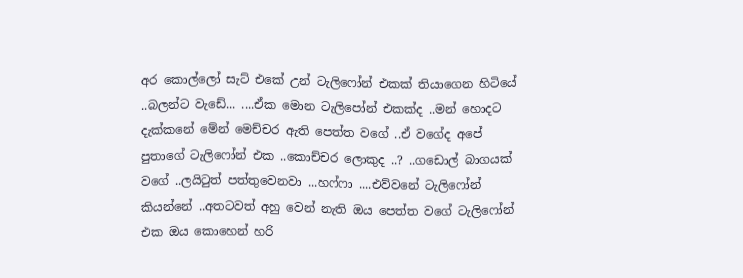අර කොල්ලෝ සැට් එකේ උන් ටැලිෆෝන් එකක් තියාගෙන හිටියේ ..බලන්ට වැඩේ... ....ඒක මොන ටැලිපෝන් එකක්ද ..මන් හොදට දැක්කනේ මේන් මෙච්චර ඇති පෙත්ත වගේ ..ඒ වගේද අපේ පුතාගේ ටැලිෆෝන් එක ..කොච්චර ලොකුද ..? ..ගඩොල් බාගයක් වගේ ..ලයිටුත් පත්තුවෙනවා ...හෆ්ෆා ....එව්වනේ ටැලිෆෝන් කියන්නේ ..අතටවත් අහු වෙන් නැති ඔය පෙත්ත වගේ ටැලිෆෝන් එක ඔය කොහෙන් හරි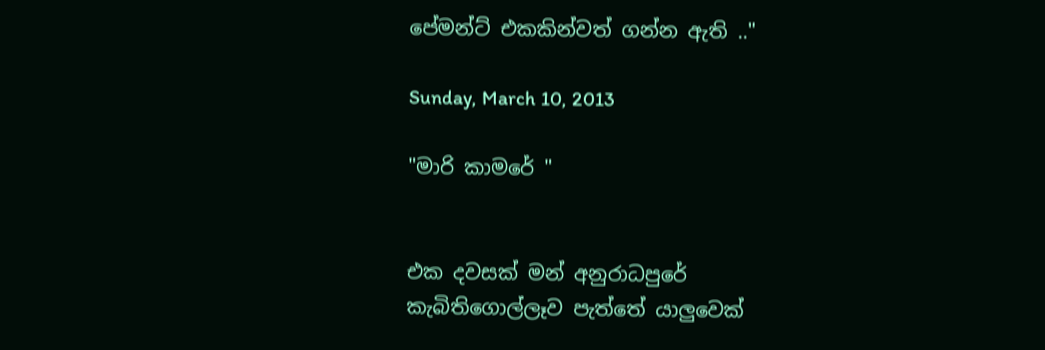පේමන්ට් එකකින්වත් ගන්න ඇති .."

Sunday, March 10, 2013

"මාරි කාමරේ "


එක දවසක් මන් අනුරාධපුරේ කැබිතිගොල්ලෑව පැත්තේ යාලුවෙක්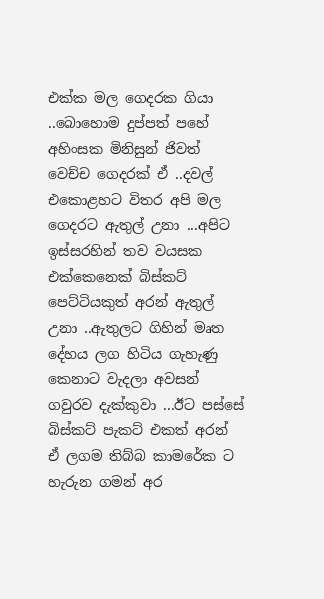එක්ක මල ගෙදරක ගියා ..බොහොම දුප්පත් පහේ
අහිංසක මිනිසුන් ජිවත් වෙච්ච ගෙදරක් ඒ ..දවල් එකොළහට විතර අපි මල ගෙදරට ඇතුල් උනා ...අපිට ඉස්සරහින් තව වයසක එක්කෙනෙක් බිස්කට් පෙට්ටියකුත් අරන් ඇතුල් උනා ..ඇතුලට ගිහින් මෘත දේහය ලග හිටිය ගැහැණු කෙනාට වැදලා අවසන් ගවුරව දැක්කුවා ...ඊට පස්සේ බිස්කට් පැකට් එකත් අරන් ඒ ලගම තිබ්බ කාමරේක ට හැරුන ගමන් අර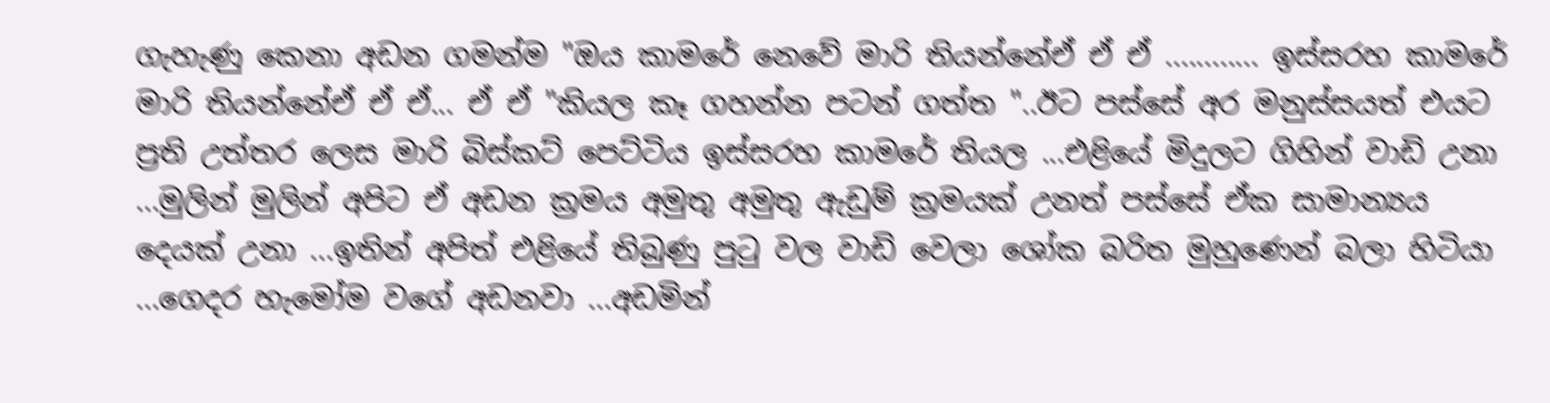ගැහැණු කෙනා අඩන ගමන්ම "ඔය කාමරේ නෙවේ මාරි තියන්නේඒ ඒ ඒ ............ ඉස්සරහ කාමරේ මාරි තියන්නේඒ ඒ ඒ... ඒ ඒ "කියල කෑ ගහන්න පටන් ගත්ත "..ඊට පස්සේ අර මනුස්සයත් එයට ප්‍රති උත්තර ලෙස මාරි බිස්කට් පෙට්ටිය ඉස්සරහ කාමරේ තියල ...එළියේ මිදුලට ගිහින් වාඩි උනා ...මුලින් මුලින් අපිට ඒ අඩන ක්‍රමය අමුතු අමුතු ඇඩුම් ක්‍රමයක් උනත් පස්සේ ඒක සාමාන්‍යය දෙයක් උනා ...ඉතින් අපිත් එළියේ තිබුණු පුටු වල වාඩි වෙලා ශෝක බරිත මුහුණෙන් බලා හිටියා ...ගෙදර හැමෝම වගේ අඩනවා ...අඩමින්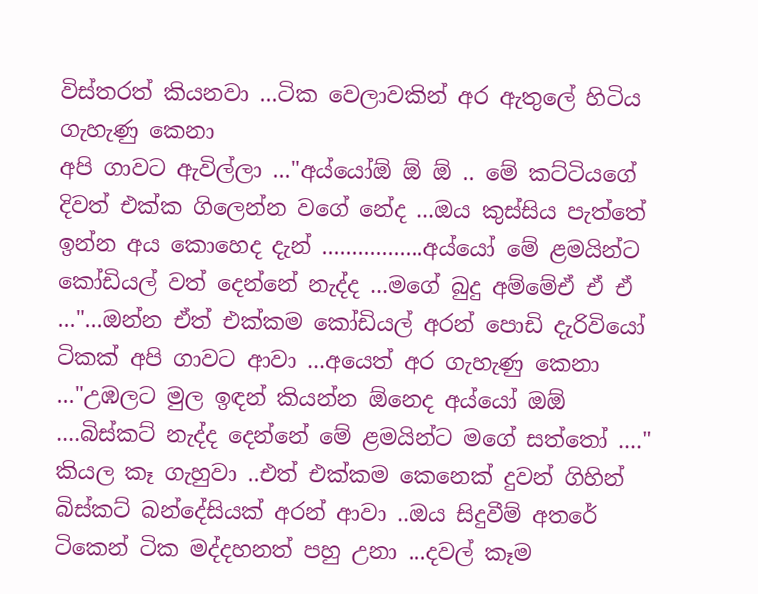විස්තරත් කියනවා ...ටික වෙලාවකින් අර ඇතුලේ හිටිය ගැහැණු කෙනා
අපි ගාවට ඇවිල්ලා ..."අය්යෝඕ ඕ ඕ .. මේ කට්ටියගේ දිවත් එක්ක ගිලෙන්න වගේ නේද ...ඔය කුස්සිය පැත්තේ ඉන්න අය කොහෙද දැන් .................අය්යෝ මේ ළමයින්ට කෝඩියල් වත් දෙන්නේ නැද්ද ...මගේ බුදු අම්මේඒ ඒ ඒ ..."...ඔන්න ඒත් එක්කම කෝඩියල් අරන් පොඩි දැරිවියෝ ටිකක් අපි ගාවට ආවා ...අයෙත් අර ගැහැණු කෙනා ..."උඹලට මුල ඉඳන් කියන්න ඕනෙද අය්යෝ ඔඕ ....බිස්කට් නැද්ද දෙන්නේ මේ ළමයින්ට මගේ සත්තෝ ...." කියල කෑ ගැහුවා ..එත් එක්කම කෙනෙක් දුවන් ගිහින් බිස්කට් බන්දේසියක් අරන් ආවා ..ඔය සිදුවීම් අතරේ ටිකෙන් ටික මද්දහනත් පහු උනා ...දවල් කෑම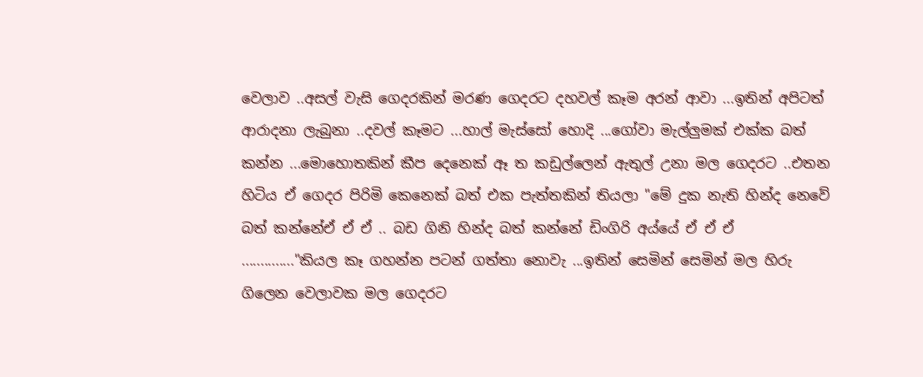වෙලාව ..අසල් වැසි ගෙදරකින් මරණ ගෙදරට දහවල් කෑම අරන් ආවා ...ඉතින් අපිටත් ආරාදනා ලැබුනා ..දවල් කෑමට ...හාල් මැස්සෝ හොදි ...ගෝවා මැල්ලුමක් එක්ක බත් කන්න ...මොහොතකින් කීප දෙනෙක් ඈ ත කඩුල්ලෙන් ඇතුල් උනා මල ගෙදරට ..එතන හිටිය ඒ ගෙදර පිරිමි කෙනෙක් බත් එක පැත්තකින් තියලා "මේ දුක නැති හින්ද නෙවේ බත් කන්නේඒ ඒ ඒ .. බඩ ගිනි හින්ද බත් කන්නේ ඩිංගිරි අය්යේ ඒ ඒ ඒ .............."කියල කෑ ගහන්න පටන් ගත්තා නොවැ ...ඉතින් සෙමින් සෙමින් මල හිරු ගිලෙන වෙලාවක මල ගෙදරට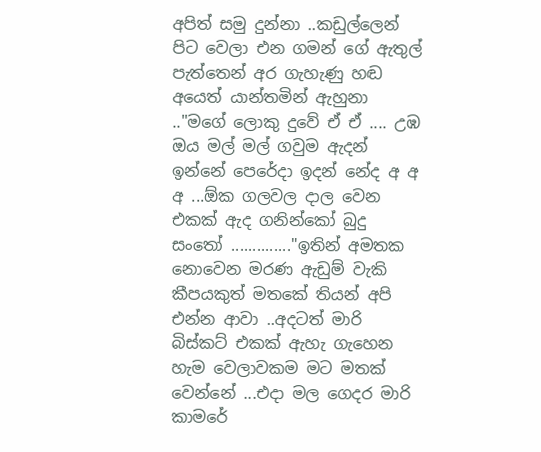අපිත් සමු දුන්නා ..කඩුල්ලෙන් පිට වෙලා එන ගමන් ගේ ඇතුල් පැත්තෙන් අර ගැහැණු හඬ අයෙත් යාන්තමින් ඇහුනා .."මගේ ලොකු දුවේ ඒ ඒ .... උඹ ඔය මල් මල් ගවුම ඇදන් ඉන්නේ පෙරේදා ඉදන් නේද අ අ අ ...ඕක ගලවල දාල වෙන එකක් ඇද ගනින්කෝ බුදු සංතෝ .............."ඉතින් අමතක නොවෙන මරණ ඇඩුම් වැකි කීපයකුත් මතකේ තියන් අපි එන්න ආවා ..අදටත් මාරි බිස්කට් එකක් ඇහැ ගැහෙන හැම වෙලාවකම මට මතක් වෙන්නේ ...එදා මල ගෙදර මාරි කාමරේ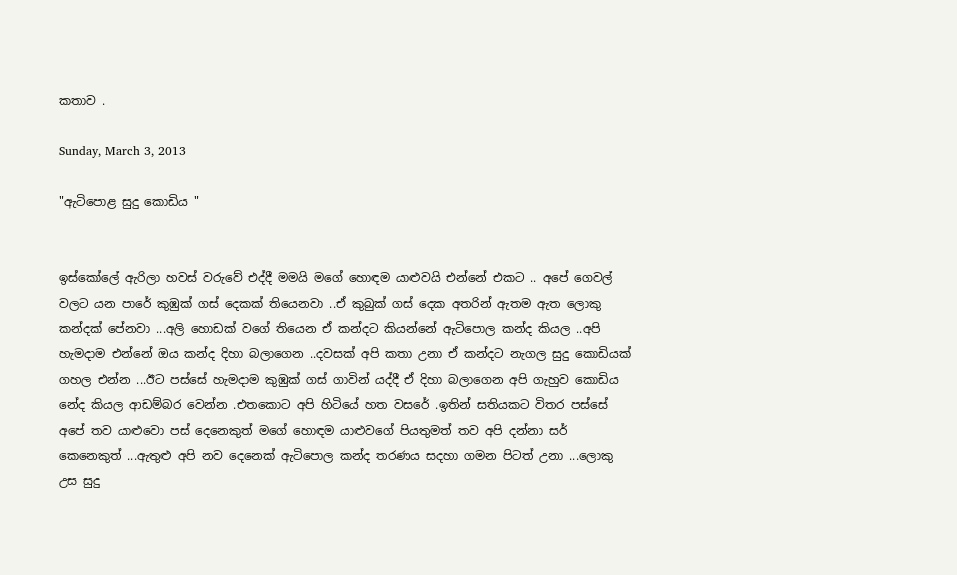කතාව .

Sunday, March 3, 2013

"ඇටිපොළ සුදු කොඩිය "


ඉස්කෝලේ ඇරිලා හවස් වරුවේ එද්දී මමයි මගේ හොඳම යාළුවයි එන්නේ එකට .. අපේ ගෙවල් වලට යන පාරේ කුඹුක් ගස් දෙකක් තියෙනවා ..ඒ කුබුක් ගස් දෙක අතරින් ඇතම ඇත ලොකු කන්දක් පේනවා ...අලි හොඩක් වගේ තියෙන ඒ කන්දට කියන්නේ ඇටිපොල කන්ද කියල ..අපි හැමදාම එන්නේ ඔය කන්ද දිහා බලාගෙන ..දවසක් අපි කතා උනා ඒ කන්දට නැගල සුදු කොඩියක් ගහල එන්න ...ඊට පස්සේ හැමදාම කුඹුක් ගස් ගාවින් යද්දී ඒ දිහා බලාගෙන අපි ගැහුව කොඩිය නේද කියල ආඩම්බර වෙන්න .එතකොට අපි හිටියේ හත වසරේ .ඉතින් සතියකට විතර පස්සේ අපේ තව යාළුවො පස් දෙනෙකුත් මගේ හොඳම යාළුවගේ පියතුමත් තව අපි දන්නා සර් කෙනෙකුත් ...ඇතුළු අපි නව දෙනෙක් ඇටිපොල කන්ද තරණය සදහා ගමන පිටත් උනා ...ලොකු උස සුදු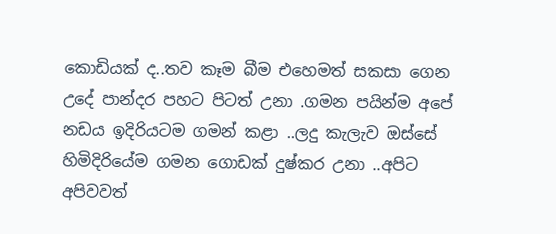කොඩියක් ද..තව කෑම බීම එහෙමත් සකසා ගෙන උදේ පාන්දර පහට පිටත් උනා .ගමන පයින්ම අපේ නඩය ඉදිරියටම ගමන් කළා ..ලදු කැලැව ඔස්සේ හිමිදිරියේම ගමන ගොඩක් දුෂ්කර උනා ..අපිට අපිවවත්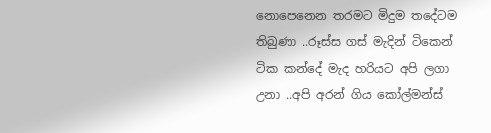නොපෙනෙන තරමට මිදුම තදේටම තිබුණා ..රූස්ස ගස් මැදින් ටිකෙන් ටික කන්දේ මැද හරියට අපි ලගා උනා ..අපි අරන් ගිය කෝල්මන්ස්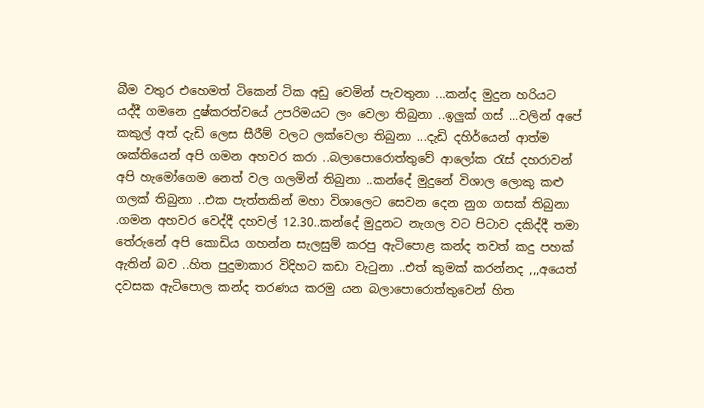බීම වතුර එහෙමත් ටිකෙන් ටික අඩු වෙමින් පැවතුනා ...කන්ද මුදුන හරියට යද්දී ගමනෙ දුෂ්කරත්වයේ උපරිමයට ලං වෙලා තිබුනා ..ඉලුක් ගස් ...වලින් අපේ කකුල් අත් දැඩි ලෙස සීරීම් වලට ලක්වෙලා තිබුනා ...දැඩි දහිර්යෙන් ආත්ම ශක්තියෙන් අපි ගමන අහවර කරා ..බලාපොරොත්තුවේ ආලෝක රැස් දහරාවන් අපි හැමෝගෙම නෙත් වල ගලමින් තිබුනා ..කන්දේ මුදුනේ විශාල ලොකු කළු ගලක් තිබුනා ..එක පැත්තකින් මහා විශාලෙට සෙවන දෙන නුග ගසක් තිබුනා .ගමන අහවර වෙද්දී දහවල් 12.30..කන්දේ මුදුනට නැගල වට පිටාව දකිද්දී තමා තේරුනේ අපි කොඩිය ගහන්න සැලසුම් කරපු ඇටිපොළ කන්ද තවත් කදු පහක් ඇතින් බව ..හිත පුදුමාකාර විදිහට කඩා වැටුනා ..එත් කුමක් කරන්නද ,,,අයෙත් දවසක ඇටිපොල කන්ද තරණය කරමු යන බලාපොරොත්තුවෙන් හිත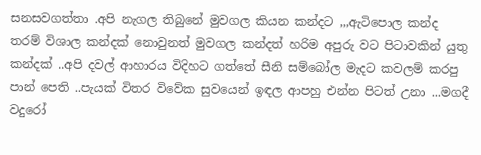සනසවගත්තා .අපි නැගල තිබුනේ මුවගල කියන කන්දට ,,,ඇටිපොල කන්ද තරම් විශාල කන්දක් නොවුනත් මුවගල කන්දත් හරිම අපුරු වට පිටාවකින් යුතු කන්දක් ..අපි දවල් ආහාරය විදිහට ගත්තේ සීනි සම්බෝල මැදට කවලම් කරපු පාන් පෙති ..පැයක් විතර විවේක සුවයෙන් ඉඳල ආපහු එන්න පිටත් උනා ...මගදී වදුරෝ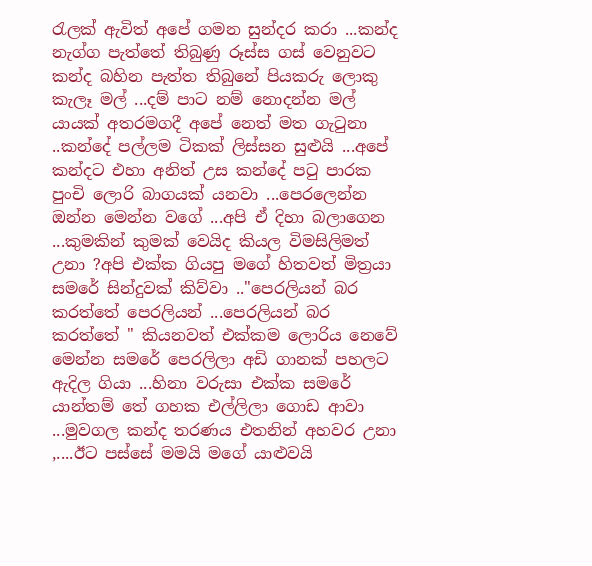රැලක් ඇවිත් අපේ ගමන සුන්දර කරා ...කන්ද නැග්ග පැත්තේ තිබුණු රූස්ස ගස් වෙනුවට කන්ද බහින පැත්ත තිබුනේ පියකරු ලොකු කැලෑ මල් ...දම් පාට නම් නොදන්න මල් යායක් අතරමගදී අපේ නෙත් මත ගැටුනා ..කන්දේ පල්ලම ටිකක් ලිස්සන සුළුයි ...අපේ කන්දට එහා අනිත් උස කන්දේ පටු පාරක පුංචි ලොරි බාගයක් යනවා ...පෙරලෙන්න ඔන්න මෙන්න වගේ ...අපි ඒ දිහා බලාගෙන ...කුමකින් කුමක් වෙයිද කියල විමසිලිමත් උනා ?අපි එක්ක ගියපු මගේ හිතවත් මිත්‍රයා සමරේ සින්දුවක් කිව්වා .."පෙරලියන් බර කරත්තේ පෙරලියන් ...පෙරලියන් බර කරත්තේ " කියනවත් එක්කම ලොරිය නෙවේ මෙන්න සමරේ පෙරලිලා අඩි ගානක් පහලට ඇදිල ගියා ...හිනා වරුසා එක්ක සමරේ යාන්තම් තේ ගහක එල්ලිලා ගොඩ ආවා ...මුවගල කන්ද තරණය එතනින් අහවර උනා ,....ඊට පස්සේ මමයි මගේ යාළුවයි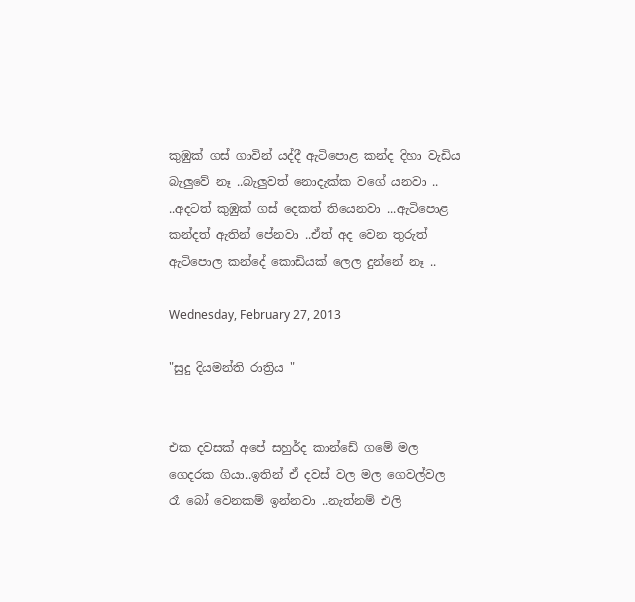කුඹුක් ගස් ගාවින් යද්දී ඇටිපොළ කන්ද දිහා වැඩිය බැලුවේ නෑ ..බැලුවත් නොදැක්ක වගේ යනවා .. ..අදටත් කුඹුක් ගස් දෙකත් තියෙනවා ...ඇටිපොළ කන්දත් ඇතින් පේනවා ..ඒත් අද වෙන තුරුත් ඇටිපොල කන්දේ කොඩියක් ලෙල දුන්නේ නෑ ..

Wednesday, February 27, 2013

"සුදු දියමන්ති රාත්‍රිය "


එක දවසක් අපේ සහුර්ද කාන්ඩේ ගමේ මල ගෙදරක ගියා..ඉතින් ඒ දවස් වල මල ගෙවල්වල රෑ බෝ වෙනකම් ඉන්නවා ..නැත්නම් එලි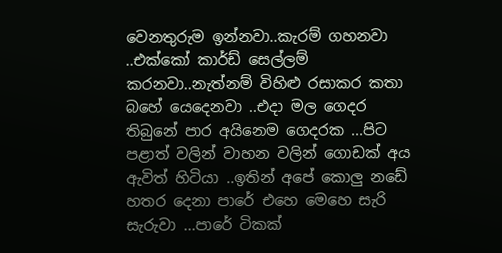වෙනතුරුම ඉන්නවා..කැරම් ගහනවා ..එක්කෝ කාර්ඩ් සෙල්ලම් කරනවා..නැත්නම් විහිළු රසාකර කතා බහේ යෙදෙනවා ..එදා මල ගෙදර තිබුනේ පාර අයිනෙම ගෙදරක ...පිට පළාත් වලින් වාහන වලින් ගොඩක් අය ඇවිත් හිටියා ..ඉතින් අපේ කොලු නඩේ හතර දෙනා පාරේ එහෙ මෙහෙ සැරි සැරුවා ...පාරේ ටිකක්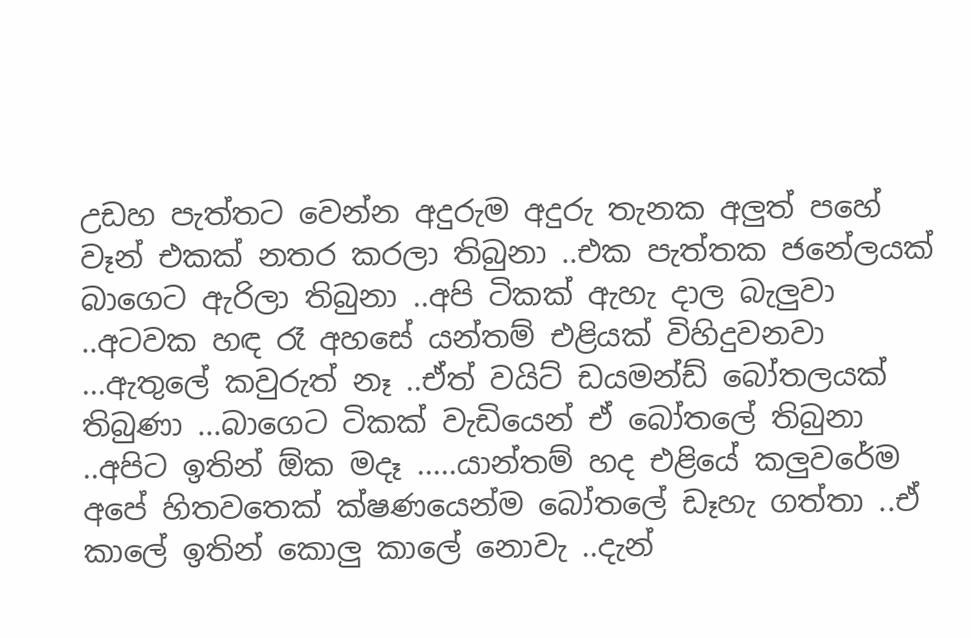උඩහ පැත්තට වෙන්න අදුරුම අදුරු තැනක අලුත් පහේ වෑන් එකක් නතර කරලා තිබුනා ..එක පැත්තක ජනේලයක් බාගෙට ඇරිලා තිබුනා ..අපි ටිකක් ඇහැ දාල බැලුවා ..අටවක හඳ රෑ අහසේ යන්තම් එළියක් විහිදුවනවා ...ඇතුලේ කවුරුත් නෑ ..ඒත් වයිට් ඩයමන්ඩ් බෝතලයක් තිබුණා ...බාගෙට ටිකක් වැඩියෙන් ඒ බෝතලේ තිබුනා ..අපිට ඉතින් ඕක මදෑ .....යාන්තම් හද එළියේ කලුවරේම අපේ හිතවතෙක් ක්ෂණයෙන්ම බෝතලේ ඩෑහැ ගත්තා ..ඒ කාලේ ඉතින් කොලු කාලේ නොවැ ..දැන්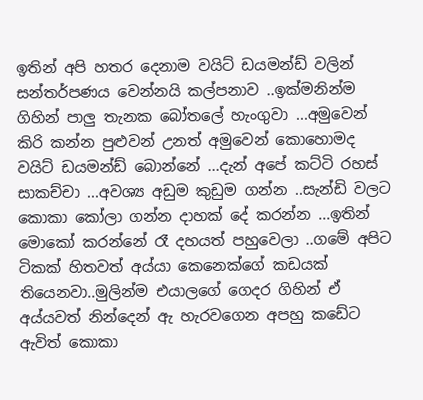ඉතින් අපි හතර දෙනාම වයිට් ඩයමන්ඩ් වලින් සන්තර්පණය වෙන්නයි කල්පනාව ..ඉක්මනින්ම ගිහින් පාලු තැනක බෝතලේ හැංගුවා ...අමුවෙන් කිරි කන්න පුළුවන් උනත් අමුවෙන් කොහොමද වයිට් ඩයමන්ඩ් බොන්නේ ...දැන් අපේ කට්ටි රහස් සාකච්චා ...අවශ්‍ය අඩුම කුඩුම ගන්න ..සැන්ඩි වලට කොකා කෝලා ගන්න දාහක් දේ කරන්න ...ඉතින් මොකෝ කරන්නේ රෑ දහයත් පහුවෙලා ..ගමේ අපිට ටිකක් හිතවත් අය්යා කෙනෙක්ගේ කඩයක් තියෙනවා..මුලින්ම එයාලගේ ගෙදර ගිහින් ඒ අය්යවත් නින්දෙන් ඇ හැරවගෙන අපහු කඩේට ඇවිත් කොකා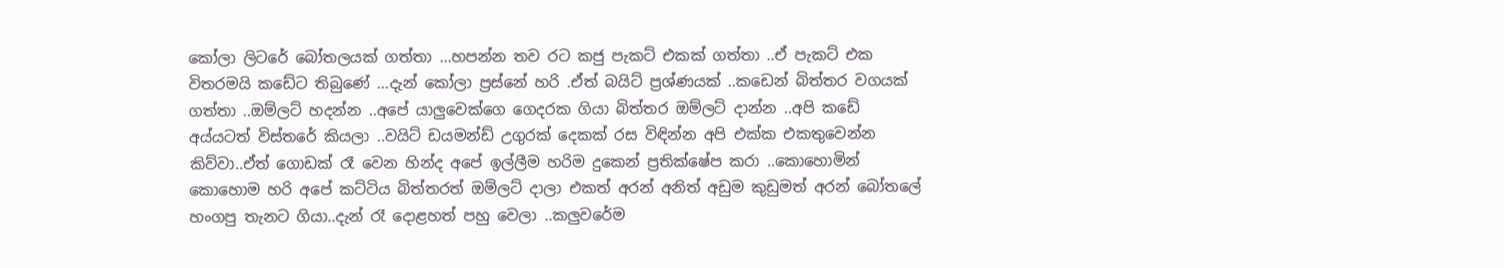කෝලා ලිටරේ බෝතලයක් ගත්තා ...හපන්න තව රට කජු පැකට් එකක් ගත්තා ..ඒ පැකට් එක විතරමයි කඩේට තිබුණේ ...දැන් කෝලා ප්‍රස්නේ හරි .ඒත් බයිට් ප්‍රශ්ණයක් ..කඩෙන් බිත්තර වගයක් ගත්තා ..ඔම්ලට් හදන්න ..අපේ යාලුවෙක්ගෙ ගෙදරක ගියා බිත්තර ඔම්ලට් දාන්න ..අපි කඩේ අය්යටත් විස්තරේ කියලා ..වයිට් ඩයමන්ඩ් උගුරක් දෙකක් රස විඳින්න අපි එක්ක එකතුවෙන්න කිව්වා..ඒත් ගොඩක් රෑ වෙන හින්ද අපේ ඉල්ලීම හරිම දුකෙන් ප්‍රතික්ෂේප කරා ..කොහොමින් කොහොම හරි අපේ කට්ටිය බිත්තරත් ඔම්ලට් දාලා එකත් අරන් අනිත් අඩුම කුඩුමත් අරන් බෝතලේ හංගපු තැනට ගියා..දැන් රෑ දොළහත් පහු වෙලා ..කලුවරේම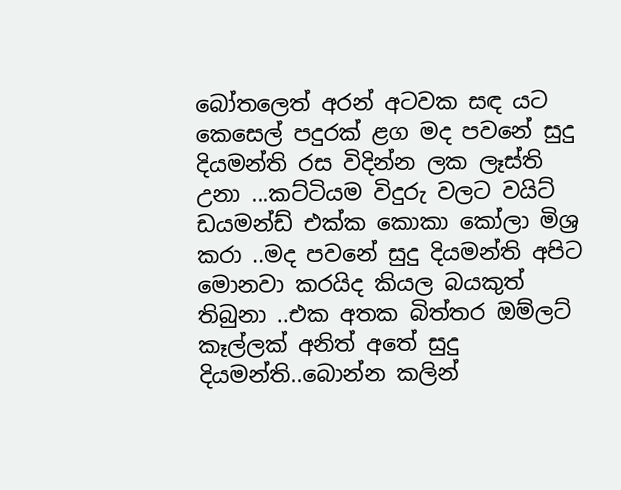බෝතලෙත් අරන් අටවක සඳ යට කෙසෙල් පදුරක් ළග මද පවනේ සුදු දියමන්ති රස විදින්න ලක ලෑස්ති උනා ...කට්ටියම විදුරු වලට වයිට් ඩයමන්ඩ් එක්ක කොකා කෝලා මිශ්‍ර කරා ..මද පවනේ සුදු දියමන්ති අපිට මොනවා කරයිද කියල බයකුත් තිබුනා ..එක අතක බිත්තර ඔම්ලට් කෑල්ලක් අනිත් අතේ සුදු දියමන්ති..බොන්න කලින්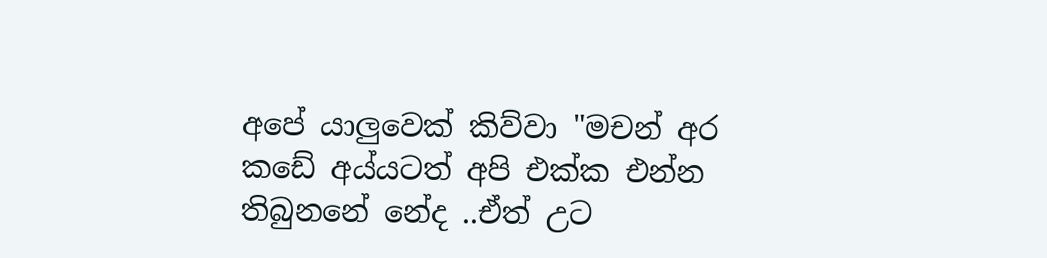අපේ යාලුවෙක් කිව්වා "මචන් අර කඩේ අය්යටත් අපි එක්ක එන්න තිබුනනේ නේද ..ඒත් උට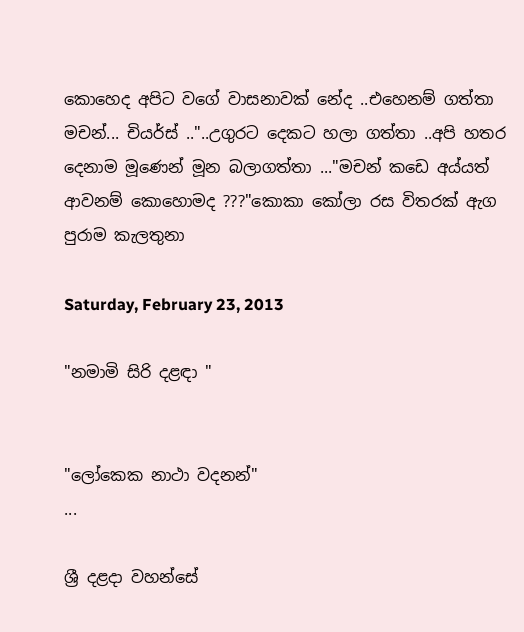කොහෙද අපිට වගේ වාසනාවක් නේද ..එහෙනම් ගත්තා මචන්... චියර්ස් .."..උගුරට දෙකට හලා ගත්තා ..අපි හතර දෙනාම මූණෙන් මූන බලාගත්තා ..."මචන් කඩෙ අය්යත් ආවනම් කොහොමද ???"කොකා කෝලා රස විතරක් ඇග පුරාම කැලතුනා

Saturday, February 23, 2013

"නමාමි සිරි දළඳා "


"ලෝකෙක නාථා වදනන්"
...

ශ්‍රී දළදා වහන්සේ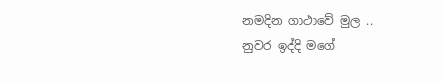නමදින ගාථාවේ මුල ..
නුවර ඉද්දි මගේ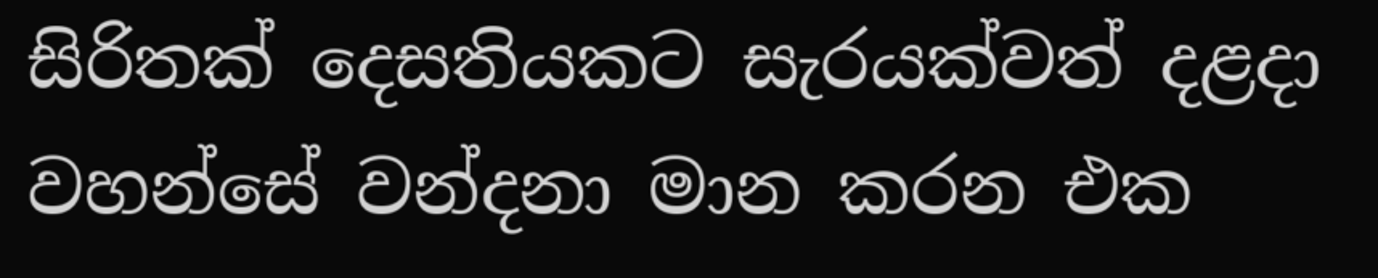සිරිතක් දෙසතියකට සැරයක්වත් දළදා වහන්සේ වන්දනා මාන කරන එක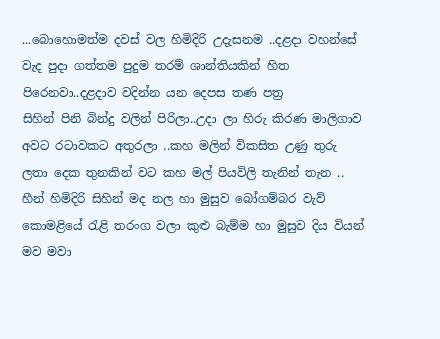...බොහොමත්ම දවස් වල හිමිදිරි උදැසනම ..දළදා වහන්සේ වැද පුදා ගත්තම පුදුම තරම් ශාන්තියකින් හිත පිරෙනවා..දළදාව වදින්න යන දෙපස තණ පත්‍ර
සිහින් පිනි බින්දු වලින් පිරිලා..උදා ලා හිරු කිරණ මාලිගාව අවට රටාවකට අතුරලා ..කහ මලින් විකසිත උණු තුරු ලතා දෙක තුනකින් වට කහ මල් පියවිලි තැනින් තැන .. හීන් හිමිදිරි සිහින් මද නල හා මුසුව බෝගම්බර වැව් කොමළියේ රැළි තරංග වලා කුළු බැම්ම හා මුසුව දිය වියන් මව මවා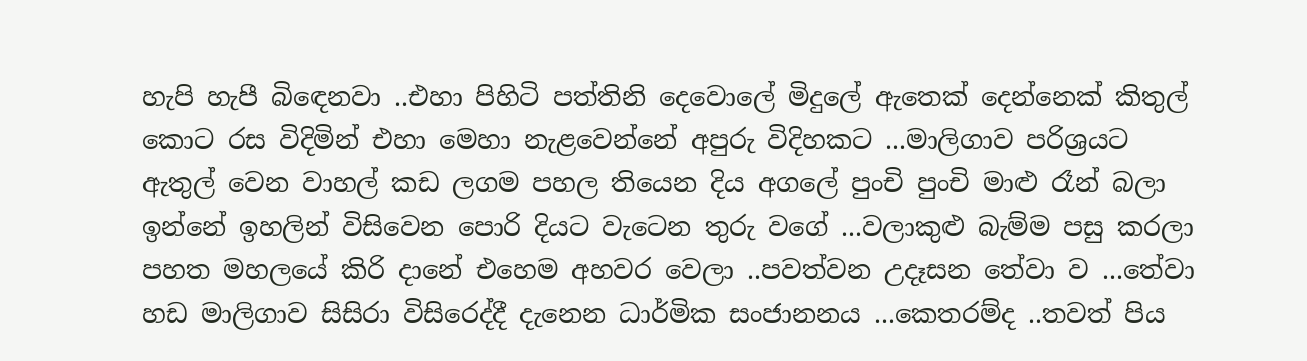හැපි හැපී බිඳෙනවා ..එහා පිහිටි පත්තිනි දෙවොලේ මිදුලේ ඇතෙක් දෙන්නෙක් කිතුල් කොට රස විදිමින් එහා මෙහා නැළවෙන්නේ අපුරු විදිහකට ...මාලිගාව පරිශ්‍රයට ඇතුල් වෙන වාහල් කඩ ලගම පහල තියෙන දිය අගලේ පුංචි පුංචි මාළු රෑන් බලා ඉන්නේ ඉහලින් විසිවෙන පොරි දියට වැටෙන තුරු වගේ ...වලාකුළු බැම්ම පසු කරලා පහත මහලයේ කිරි දානේ එහෙම අහවර වෙලා ..පවත්වන උදෑසන තේවා ව ...තේවා හඩ මාලිගාව සිසිරා විසිරෙද්දී දැනෙන ධාර්මික සංජානනය ...කෙතරම්ද ..තවත් පිය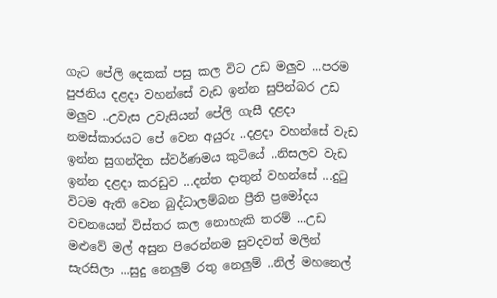ගැට පේලි දෙකක් පසු කල විට උඩ මලුව ...පරම පුජනිය දළදා වහන්සේ වැඩ ඉන්න සුපින්බර උඩ මලුව ..උවැස උවැසියන් පේලි ගැසී දළදා නමස්කාරයට පේ වෙන අයුරු ..දළදා වහන්සේ වැඩ ඉන්න සුගන්දිත ස්වර්ණමය කුටියේ ..නිසලව වැඩ ඉන්න දළදා කරඩුව ...දන්ත දාතුන් වහන්සේ ...දුටු විටම ඇති වෙන බුද්ධාලම්බන ප්‍රීති ප්‍රමෝදය වචනයෙන් විස්තර කල නොහැකි තරම් ...උඩ මළුවේ මල් අසුන පිරෙන්නම සුවදවත් මලින් සැරසිලා ...සුදු නෙලුම් රතු නෙලුම් ..නිල් මහනෙල්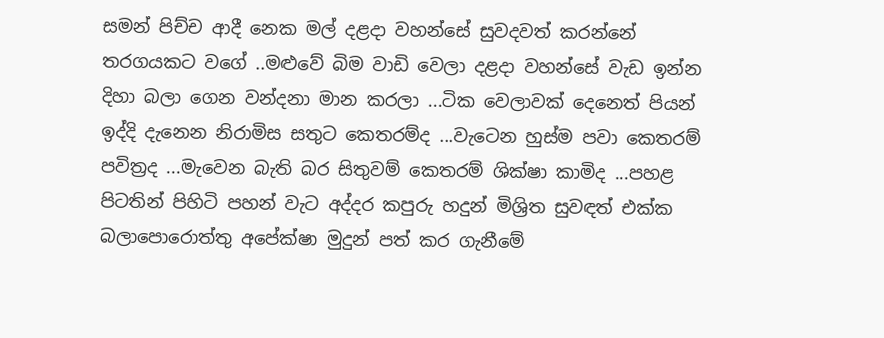සමන් පිච්ච ආදී නෙක මල් දළදා වහන්සේ සුවදවත් කරන්නේ තරගයකට වගේ ..මළුවේ බිම වාඩි වෙලා දළදා වහන්සේ වැඩ ඉන්න දිහා බලා ගෙන වන්දනා මාන කරලා ...ටික වෙලාවක් දෙනෙත් පියන් ඉද්දි දැනෙන නිරාමිස සතුට කෙතරම්ද ...වැටෙන හුස්ම පවා කෙතරම් පවිත්‍රද ...මැවෙන බැති බර සිතුවම් කෙතරම් ශික්ෂා කාමිද ...පහළ පිටතින් පිහිටි පහන් වැට අද්දර කපුරු හදුන් මිශ්‍රිත සුවඳත් එක්ක බලාපොරොත්තු අපේක්ෂා මුදුන් පත් කර ගැනීමේ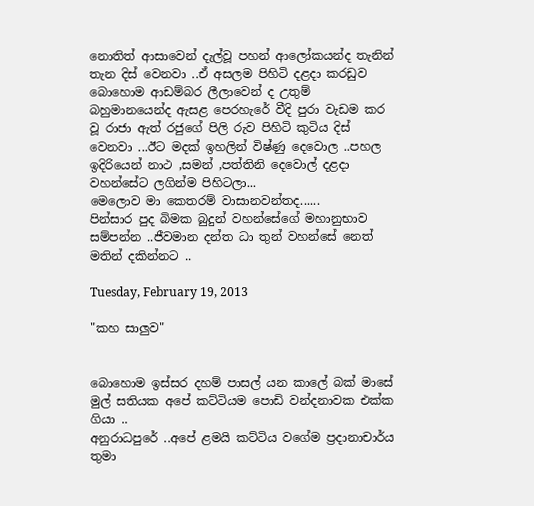නොතිත් ආසාවෙන් දැල්වූ පහන් ආලෝකයන්ද තැනින් තැන දිස් වෙනවා ..ඒ අසලම පිහිටි දළදා කරඩුව බොහොම ආඩම්බර ලීලාවෙන් ද උතුම් බහුමානයෙන්ද ඇසළ පෙරහැරේ වීදි පුරා වැඩම කර වූ රාජා ඇත් රජුගේ පිලි රුව පිහිටි කුටිය දිස් වෙනවා ...ඊට මදක් ඉහලින් විෂ්ණු දෙවොල ..පහල ඉදිරියෙන් නාථ ,සමන් ,පත්තිනි දෙවොල් දළදා වහන්සේට ලගින්ම පිහිටලා...
මෙලොව මා කෙතරම් වාසානවන්තද......
පින්සාර පුද බිමක බුදුන් වහන්සේගේ මහානුභාව සම්පන්න ..ජීවමාන දන්ත ධා තුන් වහන්සේ නෙත් මතින් දකින්නට ..

Tuesday, February 19, 2013

"කහ සාලුව"


බොහොම ඉස්සර දහම් පාසල් යන කාලේ බක් මාසේ මුල් සතියක අපේ කට්ටියම පොඩි වන්දනාවක එක්ක ගියා ..
අනුරාධපුරේ ..අපේ ළමයි කට්ටිය වගේම ප්‍රදානාචාර්ය තුමා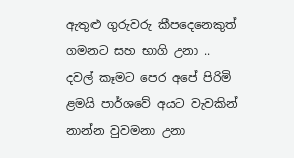ඇතුළු ගුරුවරු කීපදෙනෙකුත් ගමනට සහ භාගි උනා ..
දවල් කෑමට පෙර අපේ පිරිමි ළමයි පාර්ශවේ අයට වැවකින් නාන්න වුවමනා උනා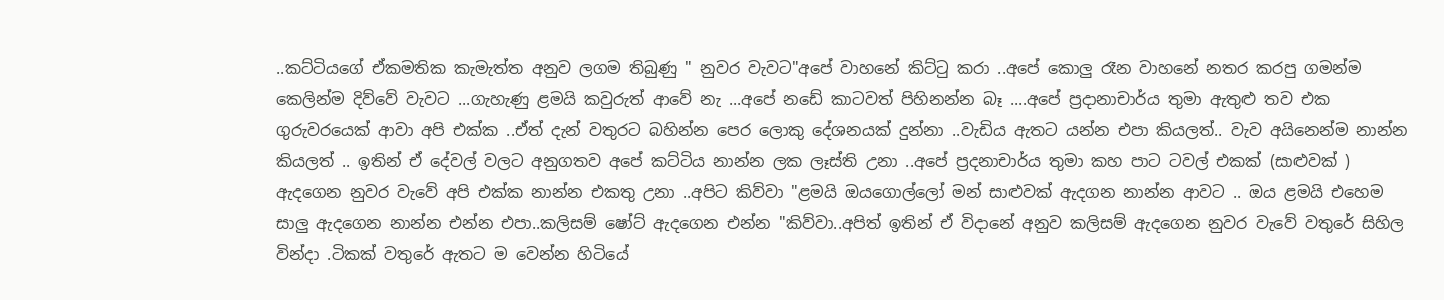..කට්ටියගේ ඒකමතික කැමැත්ත අනුව ලගම තිබුණු " නුවර වැවට"අපේ වාහනේ කිට්ටු කරා ..අපේ කොලු රෑන වාහනේ නතර කරපු ගමන්ම කෙලින්ම දිව්වේ වැවට ...ගැහැණු ළමයි කවුරුත් ආවේ නැ ...අපේ නඩේ කාටවත් පිහිනන්න බෑ ....අපේ ප්‍රදානාචාර්ය තුමා ඇතුළු තව එක ගුරුවරයෙක් ආවා අපි එක්ක ..ඒත් දැන් වතුරට බහින්න පෙර ලොකු දේශනයක් දුන්නා ..වැඩිය ඇතට යන්න එපා කියලත්.. වැව අයිනෙන්ම නාන්න කියලත් .. ඉතින් ඒ දේවල් වලට අනුගතව අපේ කට්ටිය නාන්න ලක ලෑස්ති උනා ..අපේ ප්‍රදනාචාර්ය තුමා කහ පාට ටවල් එකක් (සාළුවක් ) ඇදගෙන නුවර වැවේ අපි එක්ක නාන්න එකතු උනා ..අපිට කිව්වා "ළමයි ඔයගොල්ලෝ මන් සාළුවක් ඇදගන නාන්න ආවට .. ඔය ළමයි එහෙම සාලු ඇදගෙන නාන්න එන්න එපා..කලිසම් ෂෝට් ඇදගෙන එන්න "කිව්වා..අපිත් ඉතින් ඒ විදානේ අනුව කලිසම් ඇදගෙන නුවර වැවේ වතුරේ සිහිල වින්දා .ටිකක් වතුරේ ඇතට ම වෙන්න හිටියේ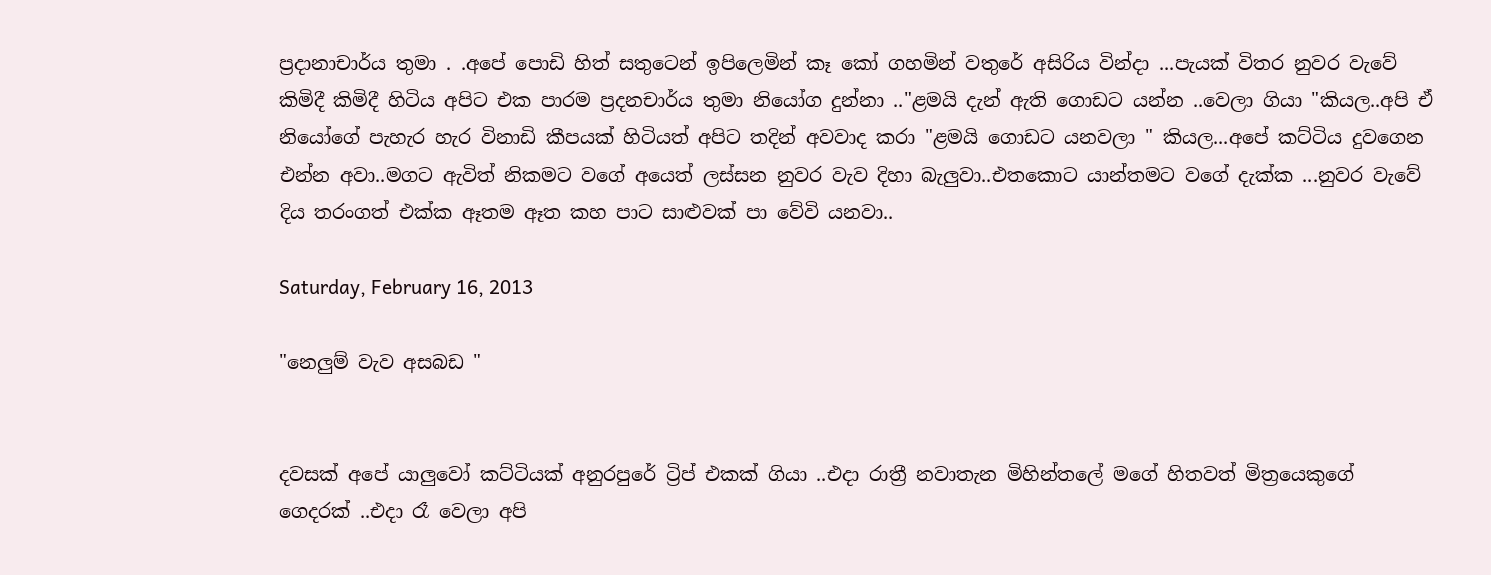ප්‍රදානාචාර්ය තුමා . .අපේ පොඩි හිත් සතුටෙන් ඉපිලෙමින් කෑ කෝ ගහමින් වතුරේ අසිරිය වින්දා ...පැයක් විතර නුවර වැවේ කිමිදී කිමිදී හිටිය අපිට එක පාරම ප්‍රදනචාර්ය තුමා නියෝග දුන්නා .."ළමයි දැන් ඇති ගොඩට යන්න ..වෙලා ගියා "කියල..අපි ඒ නියෝගේ පැහැර හැර විනාඩි කීපයක් හිටියත් අපිට තදින් අවවාද කරා "ළමයි ගොඩට යනවලා " කියල...අපේ කට්ටිය දුවගෙන එන්න අවා..මගට ඇවිත් නිකමට වගේ අයෙත් ලස්සන නුවර වැව දිහා බැලුවා..එතකොට යාන්තමට වගේ දැක්ක ...නුවර වැවේ දිය තරංගත් එක්ක ඈතම ඈත කහ පාට සාළුවක් පා වේවි යනවා..

Saturday, February 16, 2013

"නෙලුම් වැව අසබඩ "


දවසක් අපේ යාලුවෝ කට්ටියක් අනුරපුරේ ට්‍රිප් එකක් ගියා ..එදා රාත්‍රී නවාතැන මිහින්තලේ මගේ හිතවත් මිත්‍රයෙකුගේ
ගෙදරක් ..එදා රෑ වෙලා අපි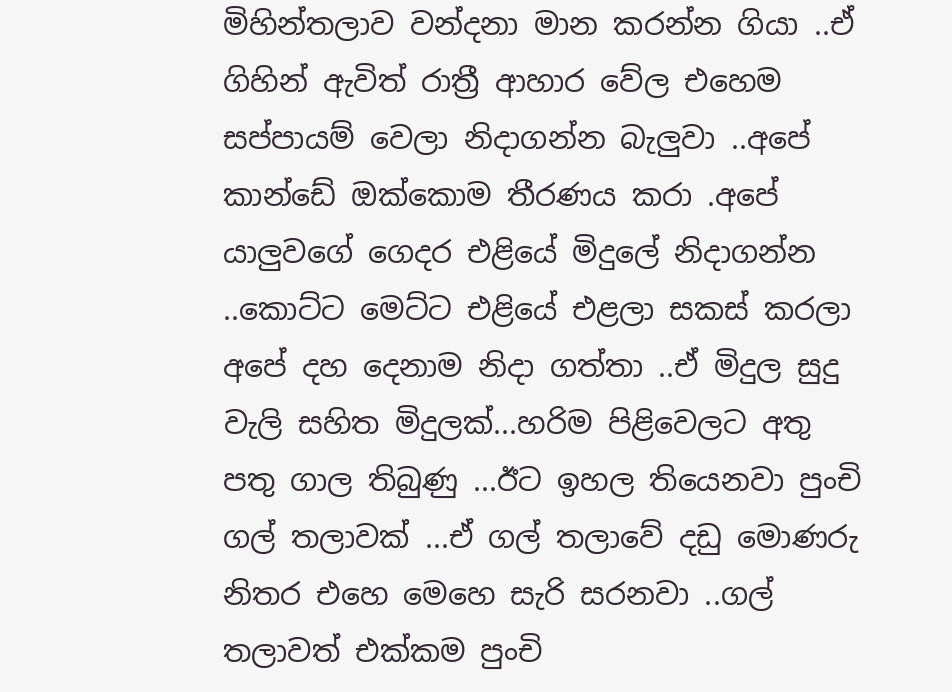මිහින්තලාව වන්දනා මාන කරන්න ගියා ..ඒ ගිහින් ඇවිත් රාත්‍රී ආහාර වේල එහෙම සප්පායම් වෙලා නිදාගන්න බැලුවා ..අපේ කාන්ඩේ ඔක්කොම තීරණය කරා .අපේ යාලුවගේ ගෙදර එළියේ මිදුලේ නිදාගන්න ..කොට්ට මෙට්ට එළියේ එළලා සකස් කරලා අපේ දහ දෙනාම නිදා ගත්තා ..ඒ මිදුල සුදු වැලි සහිත මිදුලක්...හරිම පිළිවෙලට අතු පතු ගාල තිබුණු ...ඊට ඉහල තියෙනවා පුංචි ගල් තලාවක් ...ඒ ගල් තලාවේ දඩු මොණරු නිතර එහෙ මෙහෙ සැරි සරනවා ..ගල් තලාවත් එක්කම පුංචි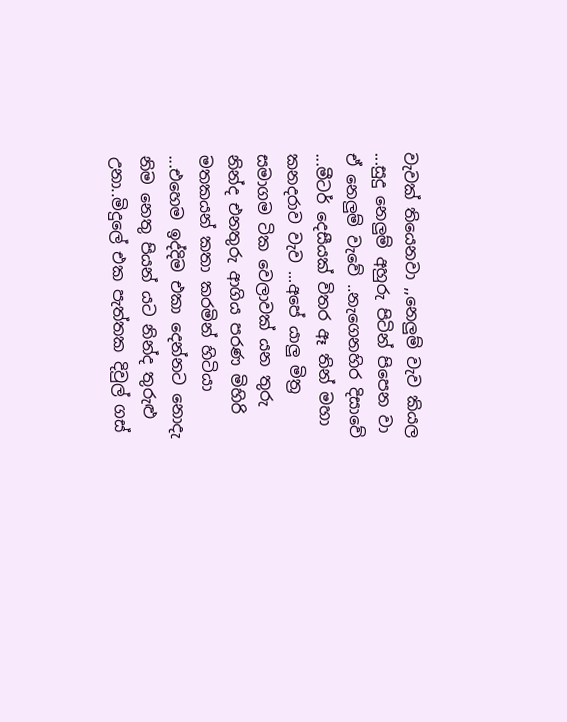වැවක් තියෙනවා ,,නෙලුම් වැව කියල ...සුදු නෙලුම් අහුරු පිටින් පිපෙන වා ඒ නෙලුම් වැවේ ..නැගෙනහිර දිසාවේ ...මීටර් දෙසීයක් විතර ඈ තින් මහා කනදරාව වැව ...අපේ යාලු මිත්‍ර සමාගම ටික වෙලාවක් යන තුරු නින්ද එනතුරු ආගිය පරණ මිහිරි මතකයන් කතා කරමින් හිටියා ...එහෙම ඉද්දිම එකා දෙන්නට නොදැ නිම නෙතු පියන් යට නින්ද තුරුළු උනා..මිදුලේ එක පැත්තක දිවුල් ගස්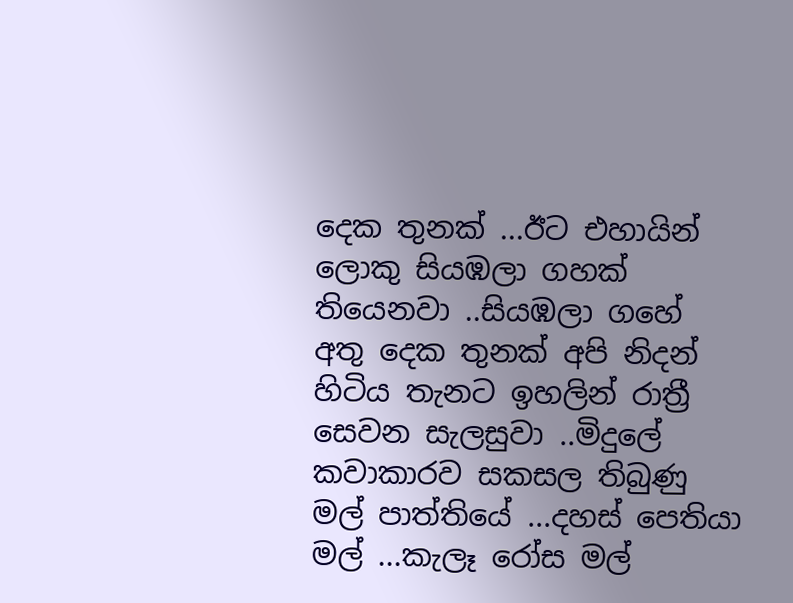දෙක තුනක් ...ඊට එහායින් ලොකු සියඹලා ගහක් තියෙනවා ..සියඹලා ගහේ අතු දෙක තුනක් අපි නිදන් හිටිය තැනට ඉහලින් රාත්‍රී සෙවන සැලසුවා ..මිදුලේ කවාකාරව සකසල තිබුණු මල් පාත්තියේ ...දහස් පෙතියා මල් ...කැලෑ රෝස මල්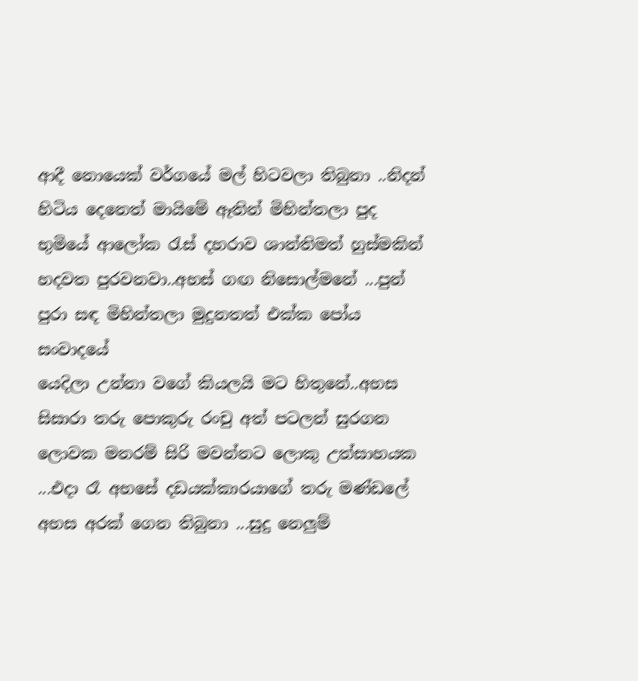ආදී නොයෙක් වර්ගයේ මල් හිටවලා තිබුනා ..නිදන් හිටිය දෙනෙත් මායිමේ ඈතින් මිහින්තලා පුද භුමියේ ආලෝක රැස් දහරාව ශාන්තිමත් හුස්මකින් හදවත පුරවනවා..අහස් ගඟ නිසොල්මනේ ...පුන් පුරා සඳ මිහින්තලා මුදුනතත් එක්ක පෝය සංවාදයේ
යෙදිලා උන්නා වගේ කියලයි මට හිතුනේ..අහස සිසාරා තරු පොකුරු රංචු අත් පටලන් සුරගන ලොවක මනරම් සිරි මවන්නට ලොකු උත්සාහයක ...එදා රෑ අහසේ දඩයක්කාරයාගේ තරු මණ්ඩලේ අහස අරක් ගෙන තිබුනා ...සුදු නෙලුම්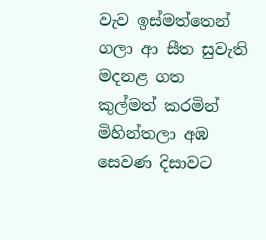වැව ඉස්මත්තෙන් ගලා ආ සීත සුවැති මදනළ ගත කුල්මත් කරමින් මිහින්තලා අඹ සෙවණ දිසාවට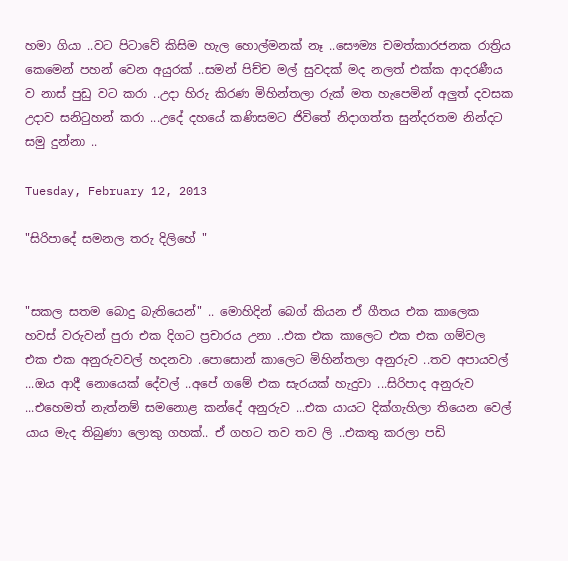හමා ගියා ..වට පිටාවේ කිසිම හැල හොල්මනක් නෑ ..සෞම්‍ය චමත්කාරජනක රාත්‍රිය කෙමෙන් පහන් වෙන අයුරක් ..සමන් පිච්ච මල් සුවදක් මද නලත් එක්ක ආදරණීය ව නාස් පුඩු වට කරා ..උදා හිරු කිරණ මිහින්තලා රුක් මත හැපෙමින් අලුත් දවසක උදාව සනිටුහන් කරා ...උදේ දහයේ කණිසමට ජිවිතේ නිදාගත්ත සුන්දරතම නින්දට සමු දුන්නා ..

Tuesday, February 12, 2013

"සිරිපාදේ සමනල තරු දිලිහේ "


"සකල සතම බොදු බැතියෙන්" .. මොහිදින් බෙග් කියන ඒ ගීතය එක කාලෙක හවස් වරුවන් පුරා එක දිගට ප්‍රචාරය උනා ..එක එක කාලෙට එක එක ගම්වල එක එක අනුරුවවල් හදනවා .පොසොන් කාලෙට මිහින්තලා අනුරුව ..තව අපායවල් ...ඔය ආදී නොයෙක් දේවල් ..අපේ ගමේ එක සැරයක් හැදුවා ...සිරිපාද අනුරුව ...එහෙමත් නැත්නම් සමනොළ කන්දේ අනුරුව ...එක යායට දික්ගැහිලා තියෙන වෙල් යාය මැද තිබුණා ලොකු ගහක්.. ඒ ගහට තව තව ලි ..එකතු කරලා පඩි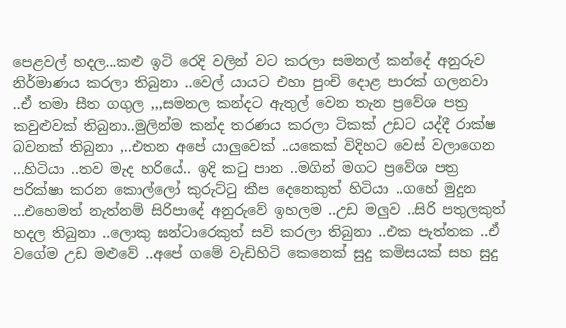පෙළවල් හදල...කළු ඉටි රෙදි වලින් වට කරලා සමනල් කන්දේ අනුරුව නිර්මාණය කරලා තිබුනා ..වෙල් යායට එහා පුංචි දොළ පාරක් ගලනවා ..ඒ තමා සීත ගගුල ,,,සමනල කන්දට ඇතුල් වෙන තැන ප්‍රවේශ පත්‍ර කවුළුවක් තිබුනා..මුලින්ම කන්ද තරණය කරලා ටිකක් උඩට යද්දී රාක්ෂ බවනක් තිබුනා ,..එතන අපේ යාලුවෙක් ..යකෙක් විදිහට වෙස් වලාගෙන ...හිටියා ..තව මැද හරියේ.. ඉදි කටු පාන ..මගින් මගට ප්‍රවේශ පත්‍ර පරික්ෂා කරන කොල්ලෝ කුරුට්ටු කීප දෙනෙකුත් හිටියා ..ගහේ මුදුන ...එහෙමත් නැත්නම් සිරිපාදේ අනුරුවේ ඉහලම ..උඩ මලුව ..සිරි පතුලකුත් හදල තිබුනා ..ලොකු ඝන්ටාරෙකුත් සවි කරලා තිබුනා ..එක පැත්තක ..ඒ වගේම උඩ මළුවේ ..අපේ ගමේ වැඩිහිටි කෙනෙක් සුදු කමිසයක් සහ සුදු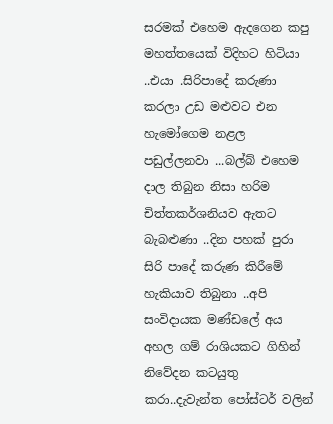සරමක් එහෙම ඇදගෙන කපු මහත්තයෙක් විදිහට හිටියා ..එයා .සිරිපාදේ කරුණා කරලා උඩ මළුවට එන හැමෝගෙම නළල පඩුල්ලනවා ...බල්බ් එහෙම දාල තිබුන නිසා හරිම චිත්තකර්ශනියව ඇතට බැබළුණා ..දින පහක් පුරා සිරි පාදේ කරුණ කිරීමේ හැකියාව තිබුනා ..අපි සංවිදායක මණ්ඩලේ අය අහල ගම් රාශියකට ගිහින් නිවේදන කටයුතු කරා..දැවැන්ත පෝස්ටර් වලින්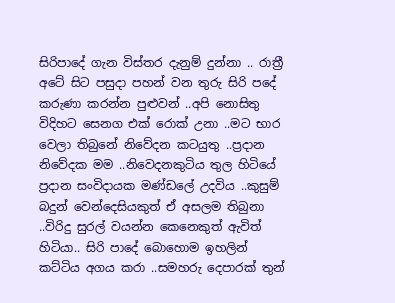සිරිපාදේ ගැන විස්තර දැනුම් දුන්නා .. රාත්‍රී අටේ සිට පසුදා පහන් වන තුරු සිරි පදේ කරුණා කරන්න පුළුවන් ..අපි නොසිතු විදිහට සෙනග එක් රොක් උනා ..මට භාර වෙලා තිබුනේ නිවේදන කටයුතු ..ප්‍රදාන නිවේදක මම ..නිවෙදනකුටිය තුල හිටියේ ප්‍රදාන සංවිදායක මණ්ඩලේ උදවිය ..කුසුම් බදුන් වෙන්දෙසියකුත් ඒ අසලම තිබුනා ..විරිදු සුරල් වයන්න කෙනෙකුත් ඇවිත් හිටියා.. සිරි පාදේ බොහොම ඉහලින් කට්ටිය අගය කරා ..සමහරු දෙපාරක් තුන්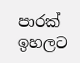පාරක් ඉහලට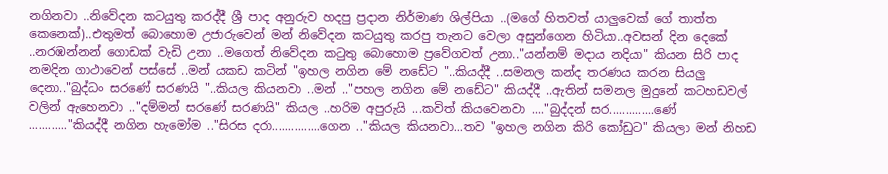නගිනවා ..නිවේදන කටයුතු කරද්දී ශ්‍රී පාද අනුරුව හදපු ප්‍රදාන නිර්මාණ ශිල්පියා ..(මගේ හිතවත් යාලුවෙක් ගේ තාත්ත කෙනෙක්)..එතුමත් බොහොම උජාරුවෙන් මන් නිවේදන කටයුතු කරපු තැනට වෙලා අසුන්ගෙන හිටියා..අවසන් දින දෙකේ ..නරඹන්නන් ගොඩක් වැඩි උනා ..මගෙත් නිවේදන කටුතු බොහොම ප්‍රවේගවත් උනා.."යන්නම් මදාය නදියා" කියන සිරි පාද නමදින ගාථාවෙන් පස්සේ ..මන් යකඩ කටින් "ඉහල නගින මේ නඩේට "..කියද්දී ..සමනල කන්ද තරණය කරන සියලු දෙනා.."බුද්ධං සරණේ සරණයි "..කියල කියනවා ..මන් .."පහල නගින මේ නඩේට" කියද්දී ..ඇතින් සමනල මුදුනේ කටහඩවල් වලින් ඇහෙනවා .."දම්මන් සරණේ සරණයි" කියල ..හරිම අපුරුයි ...කවිත් කියවෙනවා ...."බුද්දන් සර..............ණේ ............"කියද්දී නගින හැමෝම .."සිරස දරා...............ගෙන .."කියල කියනවා...තව "ඉහල නගින කිරි කෝඩුට" කියලා මන් නිහඩ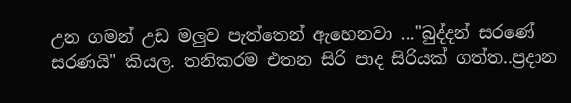උන ගමන් උඩ මලුව පැත්තෙන් ඇහෙනවා ..."බුද්දන් සරණේ සරණයි" කියල. තනිකරම එතන සිරි පාද සිරියක් ගත්ත..ප්‍රදාන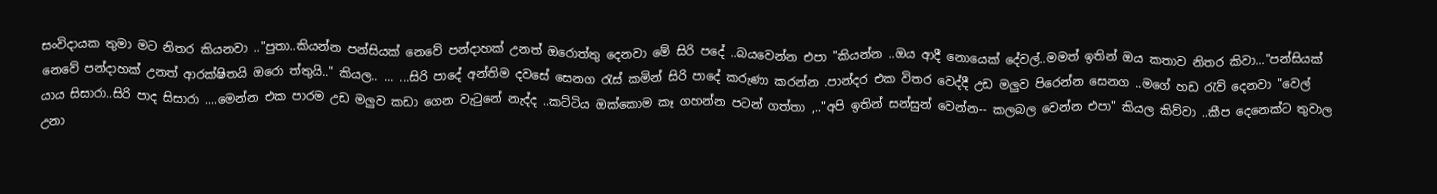සංවිදායක තුමා මට නිතර කියනවා .."පුතා..කියන්න පන්සියක් නෙවේ පන්දාහක් උනත් ඔරොත්තු දෙනවා මේ සිරි පදේ ..බයවෙන්න එපා "කියන්න ..ඔය ආදී නොයෙක් දේවල්..මමත් ඉතින් ඔය කතාව නිතර කිවා..."පන්සියක් නෙවේ පන්දාහක් උනත් ආරක්ෂිතයි ඔරො ත්තුයි.." කියල.. ... ...සිරි පාදේ අන්තිම දවසේ සෙනග රැස් කමින් සිරි පාදේ කරුණා කරන්න .පාන්දර එක විතර වෙද්දී උඩ මලුව පිරෙන්න සෙනග ..මගේ හඩ රැව් දෙනවා "වෙල් යාය සිසාරා..සිරි පාද සිසාරා ....මෙන්න එක පාරම උඩ මලුව කඩා ගෙන වැටුනේ නැද්ද ..කට්ටිය ඔක්කොම කෑ ගහන්න පටන් ගත්තා ,.."අපි ඉතින් සන්සුන් වෙන්න-- කලබල වෙන්න එපා" කියල කිව්වා ..කීප දෙනෙක්ට තුවාල උනා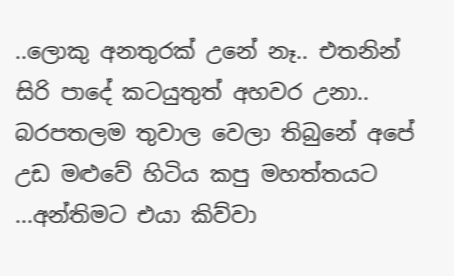..ලොකු අනතුරක් උනේ නෑ.. එතනින් සිරි පාදේ කටයුතුත් අහවර උනා.. බරපතලම තුවාල වෙලා තිබුනේ අපේ උඩ මළුවේ හිටිය කපු මහත්තයට ...අන්තිමට එයා කිව්වා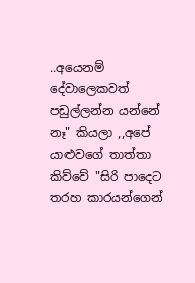..අයෙනම් දේවාලෙකවත් පඩුල්ලන්න යන්නේ නෑ" කියලා ,,අපේ යාළුවගේ තාත්තා කිව්වේ "සිරි පාදෙට තරහ කාරයන්ගෙන්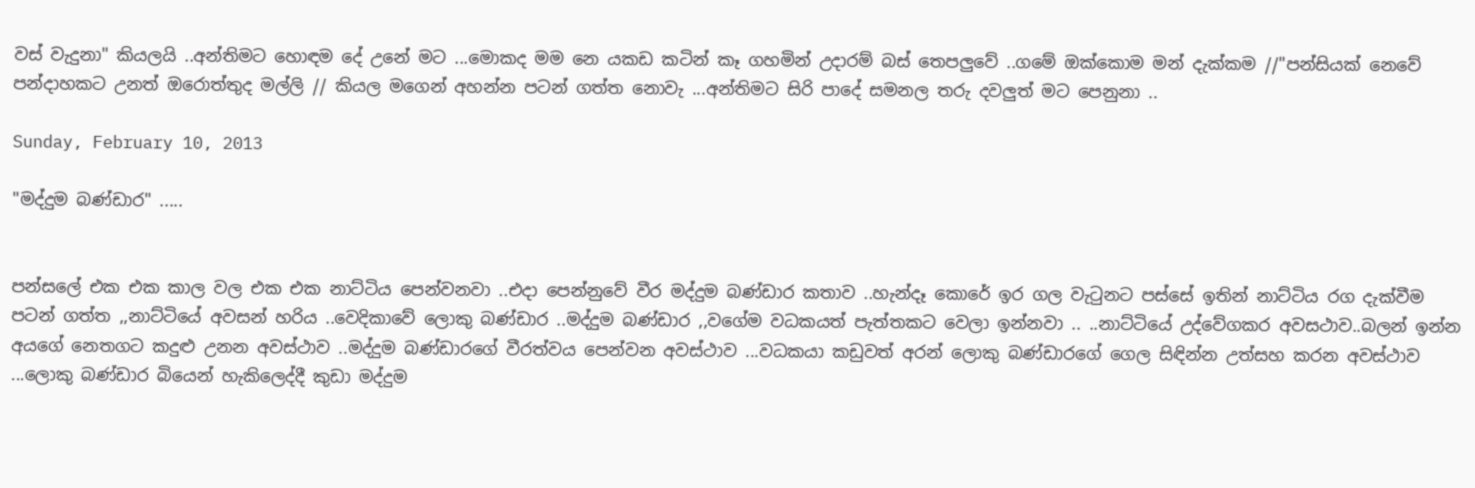වස් වැදුනා" කියලයි ..අන්තිමට හොඳම දේ උනේ මට ...මොකද මම නෙ යකඩ කටින් කෑ ගහමින් උදාරම් බස් තෙපලුවේ ..ගමේ ඔක්කොම මන් දැක්කම //"පන්සියක් නෙවේ පන්දාහකට උනත් ඔරොත්තුද මල්ලි // කියල මගෙන් අහන්න පටන් ගත්ත නොවැ ...අන්තිමට සිරි පාදේ සමනල තරු දවලුත් මට පෙනුනා ..

Sunday, February 10, 2013

"මද්දුම බණ්ඩාර" .....


පන්සලේ එක එක කාල වල එක එක නාට්ටිය පෙන්වනවා ..එදා පෙන්නුවේ වීර මද්දුම බණ්ඩාර කතාව ..හැන්දෑ කොරේ ඉර ගල වැටුනට පස්සේ ඉතින් නාට්ටිය රග දැක්වීම පටන් ගත්ත ,,නාට්ටියේ අවසන් හරිය ..වෙදිකාවේ ලොකු බණ්ඩාර ..මද්දුම බණ්ඩාර ,,වගේම වධකයත් පැත්තකට වෙලා ඉන්නවා .. ..නාට්ටියේ උද්වේගකර අවසථාව..බලන් ඉන්න අයගේ නෙතගට කදුළු උනන අවස්ථාව ..මද්දුම බණ්ඩාරගේ වීරත්වය පෙන්වන අවස්ථාව ...වධකයා කඩුවත් අරන් ලොකු බණ්ඩාරගේ ගෙල සිඳින්න උත්සහ කරන අවස්ථාව ...ලොකු බණ්ඩාර බියෙන් හැකිලෙද්දී කුඩා මද්දුම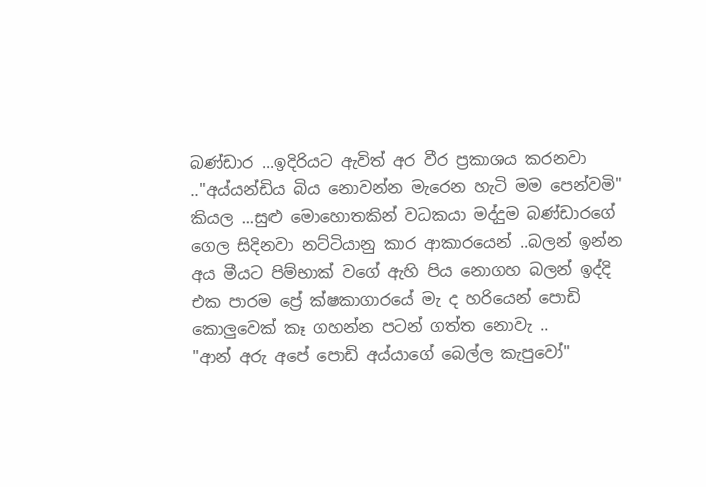බණ්ඩාර ...ඉදිරියට ඇවිත් අර වීර ප්‍රකාශය කරනවා .."අය්යන්ඩිය බිය නොවන්න මැරෙන හැටි මම පෙන්වමි" කියල ...සුළු මොහොතකින් වධකයා මද්දුම බණ්ඩාරගේ ගෙල සිදිනවා නට්ටියානු කාර ආකාරයෙන් ..බලන් ඉන්න අය මීයට පිම්භාක් වගේ ඇහි පිය නොගහ බලන් ඉද්දි එක පාරම ප්‍රේ ක්ෂකාගාරයේ මැ ද හරියෙන් පොඩි කොලුවෙක් කෑ ගහන්න පටන් ගත්ත නොවැ ..
"ආන් අරු අපේ පොඩි අය්යාගේ බෙල්ල කැපුවෝ"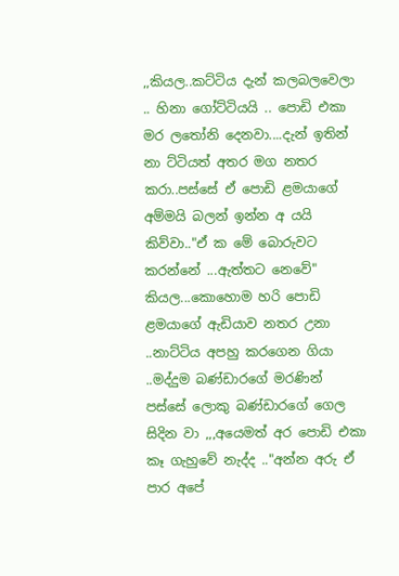,,කියල..කට්ටිය දැන් කලබලවෙලා .. හිනා ගෝට්ටියයි .. පොඩි එකා මර ලතෝනි දෙනවා....දැන් ඉතින් නා ට්ටියත් අතර මග නතර කරා..පස්සේ ඒ පොඩි ළමයාගේ අම්මයි බලන් ඉන්න අ යයි කිව්වා.."ඒ ක මේ බොරුවට කරන්නේ ...ඇත්තට නෙවේ" කියල...කොහොම හරි පොඩි ළමයාගේ ඇඩියාව නතර උනා ..නාට්ටිය අපහු කරගෙන ගියා ..මද්දුම බණ්ඩාරගේ මරණින් පස්සේ ලොකු බණ්ඩාරගේ ගෙල සිදින වා ,,,අයෙමත් අර පොඩි එකා කෑ ගැහුවේ නැද්ද .."අන්න අරු ඒ පාර අපේ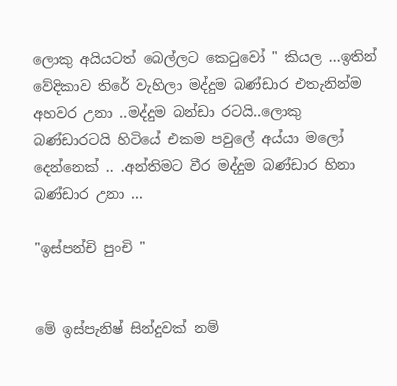ලොකු අයියටත් බෙල්ලට කෙටුවෝ " කියල ...ඉතින් වේදිකාව තිරේ වැහිලා මද්දුම බණ්ඩාර එතැනින්ම අහවර උනා ..මද්දුම බන්ඩා රටයි..ලොකු බණ්ඩාරටයි හිටියේ එකම පවුලේ අය්යා මලෝ දෙන්නෙක් .. .අන්තිමට වීර මද්දුම බණ්ඩාර හිනා බණ්ඩාර උනා ...

"ඉස්පන්චි පුංචි "


මේ ඉස්පැනිෂ් සින්දුවක් නම්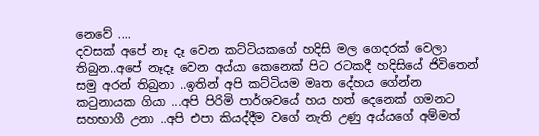නෙවේ ....
දවසක් අපේ නෑ දෑ වෙන කට්ටියකගේ හදිසි මල ගෙදරක් වෙලා තිබුන..අපේ නෑදෑ වෙන අය්යා කෙනෙක් පිට රටකදී හදිසියේ ජිවිතෙන් සමු අරන් තිබුනා ..ඉතින් අපි කට්ටියම මෘත දේහය ගේන්න කටුනායක ගියා ...අපි පිරිමි පාර්ශවයේ හය හත් දෙනෙක් ගමනට සහභාගී උනා ..අපි එපා කියද්දීම වගේ නැති උණු අය්යගේ අම්මත්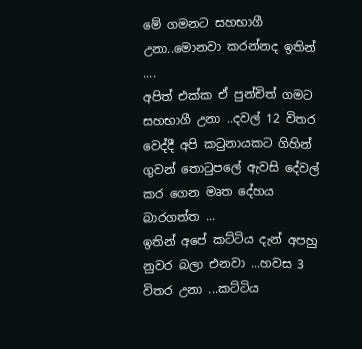මේ ගමනට සහභාගී උනා..මොනවා කරන්නද ඉතින් ....
අපිත් එක්ක ඒ පුන්චිත් ගමට සහභාගී උනා ..දවල් 12 විතර වෙද්දී අපි කටුනායකට ගිහින් ගුවන් තොටුපලේ ඇවසි දේවල් කර ගෙන මෘත දේහය බාරගත්ත ...
ඉතින් අපේ කට්ටිය දැන් අපහු නුවර බලා එනවා ...හවස 3 විතර උනා ...කට්ටිය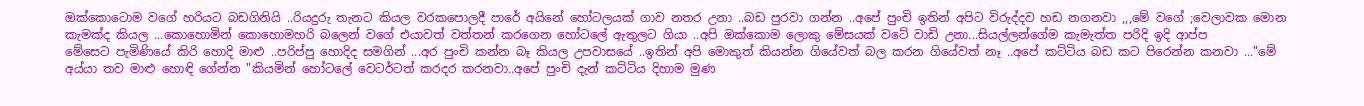ඔක්කොටොම වගේ හරියට බඩගිනියි ..රියදුරු තැනට කියල වරකපොලදී පාරේ අයිනේ හෝටලයක් ගාව නතර උනා ..බඩ පුරවා ගන්න ..අපේ පුංචි ඉතින් අපිට විරුද්දව හඩ නගනවා ,,,මේ වගේ ;වෙලාවක මොන කැමක්ද කියල ...කොහොමින් කොහොමහරි බලෙන් වගේ එයාවත් වත්තන් කරගෙන හෝටලේ ඇතුලට ගියා ..අපි ඔක්කොම ලොකු මේසයක් වටේ වාඩි උනා...සියල්ලන්ගේම කැමැත්ත පරිදි ඉදි ආප්ප
මේසෙට පැමිණියේ කිරි හොදි මාළු ..පරිප්පු හොදිද සමගින් ...අර පුංචි කන්න බෑ කියල උපවාසයේ ..ඉතින් අපි මොකුත් කියන්න ගියේවත් බල කරන ගියේවත් නෑ ..අපේ කට්ටිය බඩ කට පිරෙන්න කනවා ..."මේ අය්යා තව මාළු හොඳි ගේන්න "කියමින් හෝටලේ වෙටර්ටත් කරදර කරනවා..අපේ පුංචි දැන් කට්ටිය දිහාම මුණ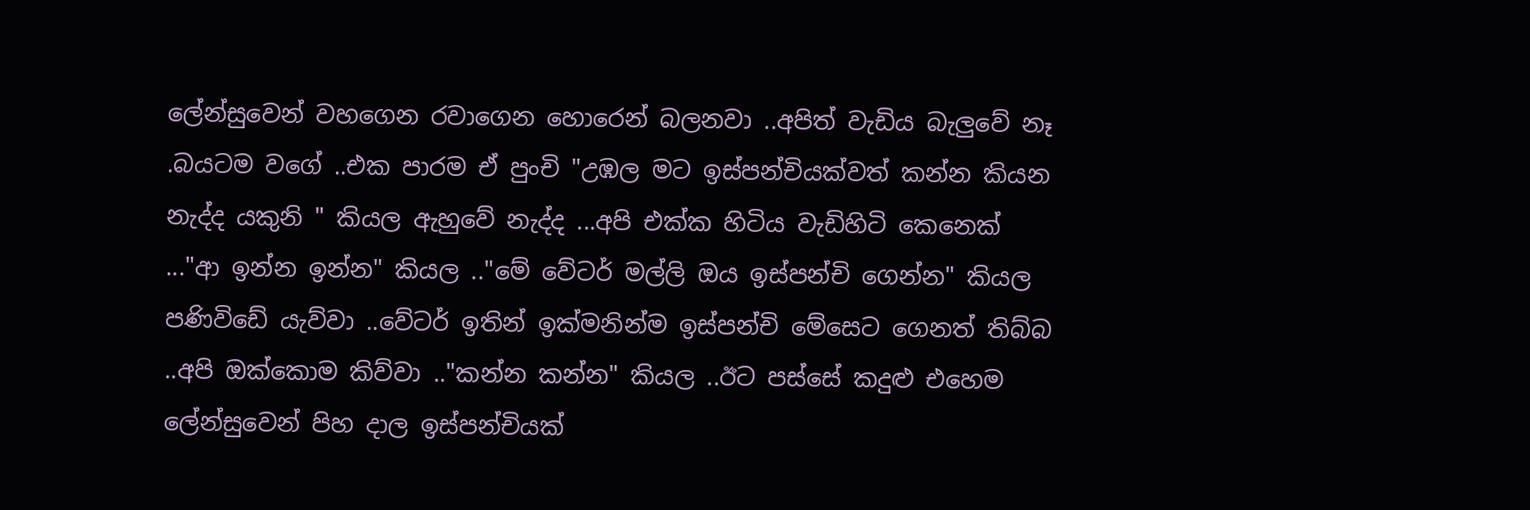ලේන්සුවෙන් වහගෙන රවාගෙන හොරෙන් බලනවා ..අපිත් වැඩිය බැලුවේ නෑ .බයටම වගේ ..එක පාරම ඒ පුංචි "උඹල මට ඉස්පන්චියක්වත් කන්න කියන නැද්ද යකුනි " කියල ඇහුවේ නැද්ද ...අපි එක්ක හිටිය වැඩිහිටි කෙනෙක් ..."ආ ඉන්න ඉන්න" කියල .."මේ වේටර් මල්ලි ඔය ඉස්පන්චි ගෙන්න" කියල පණිවිඩේ යැව්වා ..වේටර් ඉතින් ඉක්මනින්ම ඉස්පන්චි මේසෙට ගෙනත් තිබ්බ ..අපි ඔක්කොම කිව්වා .."කන්න කන්න" කියල ..ඊට පස්සේ කදුළු එහෙම ලේන්සුවෙන් පිහ දාල ඉස්පන්චියක්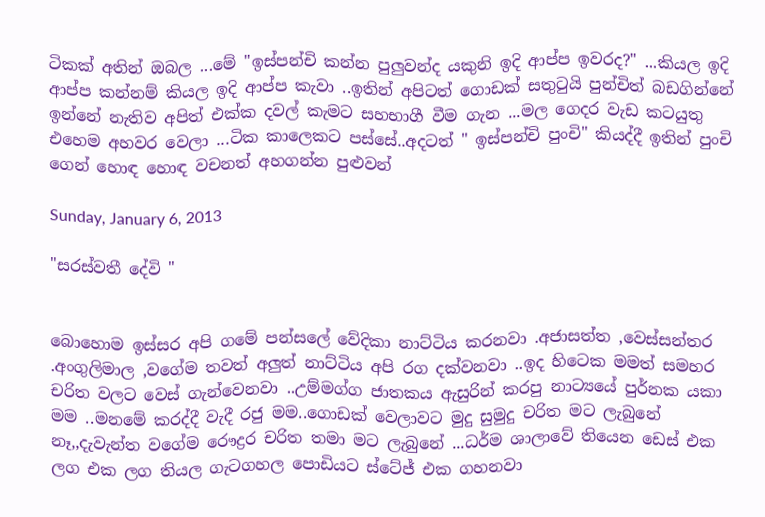ටිකක් අතින් ඔබල ...මේ "ඉස්පන්චි කන්න පුලුවන්ද යකුනි ඉදි ආප්ප ඉවරද?" ...කියල ඉදි ආප්ප කන්නම් කියල ඉදි ආප්ප කැවා ..ඉතින් අපිටත් ගොඩක් සතුටුයි පුන්චිත් බඩගින්නේ ඉන්නේ නැතිව අපිත් එක්ක දවල් කැමට සහභාගී වීම ගැන ...මල ගෙදර වැඩ කටයුතු එහෙම අහවර වෙලා ...ටික කාලෙකට පස්සේ..අදටත් " ඉස්පන්චි පුංචි" කියද්දී ඉතින් පුංචි ගෙන් හොඳ හොඳ වචනත් අහගන්න පුළුවන්

Sunday, January 6, 2013

"සරස්වතී දේවි "


බොහොම ඉස්සර අපි ගමේ පන්සලේ වේදිකා නාට්ටිය කරනවා .අජාසත්ත ,වෙස්සන්තර .අංගුලිමාල ,වගේම තවත් අලුත් නාට්ටිය අපි රග දක්වනවා ..ඉද හිටෙක මමත් සමහර චරිත වලට වෙස් ගැන්වෙනවා ..උම්මග්ග ජාතකය ඇසුරින් කරපු නාට්‍යයේ පුර්නක යකා මම ..මනමේ කරද්දී වැදී රජු මම..ගොඩක් වෙලාවට මුදු සුමුදු චරිත මට ලැබුනේ නෑ,,දැවැන්ත වගේම රෞද්‍රර චරිත තමා මට ලැබුනේ ...ධර්ම ශාලාවේ තියෙන ඩෙස් එක ලග එක ලග තියල ගැටගහල පොඩියට ස්ටේජ් එක ගහනවා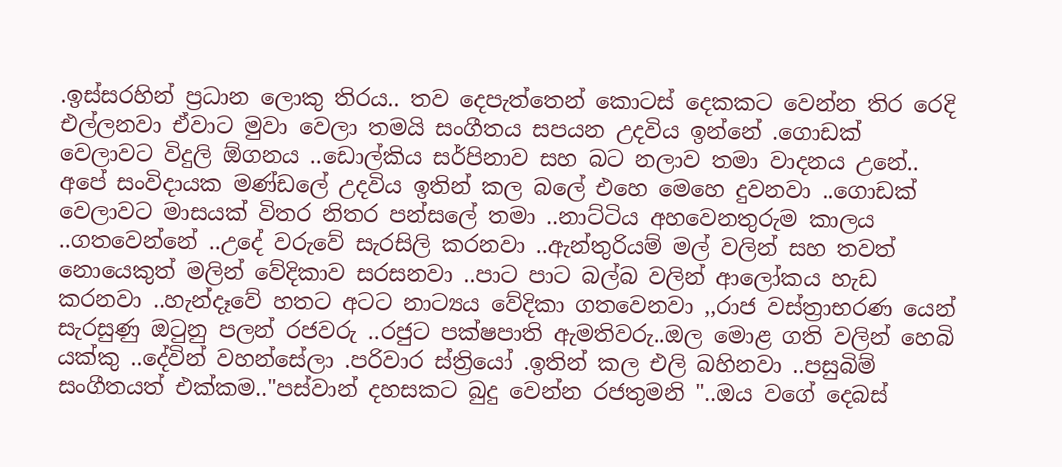.ඉස්සරහින් ප්‍රධාන ලොකු තිරය.. තව දෙපැත්තෙන් කොටස් දෙකකට වෙන්න තිර රෙදි එල්ලනවා ඒවාට මුවා වෙලා තමයි සංගීතය සපයන උදවිය ඉන්නේ .ගොඩක් වෙලාවට විදුලි ඕගනය ..ඩොල්කිය සර්පිනාව සහ බට නලාව තමා වාදනය උනේ.. අපේ සංවිදායක මණ්ඩලේ උදවිය ඉතින් කල බලේ එහෙ මෙහෙ දුවනවා ..ගොඩක් වෙලාවට මාසයක් විතර නිතර පන්සලේ තමා ..නාට්ටිය අහවෙනතුරුම කාලය ..ගතවෙන්නේ ..උදේ වරුවේ සැරසිලි කරනවා ..ඇන්තුරියම් මල් වලින් සහ තවත් නොයෙකුත් මලින් වේදිකාව සරසනවා ..පාට පාට බල්බ වලින් ආලෝකය හැඩ කරනවා ..හැන්දෑවේ හතට අටට නාට්‍යය වේදිකා ගතවෙනවා ,,රාජ වස්ත්‍රාභරණ යෙන් සැරසුණු ඔටුනු පලන් රජවරු ..රජුට පක්ෂපාති ඇමතිවරු..ඔල මොළ ගති වලින් හෙබි යක්කු ..දේවින් වහන්සේලා .පරිවාර ස්ත්‍රියෝ .ඉතින් කල එලි බහිනවා ..පසුබිම් සංගීතයත් එක්කම.."පස්වාන් දහසකට බුදු වෙන්න රජතුමනි "..ඔය වගේ දෙබස්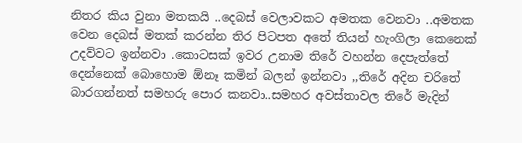නිතර කිය වුනා මතකයි ..දෙබස් වෙලාවකට අමතක වෙනවා ..අමතක වෙන දෙබස් මතක් කරන්න තිර පිටපත අතේ තියන් හැංගිලා කෙනෙක් උදව්වට ඉන්නවා .කොටසක් ඉවර උනාම තිරේ වහන්න දෙපැත්තේ දෙන්නෙක් බොහොම ඕනෑ කමින් බලන් ඉන්නවා ,,තිරේ අදින චරිතේ බාරගන්නත් සමහරු පොර කනවා..සමහර අවස්තාවල තිරේ මැදින්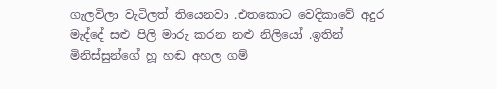ගැලවිලා වැටිලත් තියෙනවා .එතකොට වෙදිකාවේ අදුර මැද්දේ සළු පිලි මාරු කරන නළු නිලියෝ .ඉතින් මිනිස්සුන්ගේ හූ හඬ අහල ගම්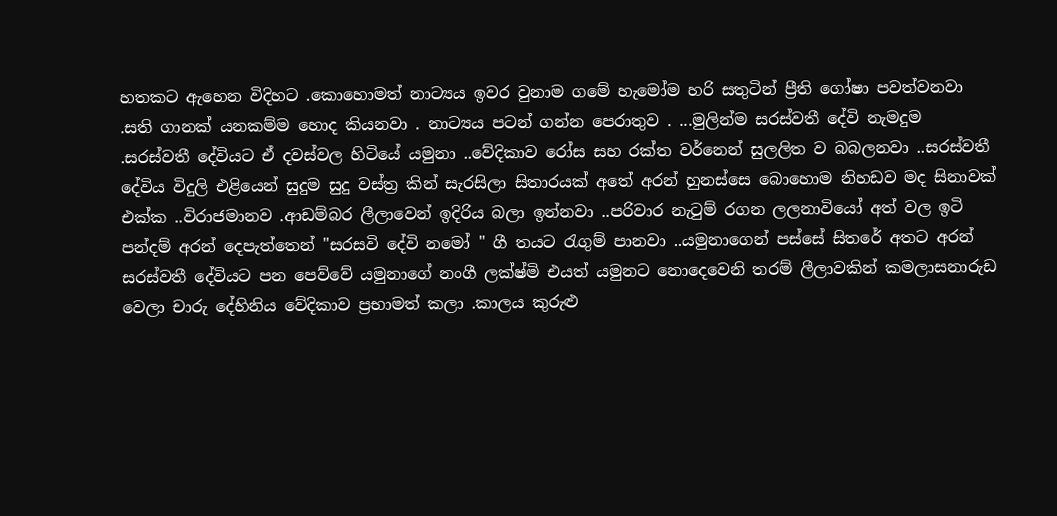හතකට ඇහෙන විදිහට .කොහොමත් නාට්‍යය ඉවර වුනාම ගමේ හැමෝම හරි සතුටින් ප්‍රීති ගෝෂා පවත්වනවා .සති ගානක් යනකම්ම හොද කියනවා . නාට්‍යය පටන් ගන්න පෙරාතුව . ...මුලින්ම සරස්වතී දේවි නැමදුම .සරස්වතී දේවියට ඒ දවස්වල හිටියේ යමුනා ..වේදිකාව රෝස සහ රක්ත වර්නෙන් සුලලිත ව බබලනවා ..සරස්වතී දේවිය විදුලි එළියෙන් සුදුම සුදු වස්ත්‍ර කින් සැරසිලා සිතාරයක් අතේ අරන් හුනස්සෙ බොහොම නිහඩව මද සිනාවක් එක්ක ..විරාජමානව .ආඩම්බර ලීලාවෙන් ඉදිරිය බලා ඉන්නවා ..පරිවාර නැටුම් රගන ලලනාවියෝ අත් වල ඉටි පන්දම් අරන් දෙපැත්තෙන් "සරසවි දේවි නමෝ " ගී තයට රැගුම් පානවා ..යමුනාගෙන් පස්සේ සිතරේ අතට අරන් සරස්වතී දේවියට පන පෙව්වේ යමුනාගේ නංගී ලක්ෂ්මි එයත් යමුනට නොදෙවෙනි තරම් ලීලාවකින් කමලාසනාරුඩ වෙලා චාරු දේහිනිය වේදිකාව ප්‍රභාමත් කලා .කාලය කුරුළු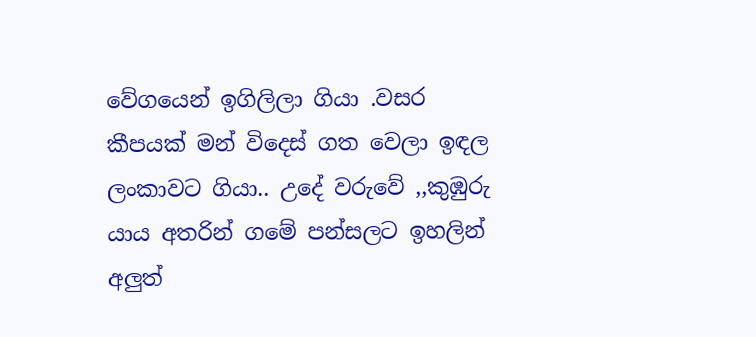වේගයෙන් ඉගිලිලා ගියා .වසර කීපයක් මන් විදෙස් ගත වෙලා ඉඳල ලංකාවට ගියා.. උදේ වරුවේ ,,කුඹුරු යාය අතරින් ගමේ පන්සලට ඉහලින් අලුත්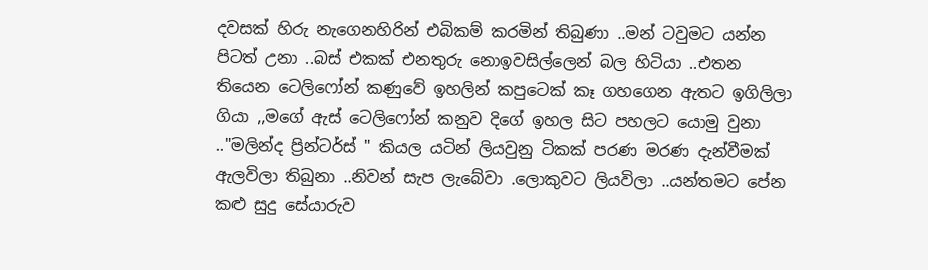දවසක් හිරු නැගෙනහිරින් එබිකම් කරමින් තිබුණා ..මන් ටවුමට යන්න පිටත් උනා ..බස් එකක් එනතුරු නොඉවසිල්ලෙන් බල හිටියා ..එතන තියෙන ටෙලිෆෝන් කණුවේ ඉහලින් කපුටෙක් කෑ ගහගෙන ඇතට ඉගිලිලා ගියා ,,මගේ ඇස් ටෙලිෆෝන් කනුව දිගේ ඉහල සිට පහලට යොමු වුනා .."මලින්ද ප්‍රින්ටර්ස් " කියල යටින් ලියවුනු ටිකක් පරණ මරණ දැන්වීමක් ඇලවිලා තිබුනා ..නිවන් සැප ලැබේවා .ලොකුවට ලියවිලා ..යන්තමට පේන කළු සුදු සේයාරුව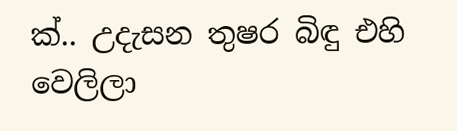ක්‍.. උදැසන තුෂර බිඳු එහි වෙලිලා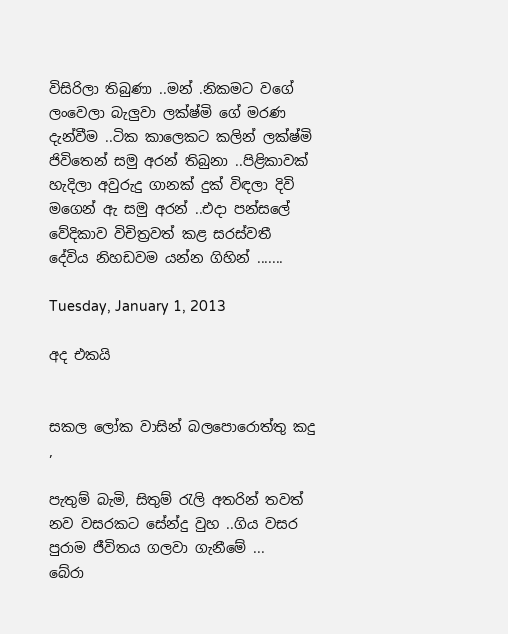විසිරිලා තිබුණා ..මන් .නිකමට වගේ ලංවෙලා බැලුවා ලක්ෂ්මි ගේ මරණ දැන්වීම ..ටික කාලෙකට කලින් ලක්ෂ්මි ජිවිතෙන් සමු අරන් තිබුනා ..පිළිකාවක් හැදිලා අවුරුදු ගානක් දුක් විඳලා දිවි මගෙන් ඇ සමු අරන් ..එදා පන්සලේ වේදිකාව විචිත්‍රවත් කළ සරස්වතී දේවිය නිහඩවම යන්න ගිහින් .......

Tuesday, January 1, 2013

අද එකයි


සකල ලෝක වාසින් බලපොරොත්තු කදු ,

පැතුම් බැමි, සිතුම් රැලි අතරින් තවත් නව වසරකට සේන්දු වුහ ..ගිය වසර පුරාම ජීවිතය ගලවා ගැනීමේ ...
බේරා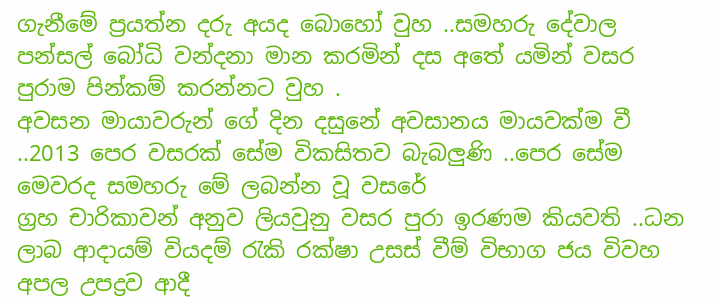ගැනීමේ ප්‍රයත්න දරු අයද බොහෝ වුහ ..සමහරු දේවාල පන්සල් බෝධි වන්දනා මාන කරමින් දස අතේ යමින් වසර පුරාම පින්කම් කරන්නට වුහ .
අවසන මායාවරුන් ගේ දින දසුනේ අවසානය මායවක්ම වී ..2013 පෙර වසරක් සේම විකසිතව බැබලුණි ..පෙර සේම මෙවරද සමහරු මේ ලබන්න වූ වසරේ
ග්‍රහ චාරිකාවන් අනුව ලියවුනු වසර පුරා ඉරණම කියවති ..ධන ලාබ ආදායම් වියදම් රැකි රක්ෂා උසස් වීම් විභාග ජය විවහ අපල උපද්‍රව ආදී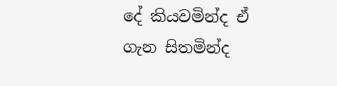දේ කියවමින්ද ඒ ගැන සිතමින්ද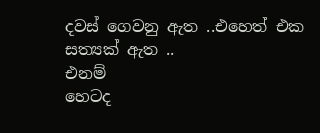දවස් ගෙවනු ඇත ..එහෙත් එක සත්‍යක් ඇත ..
එනම්
හෙටද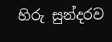හිරු සුන්දරව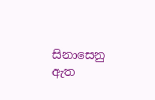සිනාසෙනු ඇත